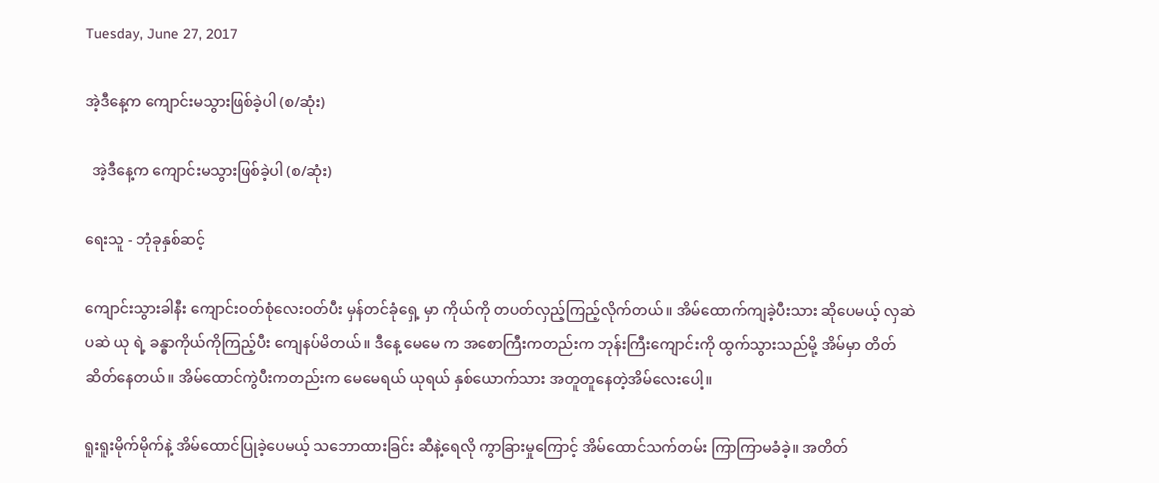Tuesday, June 27, 2017

အဲ့ဒီနေ့က ကျောင်းမသွားဖြစ်ခဲ့ပါ (စ/ဆုံး)

  အဲ့ဒီနေ့က ကျောင်းမသွားဖြစ်ခဲ့ပါ (စ/ဆုံး)

ရေးသူ - ဘုံခုနှစ်ဆင့်

ကျောင်းသွားခါနီး ကျောင်းဝတ်စုံလေးဝတ်ပီး မှန်တင်ခုံရှေ့ မှာ ကိုယ်ကို တပတ်လှည့်ကြည့်လိုက်တယ်။ အိမ်ထောက်ကျခဲ့ပီးသား ဆိုပေမယ့် လှဆဲပဆဲ ယု ရဲ့ ခန္ဓာကိုယ်ကိုကြည့်ပီး ကျေနပ်မိတယ်။ ဒီနေ့ မေမေ က အစောကြီးကတည်းက ဘုန်းကြီးကျောင်းကို ထွက်သွားသည်မို့ အိမ်မှာ တိတ်ဆိတ်နေတယ်။ အိမ်ထောင်ကွဲပီးကတည်းက မေမေရယ် ယုရယ် နှစ်ယောက်သား အတူတူနေတဲ့အိမ်လေးပေါ့။

ရူးရူးမိုက်မိုက်နဲ့ အိမ်ထောင်ပြုခဲ့ပေမယ့် သဘောထားခြင်း ဆီနဲ့ရေလို ကွာခြားမှုကြောင့် အိမ်ထောင်သက်တမ်း ကြာကြာမခံခဲ့။ အတိတ်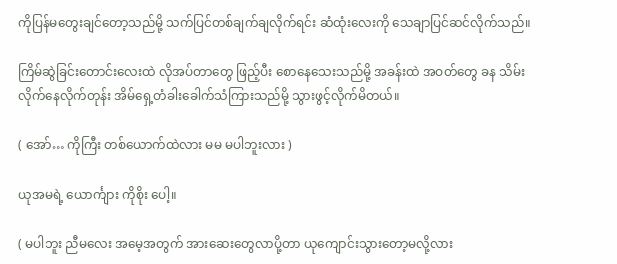ကိုပြန်မတွေးချင်တော့သည်မို့ သက်ပြင်တစ်ချက်ချလိုက်ရင်း ဆံထုံးလေးကို သေချာပြင်ဆင်လိုက်သည်။

ကြိမ်ဆွဲခြင်းတောင်းလေးထဲ လိုအပ်တာတွေ ဖြည့်ပီး စောနေသေးသည်မို့ အခန်းထဲ အဝတ်တွေ ခန သိမ်းလိုက်နေလိုက်တုန်း အိမ်ရှေ့တံခါးခေါက်သံကြားသည်မို့ သွားဖွင့်လိုက်မိတယ်။

( အော်… ကိုကြီး တစ်ယောက်ထဲလား မမ မပါဘူးလား )

ယုအမရဲ့ ယောင်္ကျား ကိုစိုး ပေါ့။

( မပါဘူး ညီမလေး အမေ့အတွက် အားဆေးတွေလာပို့တာ ယုကျောင်းသွားတော့မလို့လား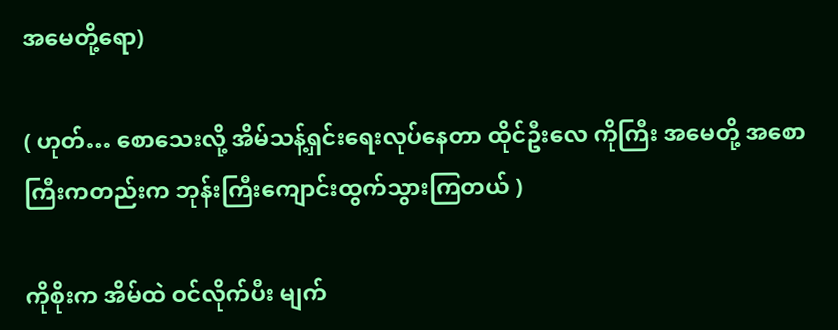အမေတို့ရော)

( ဟုတ်… စောသေးလို့ အိမ်သန့်ရှင်းရေးလုပ်နေတာ ထိုင်ဦးလေ ကိုကြီး အမေတို့ အစောကြီးကတည်းက ဘုန်းကြီးကျောင်းထွက်သွားကြတယ် )

ကိုစိုးက အိမ်ထဲ ဝင်လိုက်ပီး မျက်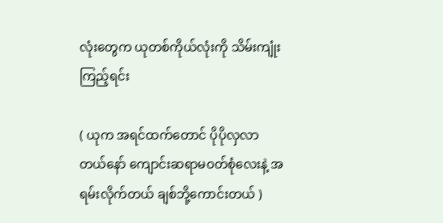လုံးတွေက ယုတစ်ကိုယ်လုံးကို သိမ်းကျုံးကြည့်ရင်း

( ယုက အရင်ထက်တောင် ပိုပိုလှလာတယ်နော် ကျောင်းဆရာမဝတ်စုံလေးနဲ့ အရမ်းလိုက်တယ် ချစ်ဘို့ကောင်းတယ် )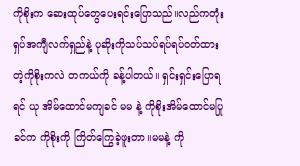ကိုစိုးက ဆေးထုပ်တွေပေးရင်းပြောသည်။လည်ကတုံးရှပ်အကျီလက်ရှည်နဲ့ ပုဆိုးကိုသပ်သပ်ရပ်ရပ်ဝတ်ထား တဲ့ကိုစိုးကလဲ တကယ်ကို ခန့်ပါတယ်။ ရှင်းရှင်းပြောရရင် ယု အိမ်ထောင်မကျခင် မမ နဲ့ ကိုစိုးအိမ်ထောင်မပြုခင်က ကိုစိုးကို ကြိတ်ကြွေခဲ့ဖူးတာ။မမနဲ့ ကို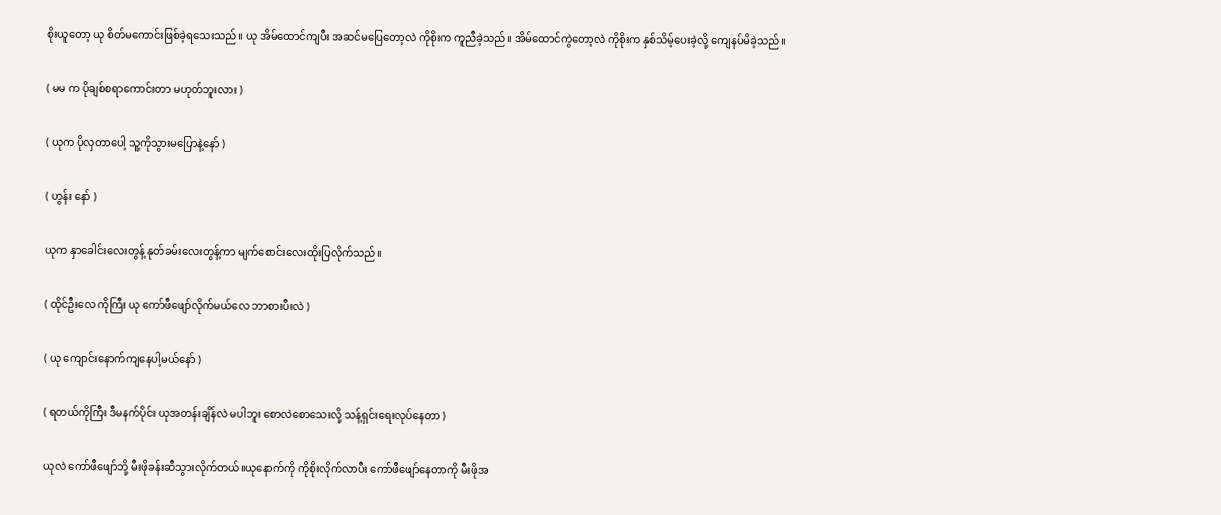စိုးယူတော့ ယု စိတ်မကောင်းဖြစ်ခဲ့ရသေးသည်။ ယု အိမ်ထောင်ကျပီး အဆင်မပြေတော့လဲ ကိုစိုးက ကူညီခဲ့သည်။ အိမ်ထောင်ကွဲတော့လဲ ကိုစိုးက နှစ်သိမ့်ပေးခဲ့လို့ ကျေနပ်မိခဲ့သည်။

( မမ က ပိုချစ်စရာကောင်းတာ မဟုတ်ဘူးလား )

( ယုက ပိုလှတာပေါ့ သူ့ကိုသွားမပြောနဲ့နော် )

( ဟွန်း နော် )

ယုက နှာခေါင်းလေးတွန့် နုတ်ခမ်းလေးတွန့်ကာ မျက်စောင်းလေးထိုးပြလိုက်သည်။

( ထိုင်ဦးလေ ကိုကြီး ယု ကော်ဖီဖျော်လိုက်မယ်လေ ဘာစားပီးလဲ )

( ယု ကျောင်းနောက်ကျနေပါ့မယ်နော် )

( ရတယ်ကိုကြီး ဒီမနက်ပိုင်း ယုအတန်းချိန်လဲ မပါဘူး စောလဲစောသေးလို့ သန့်ရှင်းရေးလုပ်နေတာ )

ယုလဲ ကော်ဖီဖျော်ဘို့ မီးဖိုခန်းဆီသွားလိုက်တယ်။ယုနောက်ကို ကိုစိုးလိုက်လာပီး ကော်ဖီဖျော်နေတာကို မီးဖိုအ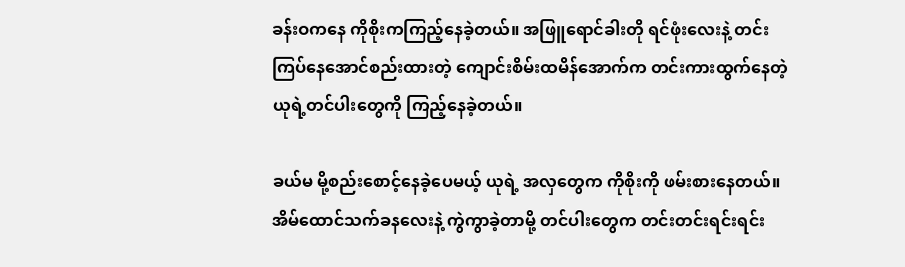ခန်းဝကနေ ကိုစိုးကကြည့်နေခဲ့တယ်။ အဖြူရောင်ခါးတို ရင်ဖုံးလေးနဲ့ တင်းကြပ်နေအောင်စည်းထားတဲ့ ကျောင်းစိမ်းထမိန်အောက်က တင်းကားထွက်နေတဲ့ ယုရဲ့တင်ပါးတွေကို ကြည့်နေခဲ့တယ်။

ခယ်မ မို့စည်းစောင့်နေခဲ့ပေမယ့် ယုရဲ့ အလှတွေက ကိုစိုးကို ဖမ်းစားနေတယ်။ အိမ်ထောင်သက်ခနလေးနဲ့ ကွဲကွာခဲ့တာမို့ တင်ပါးတွေက တင်းတင်းရင်းရင်း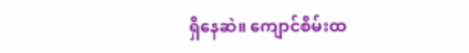ရှိနေဆဲ။ ကျောင်စိမ်းထ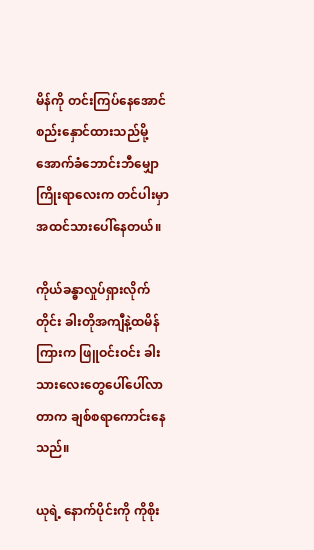မိန်ကို တင်းကြပ်နေအောင် စည်းနှောင်ထားသည်မို့ အောက်ခံဘောင်းဘီမျှောကြိုးရာလေးက တင်ပါးမှာ အထင်သားပေါ်နေတယ်။

ကိုယ်ခန္ဓာလှုပ်ရှားလိုက်တိုင်း ခါးတိုအကျီနဲ့ထမိန်ကြားက ဖြူဝင်းဝင်း ခါးသားလေးတွေပေါ်ပေါ်လာတာက ချစ်စရာကောင်းနေသည်။

ယုရဲ့ နောက်ပိုင်းကို ကိုစိုး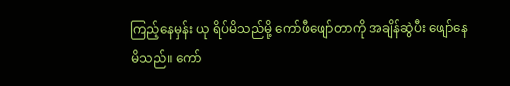ကြည့်နေမှန်း ယု ရိပ်မိသည်မို့ ကော်ဖီဖျော်တာကို အချိန်ဆွဲပီး ဖျော်နေမိသည်။ ကော်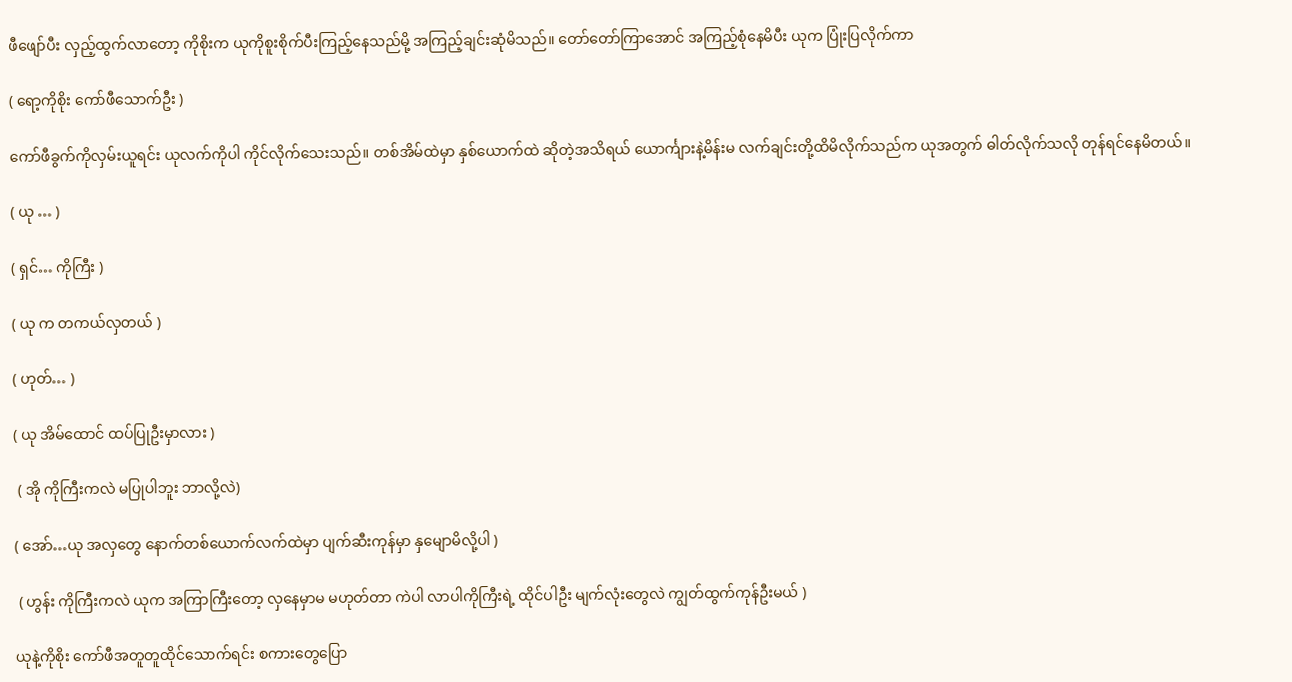ဖီဖျော်ပီး လှည့်ထွက်လာတော့ ကိုစိုးက ယုကိုစူးစိုက်ပီးကြည့်နေသည်မို့ အကြည့်ချင်းဆုံမိသည်။ တော်တော်ကြာအောင် အကြည့်စုံနေမိပီး ယုက ပြုံးပြလိုက်ကာ

( ရော့ကိုစိုး ကော်ဖီသောက်ဦး )

ကော်ဖီခွက်ကိုလှမ်းယူရင်း ယုလက်ကိုပါ ကိုင်လိုက်သေးသည်။ တစ်အိမ်ထဲမှာ နှစ်ယောက်ထဲ ဆိုတဲ့အသိရယ် ယောင်္ကျားနဲ့မိန်းမ လက်ချင်းတို့ထိမိလိုက်သည်က ယုအတွက် ဓါတ်လိုက်သလို တုန်ရင်နေမိတယ်။

( ယု … )

( ရှင်… ကိုကြီး )

( ယု က တကယ်လှတယ် )

( ဟုတ်… )

( ယု အိမ်ထောင် ထပ်ပြုဦးမှာလား )

 ( အို ကိုကြီးကလဲ မပြုပါဘူး ဘာလို့လဲ)

( အော်…ယု အလှတွေ နောက်တစ်ယောက်လက်ထဲမှာ ပျက်ဆီးကုန်မှာ နှမျောမိလို့ပါ )

 ( ဟွန်း ကိုကြီးကလဲ ယုက အကြာကြီးတော့ လှနေမှာမ မဟုတ်တာ ကဲပါ လာပါကိုကြီးရဲ့ ထိုင်ပါဦး မျက်လုံးတွေလဲ ကျွတ်ထွက်ကုန်ဦးမယ် )

ယုနဲ့ကိုစိုး ကော်ဖီအတူတူထိုင်သောက်ရင်း စကားတွေပြော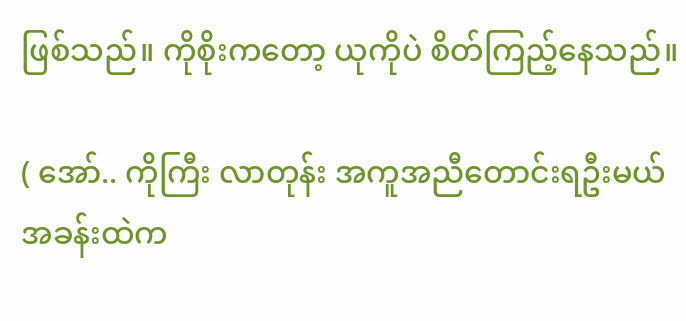ဖြစ်သည်။ ကိုစိုးကတော့ ယုကိုပဲ စိတ်ကြည့်နေသည်။

( အော်.. ကိုကြီး လာတုန်း အကူအညီတောင်းရဦးမယ် အခန်းထဲက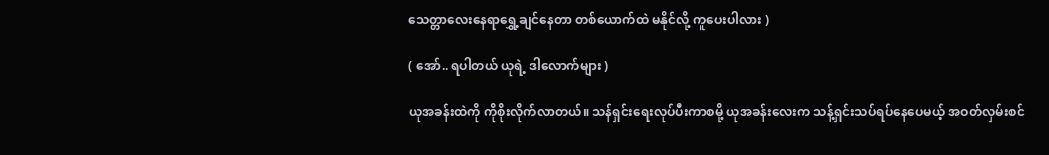သေတ္တာလေးနေရာရွှေ့ချင်နေတာ တစ်ယောက်ထဲ မနိုင်လို့ ကူပေးပါလား )

( အော်.. ရပါတယ် ယုရဲ့ ဒါလောက်များ )

ယုအခန်းထဲကို ကိုစိုးလိုက်လာတယ်။ သန်ရှင်းရေးလုပ်ပီးကာစမို့ ယုအခန်းလေးက သန့်ရှင်းသပ်ရပ်နေပေမယ့် အဝတ်လှမ်းစင်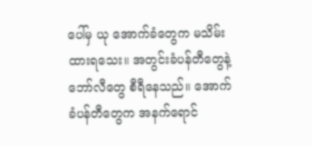ပေါ်မှ ယု အောက်ခံတွေက မသိမ်းထားရသေး။ အတွင်းခံပန်တီတွေနဲ့ ဘော်လီတွေ စီရီနေသည်။ အောက်ခံပန်တီတွေက အနက်ရောင်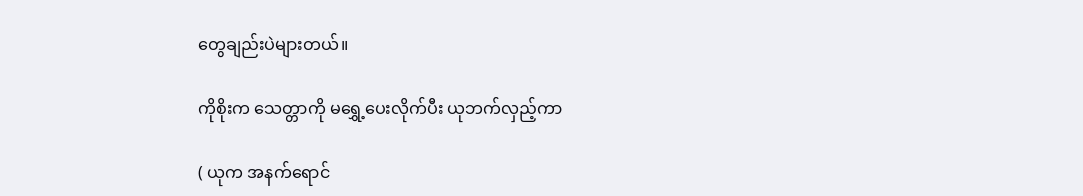တွေချည်းပဲများတယ်။

ကိုစိုးက သေတ္တာကို မရွှေ့ပေးလိုက်ပီး ယုဘက်လှည့်ကာ

( ယုက အနက်ရောင်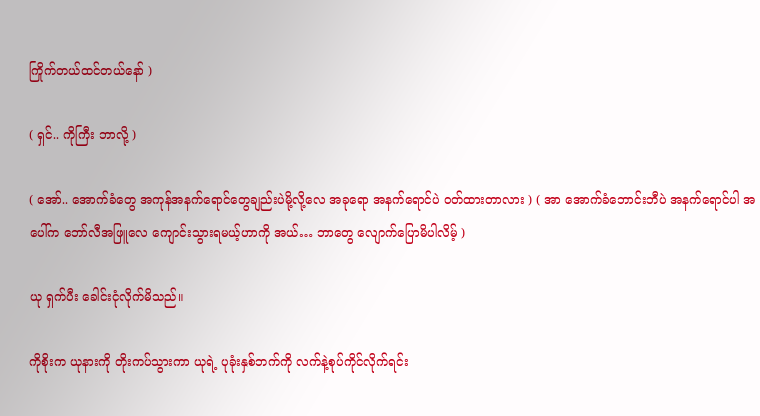ကြိုက်တယ်ထင်တယ်နော် )

( ရှင်.. ကိုကြီး ဘာလို့ )

( အော်.. အောက်ခံတွေ အကုန်အနက်ရောင်တွေချည်းပဲမို့လို့လေ အခုရော အနက်ရောင်ပဲ ဝတ်ထားတာလား ) ( အာ အောက်ခံဘောင်းဘီပဲ အနက်ရောင်ပါ အပေါ်က ဘော်လီအဖြူလေ ကျောင်းသွားရမယ့်ဟာကို အယ်… ဘာတွေ လျောက်ပြောမိပါလိမ့် )

ယု ရှက်ပီး ခေါင်းငုံလိုက်မိသည်။

ကိုစိုးက ယုနားကို တိုးကပ်သွားကာ ယုရဲ့ ပုခုံးနှစ်ဘက်ကို လက်နဲ့စုပ်ကိုင်လိုက်ရင်း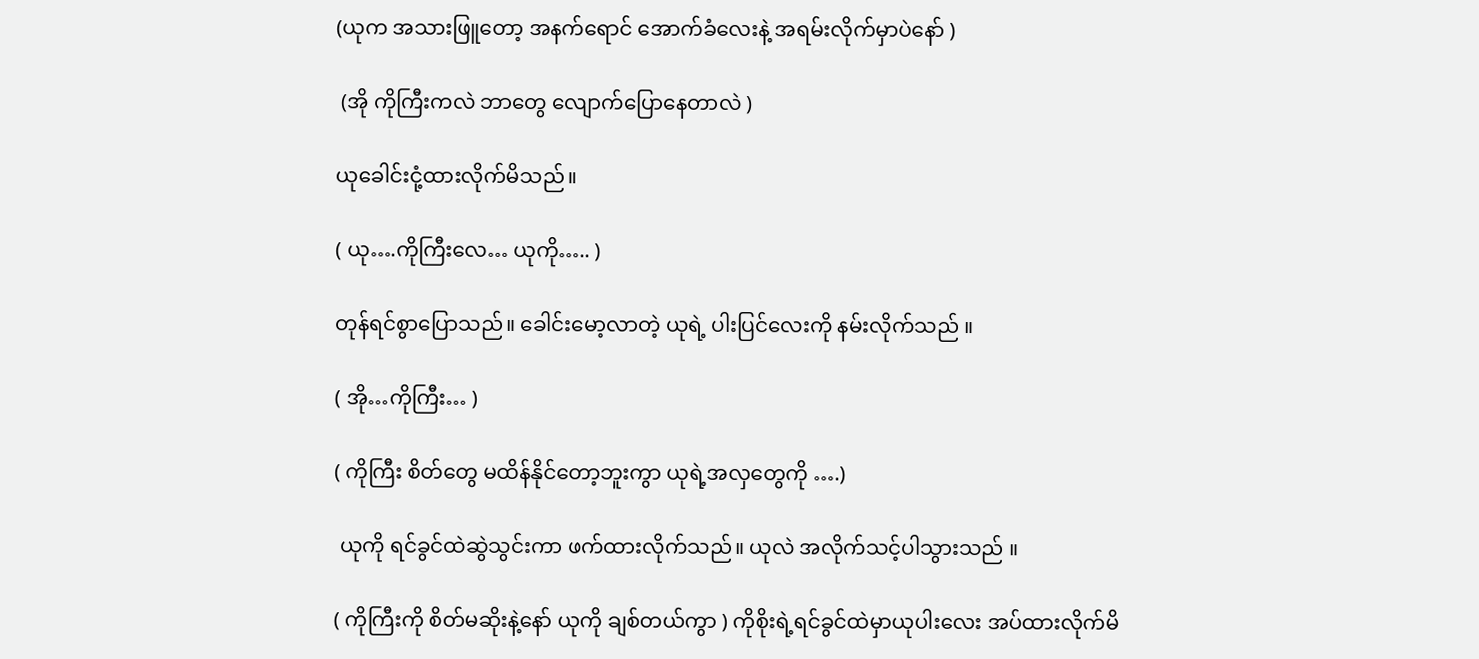(ယုက အသားဖြူတော့ အနက်ရောင် အောက်ခံလေးနဲ့ အရမ်းလိုက်မှာပဲနော် )

 (အို ကိုကြီးကလဲ ဘာတွေ လျောက်ပြောနေတာလဲ )

ယုခေါင်းငုံ့ထားလိုက်မိသည်။

( ယု….ကိုကြီးလေ… ယုကို….. )

တုန်ရင်စွာပြောသည်။ ခေါင်းမော့လာတဲ့ ယုရဲ့ ပါးပြင်လေးကို နမ်းလိုက်သည် ။

( အို…ကိုကြီး… )

( ကိုကြီး စိတ်တွေ မထိန်နိုင်တော့ဘူးကွာ ယုရဲ့အလှတွေကို ….)

 ယုကို ရင်ခွင်ထဲဆွဲသွင်းကာ ဖက်ထားလိုက်သည်။ ယုလဲ အလိုက်သင့်ပါသွားသည် ။

( ကိုကြီးကို စိတ်မဆိုးနဲ့နော် ယုကို ချစ်တယ်ကွာ ) ကိုစိုးရဲ့ရင်ခွင်ထဲမှာယုပါးလေး အပ်ထားလိုက်မိ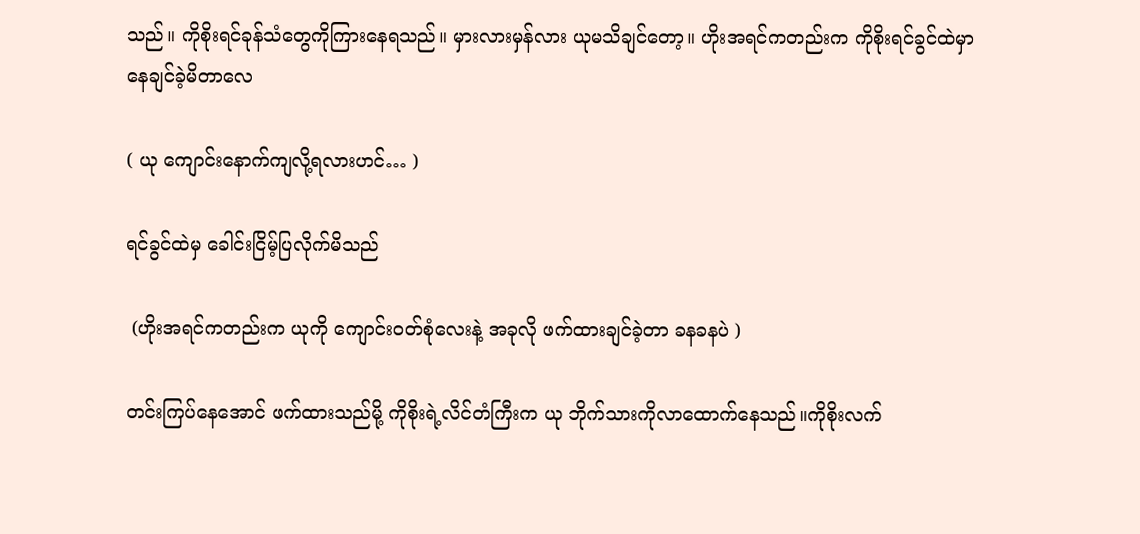သည်။ ကိုစိုးရင်ခုန်သံတွေကိုကြားနေရသည်။ မှားလားမှန်လား ယုမသိချင်တော့။ ဟိုးအရင်ကတည်းက ကိုစိုးရင်ခွင်ထဲမှာ နေချင်ခဲ့မိတာလေ

( ယု ကျောင်းနောက်ကျလို့ရလားဟင်… )

ရင်ခွင်ထဲမှ ခေါင်းငြိမ့်ပြလိုက်မိသည်

 (ဟိုးအရင်ကတည်းက ယုကို ကျောင်းဝတ်စုံလေးနဲ့ အခုလို ဖက်ထားချင်ခဲ့တာ ခနခနပဲ )

တင်းကြပ်နေအောင် ဖက်ထားသည်မို့ ကိုစိုးရဲ့လိင်တံကြီးက ယု ဘိုက်သားကိုလာထောက်နေသည်။ကိုစိုးလက်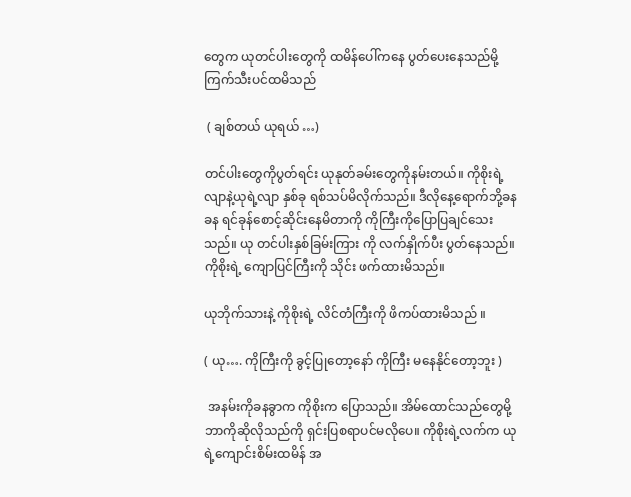တွေက ယုတင်ပါးတွေကို ထမိန်ပေါ်ကနေ ပွတ်ပေးနေသည်မို့ ကြက်သီးပင်ထမိသည်

 ( ချစ်တယ် ယုရယ် …)

တင်ပါးတွေကိုပွတ်ရင်း ယုနုတ်ခမ်းတွေကိုနမ်းတယ်။ ကိုစိုးရဲ့လျာနဲ့ယုရဲ့လျာ နှစ်ခု ရစ်သပ်မိလိုက်သည်။ ဒီလိုနေ့ရောက်ဘို့ခနခန ရင်ခုန်စောင့်ဆိုင်းနေမိတာကို ကိုကြီးကိုပြောပြချင်သေးသည်။ ယု တင်ပါးနှစ်ခြမ်းကြား ကို လက်နှိုက်ပီး ပွတ်နေသည်။ ကိုစိုးရဲ့ ကျောပြင်ကြီးကို သိုင်း ဖက်ထားမိသည်။

ယုဘိုက်သားနဲ့ ကိုစိုးရဲ့ လိင်တံကြီးကို ဖိကပ်ထားမိသည် ။

( ယု…. ကိုကြီးကို ခွင့်ပြုတော့နော် ကိုကြီး မနေနိုင်တော့ဘူး )

 အနမ်းကိုခနခွာက ကိုစိုးက ပြောသည်။ အိမ်ထောင်သည်တွေမို့ ဘာကိုဆိုလိုသည်ကို ရှင်းပြစရာပင်မလိုပေ။ ကိုစိုးရဲ့လက်က ယုရဲ့ကျောင်းစိမ်းထမိန် အ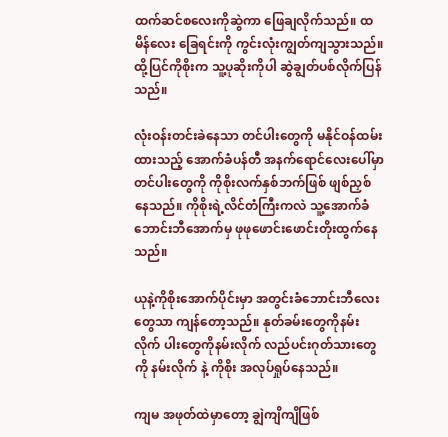ထက်ဆင်စလေးကိုဆွဲကာ ဖြေချလိုက်သည်။ ထမိန်လေး ခြေရင်းကို ကွင်းလုံးကျွတ်ကျသွားသည်။ ထို့ပြင်ကိုစိုးက သူ့ပုဆိုးကိုပါ ဆွဲချွတ်ပစ်လိုက်ပြန်သည်။

လုံးဝန်းတင်းခဲနေသာ တင်ပါးတွေကို မနိုင်ဝန်ထမ်းထားသည့် အောက်ခံပန်တီ အနက်ရောင်လေးပေါ်မှာ တင်ပါးတွေကို ကိုစိုးလက်နှစ်ဘက်ဖြစ် ဖျစ်ညှစ်နေသည်။ ကိုစိုးရဲ့လိင်တံကြီးကလဲ သူ့အောက်ခံ ဘောင်းဘီအောက်မှ ဖုဖုဖောင်းဖောင်းတိုးထွက်နေသည်။

ယုနဲ့ကိုစိုးအောက်ပိုင်းမှာ အတွင်းခံဘောင်းဘီလေး တွေသာ ကျန်တော့သည်။ နုတ်ခမ်းတွေကိုနမ်းလိုက် ပါးတွေကိုနမ်းလိုက် လည်ပင်းဂုတ်သားတွေကို နမ်းလိုက် နဲ့ ကိုစိုး အလုပ်ရှုပ်နေသည်။

ကျမ အဖုတ်ထဲမှာတော့ ချွဲကျိကျိဖြစ်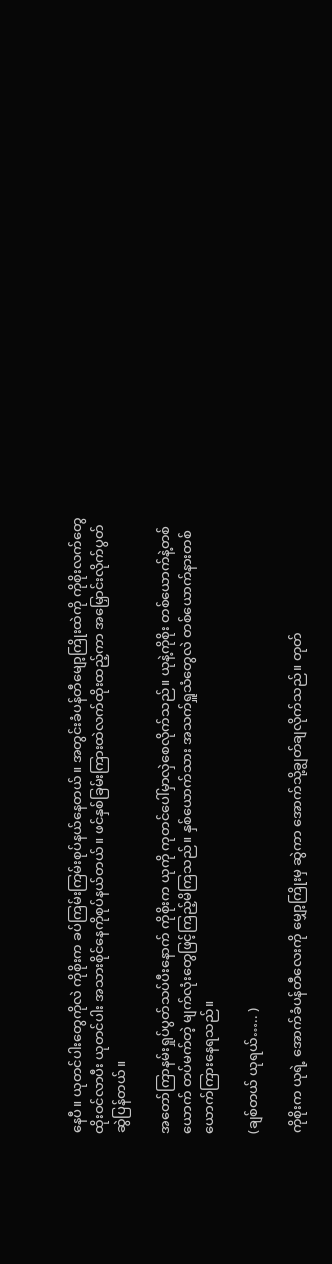နေပီ။ ယုတင်ပါးတွေကိုလဲ ကိုစိုးက ခပ်ကြမ်းကြမ်းစုပ်နယ်နေတယ်။ အတွင်းခံပန်တီမျော့ကြိုးထဲကို ကိုစိုးလက်တွေ ထိုးဝင်လာပီး ယုတင်ပါး အသားစိုင်နေကိုစုပ်နယ်တယ်။ ဖင်နှစ်ခြမ်းကြားထဲလက်ထိုးထည့်ကာ အမြှောင်းလိုက်ပွတ်ဆွဲပြန်တယ်။

အတော်ကြာနမ်းရှုပ်ပွတ်သပ်ပီးနောက် ကိုစိုးက ယုကို ကုတင်ပေါ်မှာလှဲစေလိုက်သည်။ ယုနဲ့ကိုစိုး တစ်ယောက်နဲ့တစ်ယောက် တပ်မက်တဲ့ မျက်လုံးတွေဖြင့်ကြည့်မိကြသည်။ နှစ်ယောက်သား အသက်ရှူသံတွေလဲ တစ်ယောက်နားတစ်ယောက်ကြားနေရသည်။

(ချစ်တယ် ယုရယ်….. )

ကိုစိုးက ယုရဲ့ အောက်ခံပန်တီလေးကို မျှော့ကြိုးမှ ဆွဲကာ အောက်သို့ချွတ်ချလိုက်သည်။ တုတ်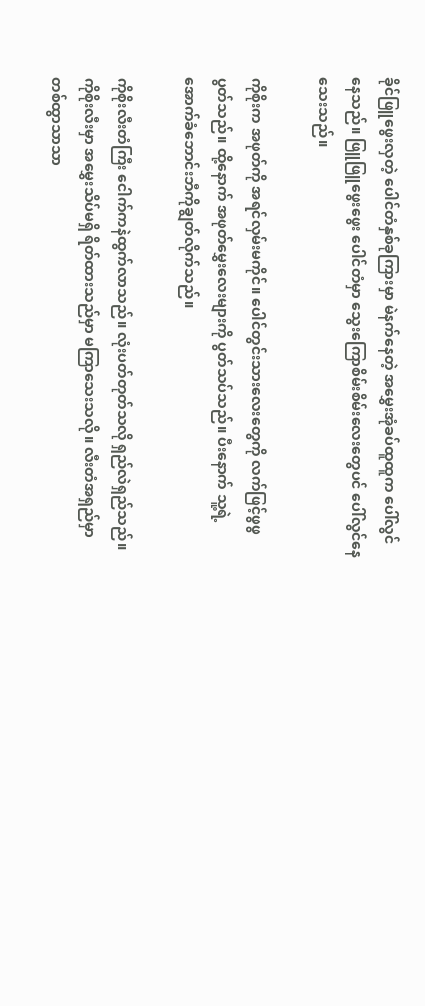ခိုင်ဖြူဖွေးလှတဲ့ ပေါင်တံနှစ်ခုကြားမှာ မဲနက်နေတဲ့ အမွှေးအုံခပ်ထူထူက ပေါ်လွင်နေသည်။ ဖြူဖြူဖွေးဖွေး ပေါင်တံမှာ သွေးကြောစိမ်းစိမ်းလေးတွေပင် ပေါ်လွင်နေသေးသည်။

ကိုစိုးက အဖုတ်ကို အရင်လှမ်းမကိုင်။ ပေါင်တွင်းသားလေးတွေကို လက်ဖြင့်ဖွဖွပွတ်သည်။ ထို့နောက် အဖုတ်မွှေးလေးများကို ပွတ်သပ်သည်။ ပီးနောက် သူ့ရဲ့ အောက်ခံဘောင်းဘီကိုချွတ်လိုက်သည်။

ကိုစိုးလီးတံကြီး ငေါက်ကနဲထွက်လာသည်။ လုံးပတ်တုတ်သလို ရှည်လဲရှည်သည်။ ကိုစိုးလီးမှာ အမွှေးသိပ်မရှိ ရိတ်ထားသည်မှာ မကြာသေးသလို။ လီးတံအရှည်မှာ တစ်ထွာသာသာ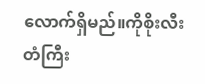လောက်ရှိမည်။ကိုစိုးလီးတံကြီး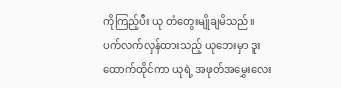ကိုကြည့်ပီး ယု တံတွေးမျိုချမိသည်။ ပက်လက်လှန်ထားသည့် ယုဘေးမှာ ဒူးထောက်ထိုင်ကာ ယုရဲ့ အဖုတ်အမွှေးလေး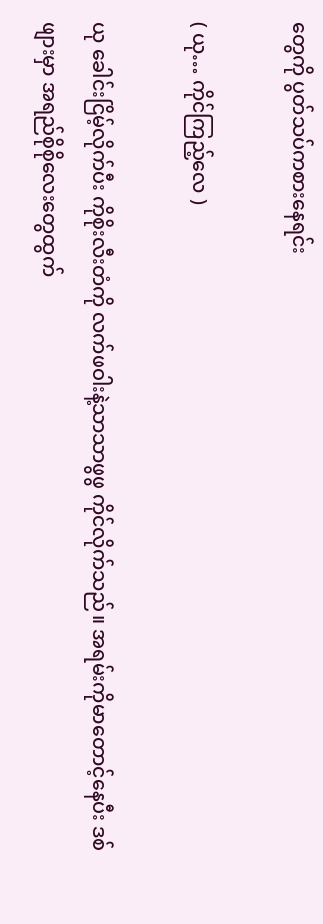တွေကို ပွတ်သပ်ကစားနေရင်း

( ယု… ကိုင်ကြည့်လေ )

ယု ခေါင်းငြိမ့်လိုက်ပီး ကိုစိုးလီးတံကို လက်ဖဝါးနဲ့သာသာဖွဖွ ကိုင်လိုက်သည်။ အရမ်းကိုမာတောင့်နေပီး ဒစ်ဖျားမှာ အရည်စိုစိုလေးတွေထွက်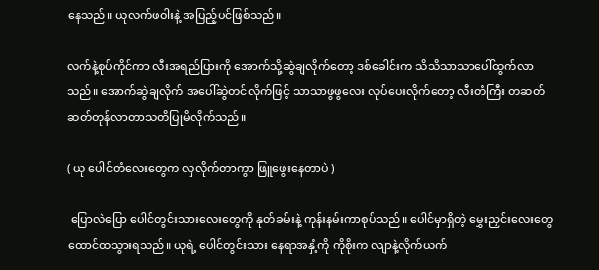နေသည်။ ယုလက်ဖဝါးနဲ့ အပြည့်ပင်ဖြစ်သည်။

လက်နဲ့စုပ်ကိုင်ကာ လီးအရည်ပြားကို အောက်သို့ဆွဲချလိုက်တော့ ဒစ်ခေါင်းက သိသိသာသာပေါ်ထွက်လာသည်။ အောက်ဆွဲချလိုက် အပေါ်ဆွဲတင်လိုက်ဖြင့် သာသာဖွဖွလေး လုပ်ပေးလိုက်တော့ လီးတံကြီး တဆတ်ဆတ်တုန်လာတာသတိပြုမိလိုက်သည်။

( ယု ပေါင်တံလေးတွေက လှလိုက်တာကွာ ဖြူဖွေးနေတာပဲ )

 ပြောလဲပြော ပေါင်တွင်းသားလေးတွေကို နုတ်ခမ်းနဲ့ ကုန်းနမ်းကာစုပ်သည်။ ပေါင်မှာရှိတဲ့ မွှေးညှင်းလေးတွေ ထောင်ထသွားရသည်။ ယုရဲ့ ပေါင်တွင်းသား နေရာအနှံ့ကို ကိုစိုးက လျာနဲ့လိုက်ယက်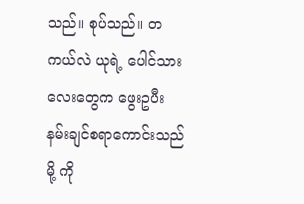သည်။ စုပ်သည်။ တကယ်လဲ ယုရဲ့ ပေါင်သားလေးတွေက ဖွေးဥပီး နမ်းချင်စရာကောင်းသည်မို့ ကို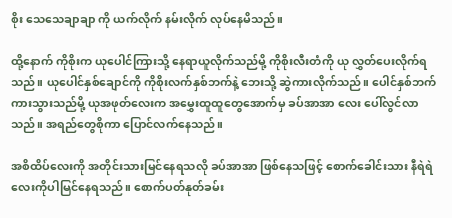စိုး သေသေချာချာ ကို ယက်လိုက် နမ်းလိုက် လုပ်နေမိသည်။

ထို့နောက် ကိုစိုးက ယုပေါင်ကြားသို့ နေရာယူလိုက်သည်မို့ ကိုစိုးလီးတံကို ယု လွှတ်ပေးလိုက်ရသည်။ ယုပေါင်နှစ်ချောင်ကို ကိုစိုးလက်နှစ်ဘက်နဲ့ ဘေးသို့ ဆွဲကားလိုက်သည်။ ပေါင်နှစ်ဘက်ကားသွားသည်မို့ ယုအဖုတ်လေးက အမွှေးထူထူတွေအောက်မှ ခပ်အာအာ လေး ပေါ်လွင်လာသည်။ အရည်တွေစိုကာ ပြောင်လက်နေသည်။

အစိထိပ်လေးကို အတိုင်းသားမြင်နေရသလို ခပ်အာအာ ဖြစ်နေသဖြင့် စောက်ခေါင်းသား နီရဲရဲလေးကိုပါမြင်နေရသည်။ စောက်ပတ်နုတ်ခမ်း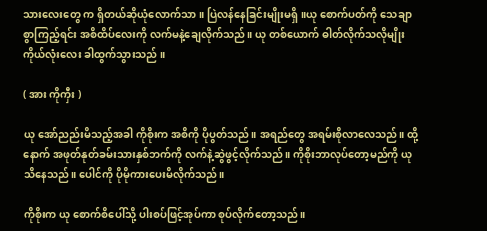သားလေးတွေ က ရှိတယ်ဆိုယုံလောက်သာ ။ ပြဲလန်နေခြင်းမျိုးမရှိ။ယု စောက်ပတ်ကို သေချာစွာကြည့်ရင်း အစိထိပ်လေးကို လက်မနဲ့ချေလိုက်သည်။ ယု တစ်ယောက် ဓါတ်လိုက်သလိုမျိုး ကိုယ်လုံးလေး ခါထွက်သွားသည် ။

( အား ကိုကှီး )

ယု အော်ညည်းမိသည့်အခါ ကိုစိုးက အစိကို ပိုပွတ်သည်။ အရည်တွေ အရမ်းစိုလာလေသည်။ ထို့နောက် အဖုတ်နုတ်ခမ်းသားနှစ်ဘက်ကို လက်နဲ့ဆွဲဖွင့်လိုက်သည်။ ကိုစိုးဘာလုပ်တော့မည်ကို ယုသိနေသည်။ ပေါင်ကို ပိုမိုကားပေးမိလိုက်သည်။

ကိုစိုးက ယု စောက်စိပေါ်သို့ ပါးစပ်ဖြင့်အုပ်ကာ စုပ်လိုက်တော့သည်။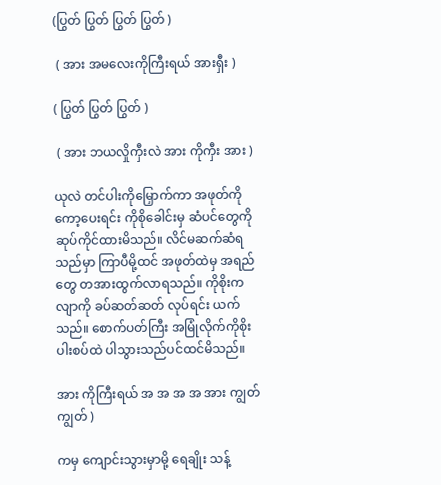(ပြွတ် ပြွတ် ပြွတ် ပြွတ် )

 ( အား အမလေးကိုကြီးရယ် အားရှီး )

( ပြွတ် ပြွတ် ပြွတ် )

 ( အား ဘယလှိုကှီးလဲ အား ကိုကှီး အား )

ယုလဲ တင်ပါးကိုမြှောက်ကာ အဖုတ်ကို ကော့ပေးရင်း ကိုစိုခေါင်းမှ ဆံပင်တွေကိုဆုပ်ကိုင်ထားမိသည်။ လိင်မဆက်ဆံရသည်မှာ ကြာပီမို့ထင် အဖုတ်ထဲမှ အရည်တွေ တအားထွက်လာရသည်။ ကိုစိုးက လျာကို ခပ်ဆတ်ဆတ် လုပ်ရင်း ယက်သည်။ စောက်ပတ်ကြီး အမြုံလိုက်ကိုစိုး ပါးစပ်ထဲ ပါသွားသည်ပင်ထင်မိသည်။

အား ကိုကြီးရယ် အ အ အ အ အား ကျွတ်ကျွတ် )

ကမှ ကျောင်းသွားမှာမို့ ရေချိုး သန့်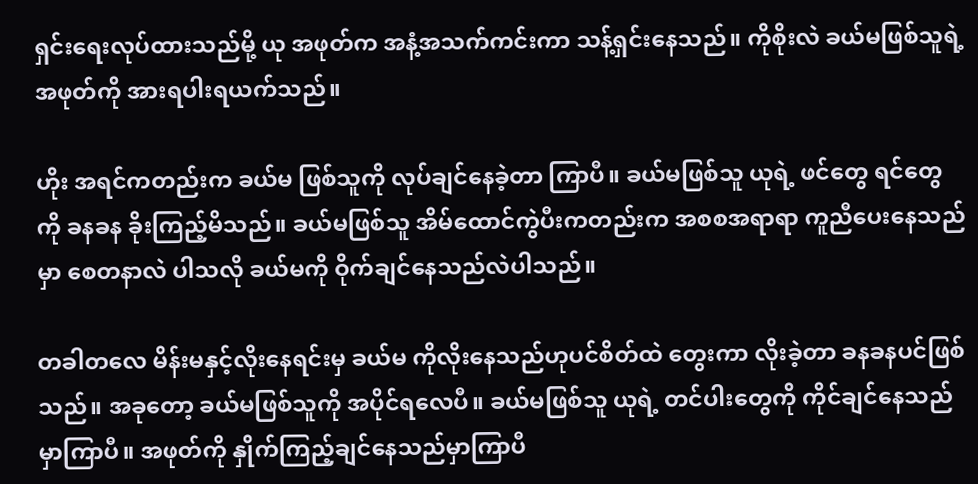ရှင်းရေးလုပ်ထားသည်မို့ ယု အဖုတ်က အနံ့အသက်ကင်းကာ သန့်ရှင်းနေသည်။ ကိုစိုးလဲ ခယ်မဖြစ်သူရဲ့ အဖုတ်ကို အားရပါးရယက်သည်။

ဟိုး အရင်ကတည်းက ခယ်မ ဖြစ်သူကို လုပ်ချင်နေခဲ့တာ ကြာပီ။ ခယ်မဖြစ်သူ ယုရဲ့ ဖင်တွေ ရင်တွေ ကို ခနခန ခိုးကြည့်မိသည်။ ခယ်မဖြစ်သူ အိမ်ထောင်ကွဲပီးကတည်းက အစစအရာရာ ကူညီပေးနေသည်မှာ စေတနာလဲ ပါသလို ခယ်မကို ဝိုက်ချင်နေသည်လဲပါသည်။

တခါတလေ မိန်းမနှင့်လိုးနေရင်းမှ ခယ်မ ကိုလိုးနေသည်ဟုပင်စိတ်ထဲ တွေးကာ လိုးခဲ့တာ ခနခနပင်ဖြစ်သည်။ အခုတော့ ခယ်မဖြစ်သူကို အပိုင်ရလေပီ။ ခယ်မဖြစ်သူ ယုရဲ့ တင်ပါးတွေကို ကိုင်ချင်နေသည်မှာကြာပီ။ အဖုတ်ကို နှိုက်ကြည့်ချင်နေသည်မှာကြာပီ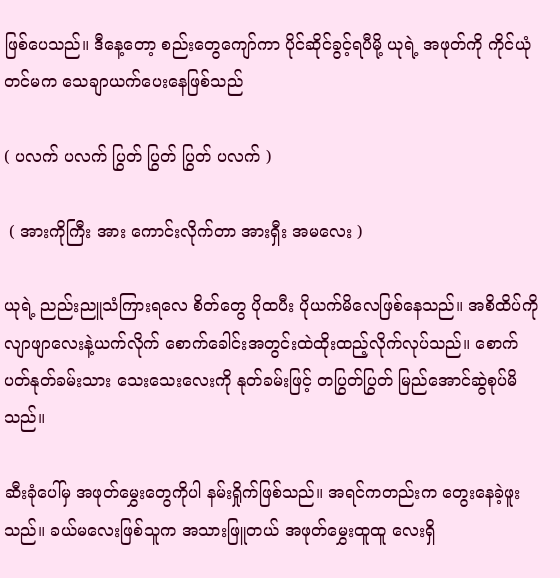ဖြစ်ပေသည်။ ဒီနေ့တော့ စည်းတွေကျော်ကာ ပိုင်ဆိုင်ခွင့်ရပီမို့ ယုရဲ့ အဖုတ်ကို ကိုင်ယုံတင်မက သေချာယက်ပေးနေဖြစ်သည်

( ပလက် ပလက် ပြွတ် ပြွတ် ပြွတ် ပလက် )

 ( အားကိုကြီး အား ကောင်းလိုက်တာ အားရှီး အမလေး )

ယုရဲ့ ညည်းညူသံကြားရလေ စိတ်တွေ ပိုထပီး ပိုယက်မိလေဖြစ်နေသည်။ အစိထိပ်ကို လျာဖျာလေးနဲ့ယက်လိုက် စောက်ခေါင်းအတွင်းထဲထိုးထည့်လိုက်လုပ်သည်။ စောက်ပတ်နုတ်ခမ်းသား သေးသေးလေးကို နုတ်ခမ်းဖြင့် တပြွတ်ပြွတ် မြည်အောင်ဆွဲစုပ်မိသည်။

ဆီးခုံပေါ်မှ အဖုတ်မွှေးတွေကိုပါ နမ်းရှိုက်ဖြစ်သည်။ အရင်ကတည်းက တွေးနေခဲ့ဖူးသည်။ ခယ်မလေးဖြစ်သူက အသားဖြူတယ် အဖုတ်မွှေးထူထူ လေးရှိ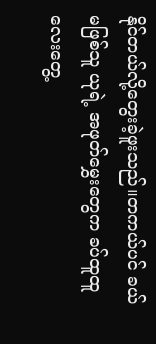နိုင်တယ်လို့တွေးခဲ့ဖူးသည်။တကယ်ပင် ခယ်မဖြစ်သူ ယုရဲ့ အဖုတ်မွှေးတွေက ခပ်ထူထူ လေးတွေ့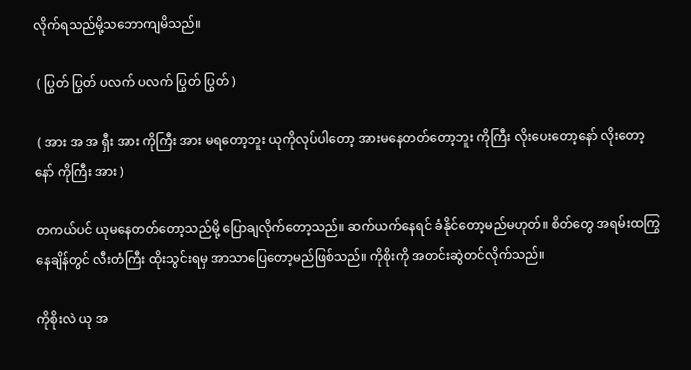လိုက်ရသည်မို့သဘောကျမိသည်။

 ( ပြွတ် ပြွတ် ပလက် ပလက် ပြွတ် ပြွတ် )

 ( အား အ အ ရှီး အား ကိုကြီး အား မရတော့ဘူး ယုကိုလုပ်ပါတော့ အားမနေတတ်တော့ဘူး ကိုကြီး လိုးပေးတော့နော် လိုးတော့နော် ကိုကြီး အား )

တကယ်ပင် ယုမနေတတ်တော့သည်မို့ ပြောချလိုက်တော့သည်။ ဆက်ယက်နေရင် ခံနိုင်တော့မည်မဟုတ်။ စိတ်တွေ အရမ်းထကြွနေချိန်တွင် လီးတံကြီး ထိုးသွင်းရမှ အာသာပြေတော့မည်ဖြစ်သည်။ ကိုစိုးကို အတင်းဆွဲတင်လိုက်သည်။

ကိုစိုးလဲ ယု အ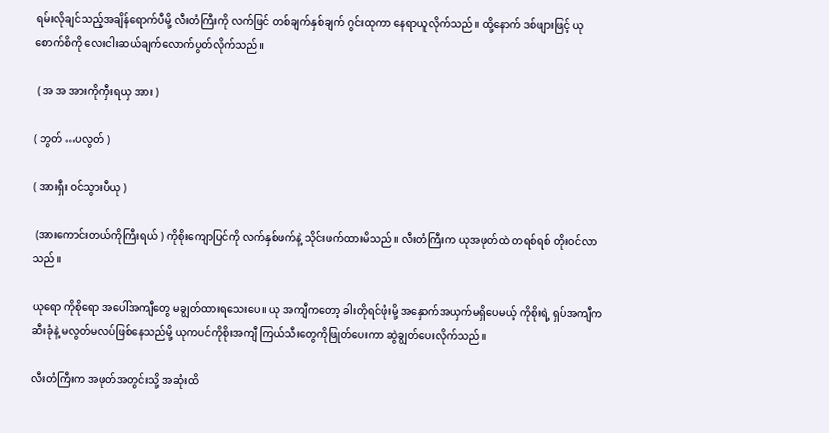ရမ်းလိုချင်သည့်အချိန်ရောက်ပီမို့ လီးတံကြီးကို လက်ဖြင် တစ်ချက်နှစ်ချက် ဂွင်းထုကာ နေရာယူလိုက်သည်။ ထို့နောက် ဒစ်ဖျားဖြင့် ယု စောက်စိကို လေးငါးဆယ်ချက်လောက်ပွတ်လိုက်သည်။

 ( အ အ အားကိုကှီးရယှ အား )

( ဘွတ် …ပလွတ် )

( အားရှီး ဝင်သွားပီယု )

 (အားကောင်းတယ်ကိုကြီးရယ် ) ကိုစိုးကျောပြင်ကို လက်နှစ်ဖက်နဲ့ သိုင်းဖက်ထားမိသည်။ လီးတံကြီးက ယုအဖုတ်ထဲ တရစ်ရစ် တိုးဝင်လာသည်။

ယုရော ကိုစိုရော အပေါ်အကျီတွေ မချွတ်ထားရသေးပေ။ ယု အကျီကတော့ ခါးတိုရင်ဖုံးမို့ အနှောက်အယှက်မရှိပေမယ့် ကိုစိုးရဲ့ ရှပ်အကျီက ဆီးခုံနဲ့ မလွတ်မလပ်ဖြစ်နေသည်မို့ ယုကပင်ကိုစိုးအကျီ ကြယ်သီးတွေကိုဖြုတ်ပေးကာ ဆွဲချွတ်ပေးလိုက်သည်။

လီးတံကြီးက အဖုတ်အတွင်းသို့ အဆုံးထိ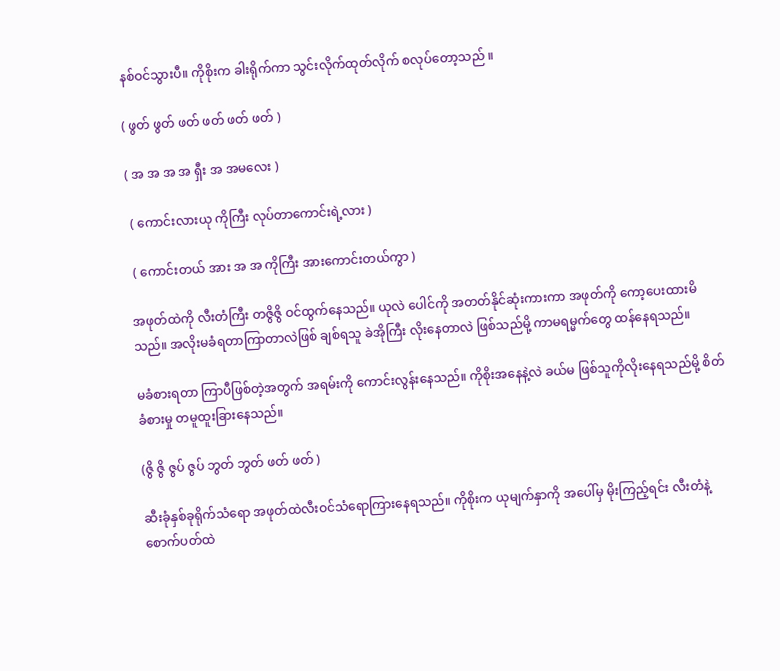နစ်ဝင်သွားပီ။ ကိုစိုးက ခါးရိုက်ကာ သွင်းလိုက်ထုတ်လိုက် စလုပ်တော့သည် ။

( ဖွတ် ဖွတ် ဖတ် ဖတ် ဖတ် ဖတ် )

( အ အ အ အ ရှီး အ အမလေး )

 ( ကောင်းလားယု ကိုကြီး လုပ်တာကောင်းရဲ့လား )

 ( ကောင်းတယ် အား အ အ ကိုကြီး အားကောင်းတယ်ကွာ )

အဖုတ်ထဲကို လီးတံကြီး တဇွိဇွိ ဝင်ထွက်နေသည်။ ယုလဲ ပေါင်ကို အတတ်နိုင်ဆုံးကားကာ အဖုတ်ကို ကော့ပေးထားမိသည်။ အလိုးမခံရတာကြာတာလဲဖြစ် ချစ်ရသူ ခဲအိုကြီး လိုးနေတာလဲ ဖြစ်သည်မို့ ကာမရမ္မက်တွေ ထန်နေရသည်။

မခံစားရတာ ကြာပီဖြစ်တဲ့အတွက် အရမ်းကို ကောင်းလွန်းနေသည်။ ကိုစိုးအနေနဲ့လဲ ခယ်မ ဖြစ်သူကိုလိုးနေရသည်မို့ စိတ်ခံစားမှု တမူထူးခြားနေသည်။

(ဇွိ ဇွိ ဇွပ် ဇွပ် ဘွတ် ဘွတ် ဖတ် ဖတ် )

ဆီးခုံနှစ်ခုရိုက်သံရော အဖုတ်ထဲလီးဝင်သံရောကြားနေရသည်။ ကိုစိုးက ယုမျက်နှာကို အပေါ်မှ မိုးကြည့်ရင်း လီးတံနဲ့စောက်ပတ်ထဲ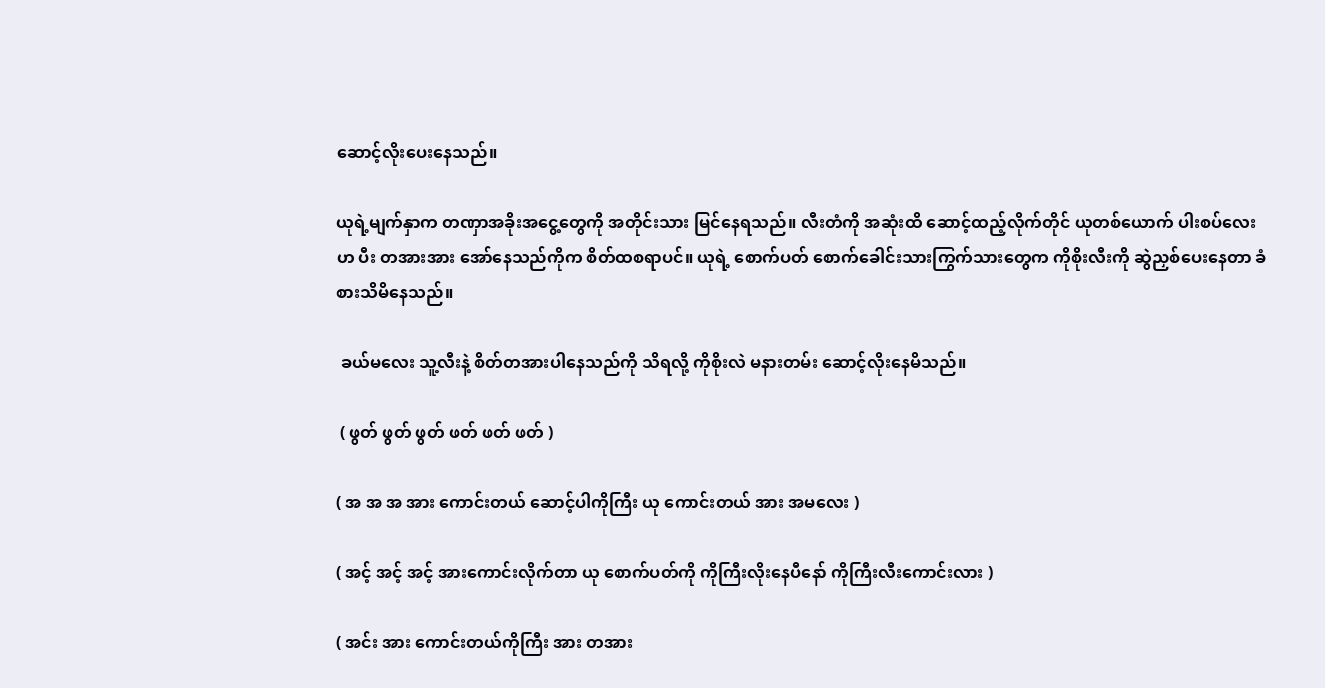ဆောင့်လိုးပေးနေသည်။

ယုရဲ့မျက်နှာက တဏှာအခိုးအငွေ့တွေကို အတိုင်းသား မြင်နေရသည်။ လီးတံကို အဆုံးထိ ဆောင့်ထည့်လိုက်တိုင် ယုတစ်ယောက် ပါးစပ်လေးဟ ပီး တအားအား အော်နေသည်ကိုက စိတ်ထစရာပင်။ ယုရဲ့ စောက်ပတ် စောက်ခေါင်းသားကြွက်သားတွေက ကိုစိုးလီးကို ဆွဲညှစ်ပေးနေတာ ခံစားသိမိနေသည်။

 ခယ်မလေး သူ့လီးနဲ့ စိတ်တအားပါနေသည်ကို သိရလို့ ကိုစိုးလဲ မနားတမ်း ဆောင့်လိုးနေမိသည်။

 ( ဖွတ် ဖွတ် ဖွတ် ဖတ် ဖတ် ဖတ် )

( အ အ အ အား ကောင်းတယ် ဆောင့်ပါကိုကြီး ယု ကောင်းတယ် အား အမလေး )

( အင့် အင့် အင့် အားကောင်းလိုက်တာ ယု စောက်ပတ်ကို ကိုကြီးလိုးနေပီနော် ကိုကြီးလီးကောင်းလား )

( အင်း အား ကောင်းတယ်ကိုကြီး အား တအား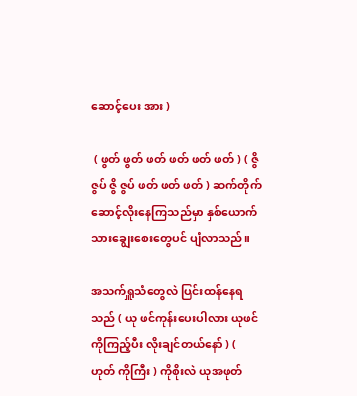ဆောင့်ပေး အား )

 ( ဖွတ် ဖွတ် ဖတ် ဖတ် ဖတ် ဖတ် ) ( ဇွိ ဇွပ် ဇွိ ဇွပ် ဖတ် ဖတ် ဖတ် ) ဆက်တိုက်ဆောင့်လိုးနေကြသည်မှာ နှစ်ယောက်သားချွေးစေးတွေပင် ပျံလာသည်။

အသက်ရှူသံတွေလဲ ပြင်းထန်နေရသည် ( ယု ဖင်ကုန်းပေးပါလား ယုဖင်ကိုကြည့်ပီး လိုးချင်တယ်နော် ) ( ဟုတ် ကိုကြီး ) ကိုစိုးလဲ ယုအဖုတ်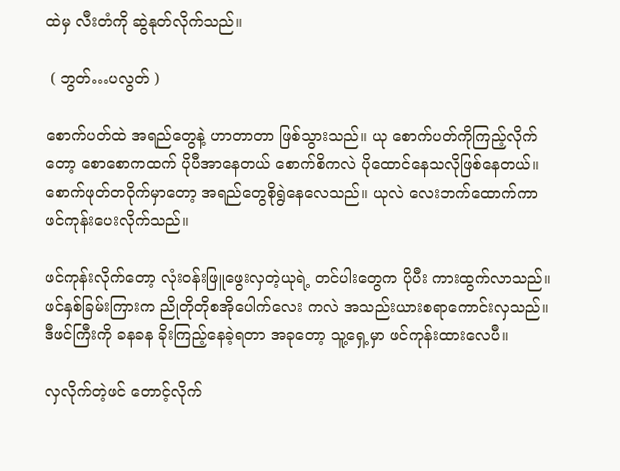ထဲမှ လီးတံကို ဆွဲနုတ်လိုက်သည်။

 ( ဘွတ်…ပလွတ် )

စောက်ပတ်ထဲ အရည်တွေနဲ့ ဟာတာတာ ဖြစ်သွားသည်။ ယု စောက်ပတ်ကိုကြည့်လိုက်တော့ စောစောကထက် ပိုပီအာနေတယ် စောက်စိကလဲ ပိုထောင်နေသလိုဖြစ်နေတယ်။ စောက်ဖုတ်တဝိုက်မှာတော့ အရည်တွေစိုရွဲနေလေသည်။ ယုလဲ လေးဘက်ထောက်ကာ ဖင်ကုန်းပေးလိုက်သည်။

ဖင်ကုန်းလိုက်တော့ လုံးဝန်းဖြူဖွေးလှတဲ့ယုရဲ့ တင်ပါးတွေက ပိုပီး ကားထွက်လာသည်။ ဖင်နှစ်ခြမ်းကြားက ညိုတိုတိုစအိုပေါက်လေး ကလဲ အသည်းယားစရာကောင်းလှသည်။ ဒီဖင်ကြီးကို ခနခန ခိုးကြည့်နေခဲ့ရတာ အခုတော့ သူ့ရှေ့မှာ ဖင်ကုန်းထားလေပီ။

လှလိုက်တဲ့ဖင် တောင့်လိုက်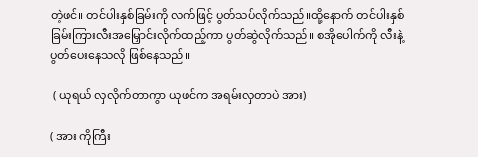တဲ့ဖင်။ တင်ပါးနှစ်ခြမ်းကို လက်ဖြင့် ပွတ်သပ်လိုက်သည်။ထို့နောက် တင်ပါးနှစ်ခြမ်းကြားလီးအမြှောင်းလိုက်ထည့်ကာ ပွတ်ဆွဲလိုက်သည်။ စအိုပေါက်ကို လီးနဲ့ပွတ်ပေးနေသလို ဖြစ်နေသည်။

 ( ယုရယ် လှလိုက်တာကွာ ယုဖင်က အရမ်းလှတာပဲ အား)

( အား ကိုကြီး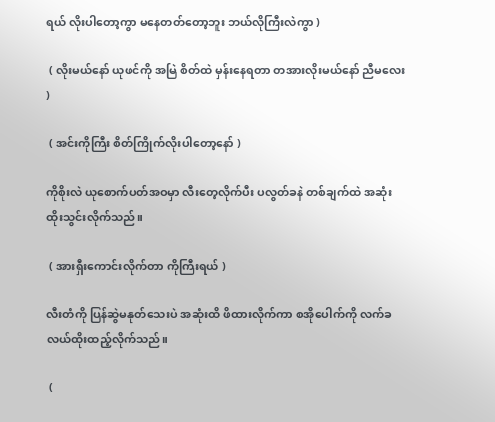ရယ် လိုးပါတော့ကွာ မနေတတ်တော့ဘူး ဘယ်လိုကြီးလဲကွာ )

 ( လိုးမယ်နော် ယုဖင်ကို အမြဲ စိတ်ထဲ မှန်းနေရတာ တအားလိုးမယ်နော် ညီမလေး )

 ( အင်းကိုကြီး စိတ်ကြိုက်လိုးပါတော့နော် )

ကိုစိုးလဲ ယုစောက်ပတ်အဝမှာ လီးတေ့လိုက်ပီး ပလွတ်ခနဲ တစ်ချက်ထဲ အဆုံးထိုးသွင်းလိုက်သည်။

 ( အားရှီးကောင်းလိုက်တာ ကိုကြီးရယ် )

လီးတံကို ပြန်ဆွဲမနုတ်သေးပဲ အဆုံးထိ ဖိထားလိုက်ကာ စအိုပေါက်ကို လက်ခလယ်ထိုးထည့်လိုက်သည်။

 (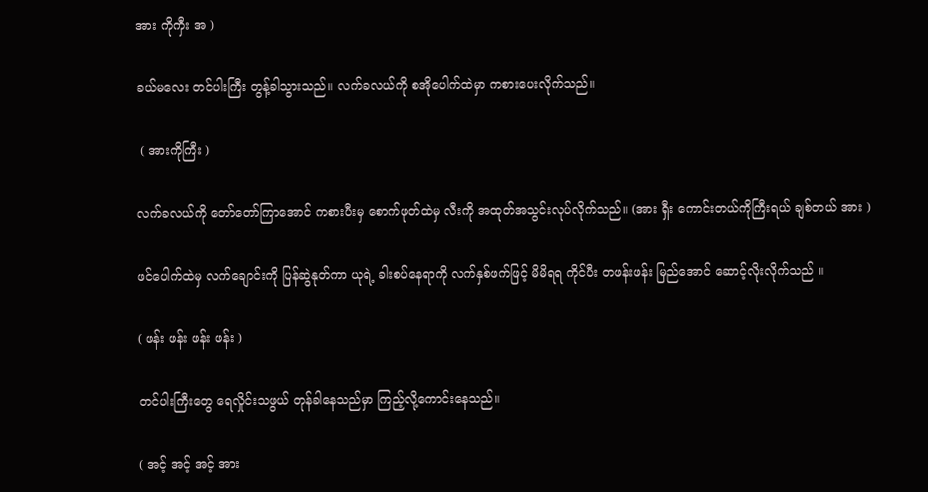အား ကိုကှီး အ )

ခယ်မလေး တင်ပါးကြီး တွန့်ခါသွားသည်။ လက်ခလယ်ကို စအိုပေါက်ထဲမှာ ကစားပေးလိုက်သည်။

 ( အားကိုကြီး )

လက်ခလယ်ကို တော်တော်ကြာအောင် ကစားပီးမှ စောက်ဖုတ်ထဲမှ လီးကို အထုတ်အသွင်းလုပ်လိုက်သည်။ (အား ရှီး ကောင်းတယ်ကိုကြီးရယ် ချစ်တယ် အား )

ဖင်ပေါက်ထဲမှ လက်ချောင်းကို ပြန်ဆွဲနုတ်ကာ ယုရဲ့ ခါးစပ်နေရာကို လက်နှစ်ဖက်ဖြင့် မိမိရရ ကိုင်ပီး တဖန်းဖန်း မြည်အောင် ဆောင့်လိုးလိုက်သည် ။

( ဖန်း ဖန်း ဖန်း ဖန်း )

တင်ပါးကြီးတွေ ရေလှိုင်းသဖွယ် တုန်ခါနေသည်မှာ ကြည့်လို့ကောင်းနေသည်။

( အင့် အင့် အင့် အား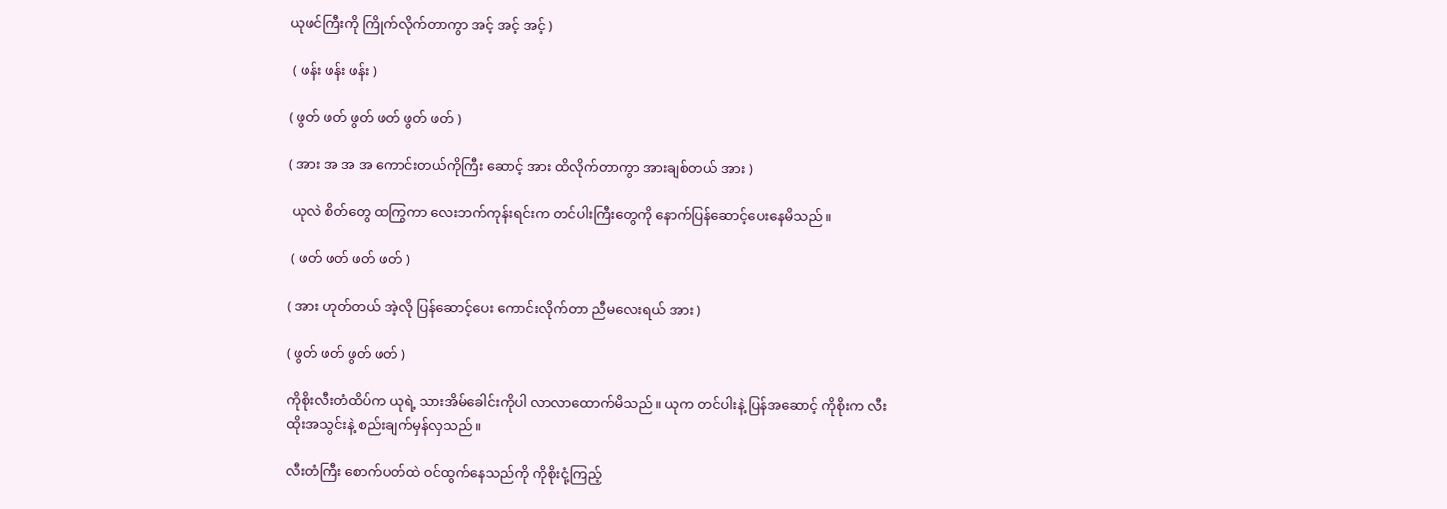ယုဖင်ကြီးကို ကြိုက်လိုက်တာကွာ အင့် အင့် အင့် )

 ( ဖန်း ဖန်း ဖန်း )

( ဖွတ် ဖတ် ဖွတ် ဖတ် ဖွတ် ဖတ် )

( အား အ အ အ ကောင်းတယ်ကိုကြီး ဆောင့် အား ထိလိုက်တာကွာ အားချစ်တယ် အား )

 ယုလဲ စိတ်တွေ ထကြွကာ လေးဘက်ကုန်းရင်းက တင်ပါးကြီးတွေကို နောက်ပြန်ဆောင့်ပေးနေမိသည်။

 ( ဖတ် ဖတ် ဖတ် ဖတ် )

( အား ဟုတ်တယ် အဲ့လို ပြန်ဆောင့်ပေး ကောင်းလိုက်တာ ညီမလေးရယ် အား )

( ဖွတ် ဖတ် ဖွတ် ဖတ် )

ကိုစိုးလီးတံထိပ်က ယုရဲ့ သားအိမ်ခေါင်းကိုပါ လာလာထောက်မိသည်။ ယုက တင်ပါးနဲ့ ပြန်အဆောင့် ကိုစိုးက လီးထိုးအသွင်းနဲ့ စည်းချက်မှန်လှသည်။

လီးတံကြီး စောက်ပတ်ထဲ ဝင်ထွက်နေသည်ကို ကိုစိုးငုံ့ကြည့်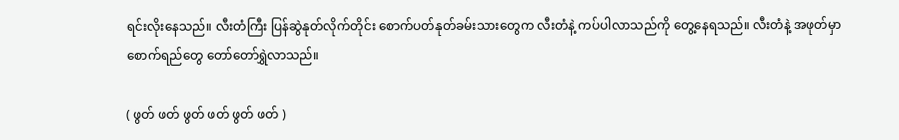ရင်းလိုးနေသည်။ လီးတံကြီး ပြန်ဆွဲနုတ်လိုက်တိုင်း စောက်ပတ်နုတ်ခမ်းသားတွေက လီးတံနဲ့ ကပ်ပါလာသည်ကို တွေ့နေရသည်။ လီးတံနဲ့ အဖုတ်မှာ စောက်ရည်တွေ တော်တော်ရွှဲလာသည်။

( ဖွတ် ဖတ် ဖွတ် ဖတ် ဖွတ် ဖတ် )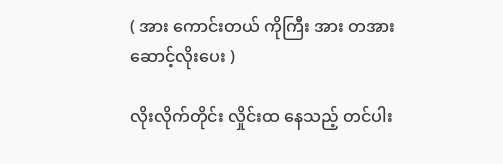( အား ကောင်းတယ် ကိုကြီး အား တအားဆောင့်လိုးပေး )

လိုးလိုက်တိုင်း လှိုင်းထ နေသည့် တင်ပါး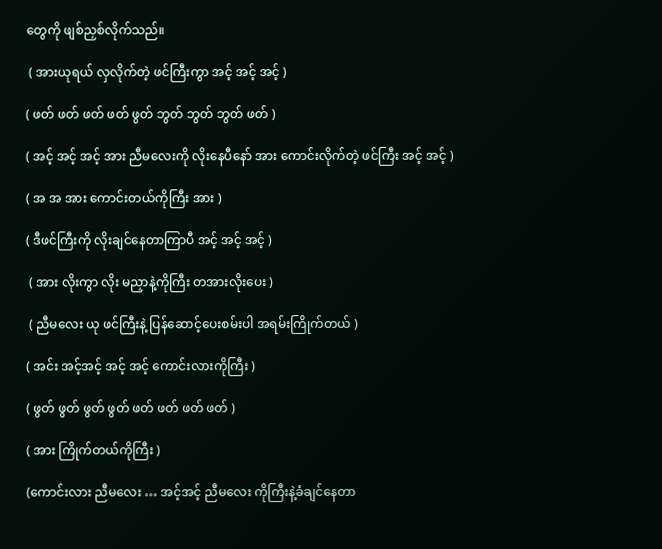တွေကို ဖျစ်ညှစ်လိုက်သည်။

 ( အားယုရယ် လှလိုက်တဲ့ ဖင်ကြီးကွာ အင့် အင့် အင့် )

( ဖတ် ဖတ် ဖတ် ဖတ် ဖွတ် ဘွတ် ဘွတ် ဘွတ် ဖတ် )

( အင့် အင့် အင့် အား ညီမလေးကို လိုးနေပီနော် အား ကောင်းလိုက်တဲ့ ဖင်ကြီး အင့် အင့် )

( အ အ အား ကောင်းတယ်ကိုကြီး အား )

( ဒီဖင်ကြီးကို လိုးချင်နေတာကြာပီ အင့် အင့် အင့် )

 ( အား လိုးကွာ လိုး မညှာနဲ့ကိုကြီး တအားလိုးပေး )

 ( ညီမလေး ယု ဖင်ကြီးနဲ့ ပြန်ဆောင့်ပေးစမ်းပါ အရမ်းကြိုက်တယ် )

( အင်း အင့်အင့် အင့် အင့် ကောင်းလားကိုကြီး )

( ဖွတ် ဖွတ် ဖွတ် ဖွတ် ဖတ် ဖတ် ဖတ် ဖတ် )

( အား ကြိုက်တယ်ကိုကြီး )

(ကောင်းလား ညီမလေး … အင့်အင့် ညီမလေး ကိုကြီးနဲ့ခံချင်နေတာ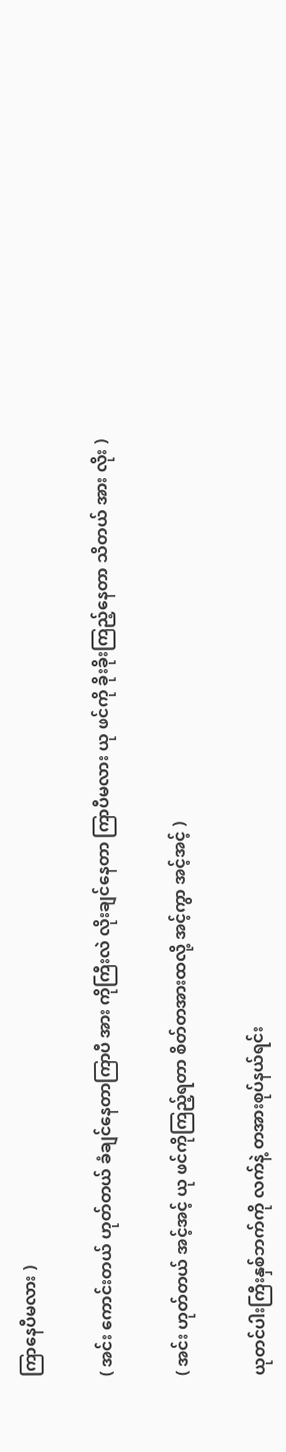ကြာနေပီမလား )

( အင်း ကောင်းတယ် ဟုတ်တယ် ခံချင်နေတာကြာပီ အား ကိုကြီးလဲ လိုးချင်နေတာ ကြာပီမလား ယု ဖင်ကို ခိုးခိုးကြည့်နေတာ သိတယ် အား လိုး )

( အင်း ဟုတ်တယ် အင့်အင့် ယု ဖင်ကိုကြည့်ရတာ စိတ်တအားထလို့ အင့်ကွာ အင့်အင့် )

ယုတင်ပါးကြီးနှစ်ဘက်ကို လက်နဲ့ တအားစုပ်နယ်ရင်း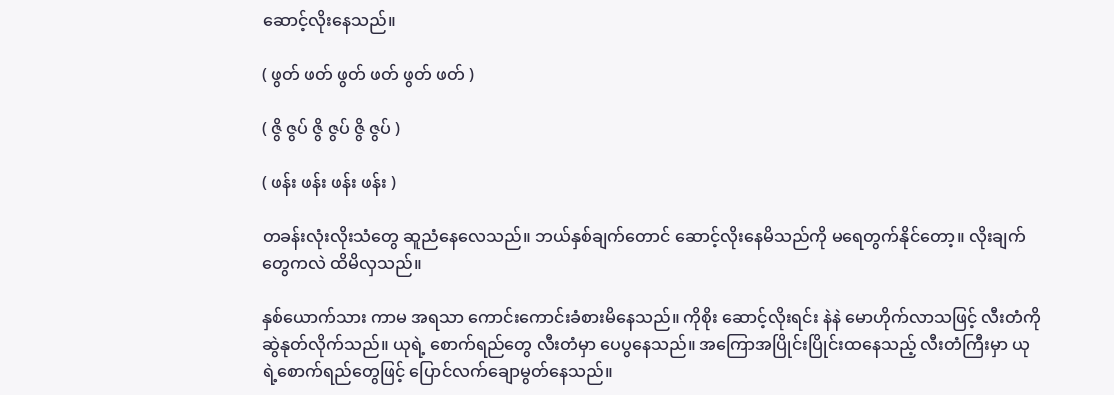ဆောင့်လိုးနေသည်။

( ဖွတ် ဖတ် ဖွတ် ဖတ် ဖွတ် ဖတ် )

( ဇွိ ဇွပ် ဇွိ ဇွပ် ဇွိ ဇွပ် )

( ဖန်း ဖန်း ဖန်း ဖန်း )

တခန်းလုံးလိုးသံတွေ ဆူညံနေလေသည်။ ဘယ်နှစ်ချက်တောင် ဆောင့်လိုးနေမိသည်ကို မရေတွက်နိုင်တော့။ လိုးချက်တွေကလဲ ထိမိလှသည်။

နှစ်ယောက်သား ကာမ အရသာ ကောင်းကောင်းခံစားမိနေသည်။ ကိုစိုး ဆောင့်လိုးရင်း နဲနဲ မောဟိုက်လာသဖြင့် လီးတံကို ဆွဲနုတ်လိုက်သည်။ ယုရဲ့ စောက်ရည်တွေ လီးတံမှာ ပေပွနေသည်။ အကြောအပြိုင်းပြိုင်းထနေသည့် လီးတံကြီးမှာ ယုရဲ့စောက်ရည်တွေဖြင့် ပြောင်လက်ချောမွတ်နေသည်။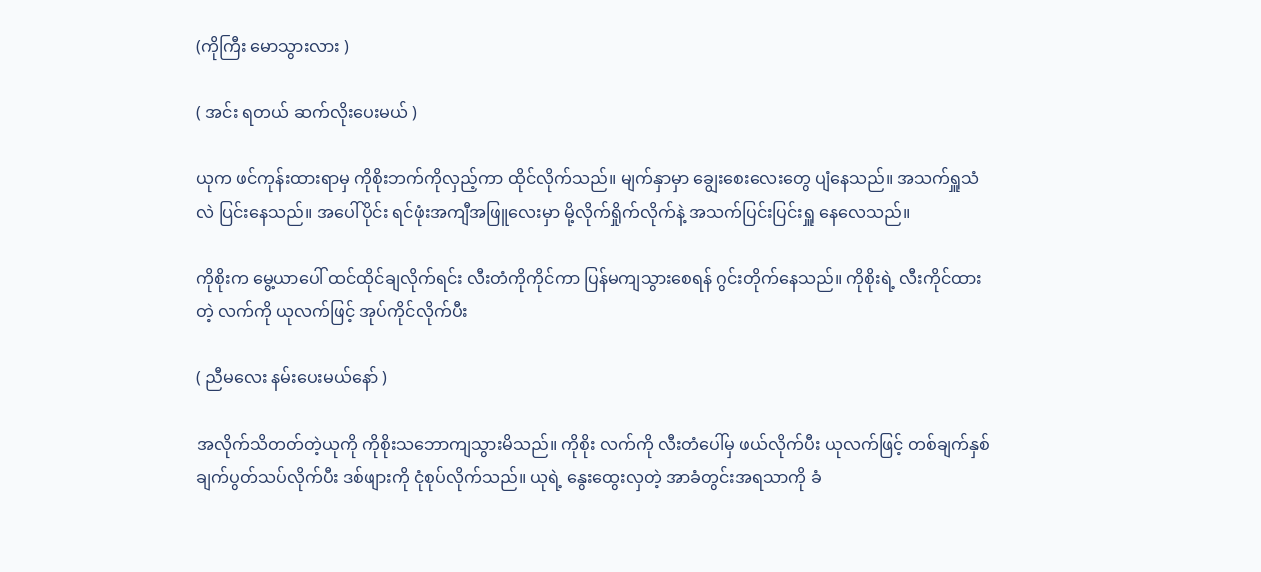(ကိုကြီး မောသွားလား )

( အင်း ရတယ် ဆက်လိုးပေးမယ် )

ယုက ဖင်ကုန်းထားရာမှ ကိုစိုးဘက်ကိုလှည့်ကာ ထိုင်လိုက်သည်။ မျက်နှာမှာ ချွေးစေးလေးတွေ ပျံနေသည်။ အသက်ရှူသံလဲ ပြင်းနေသည်။ အပေါ်ပိုင်း ရင်ဖုံးအကျီအဖြူလေးမှာ မို့လိုက်ရှိုက်လိုက်နဲ့ အသက်ပြင်းပြင်းရှူ နေလေသည်။

ကိုစိုးက မွေ့ယာပေါ် ထင်ထိုင်ချလိုက်ရင်း လီးတံကိုကိုင်ကာ ပြန်မကျသွားစေရန် ဂွင်းတိုက်နေသည်။ ကိုစိုးရဲ့ လီးကိုင်ထားတဲ့ လက်ကို ယုလက်ဖြင့် အုပ်ကိုင်လိုက်ပီး

( ညီမလေး နမ်းပေးမယ်နော် )

အလိုက်သိတတ်တဲ့ယုကို ကိုစိုးသဘောကျသွားမိသည်။ ကိုစိုး လက်ကို လီးတံပေါ်မှ ဖယ်လိုက်ပီး ယုလက်ဖြင့် တစ်ချက်နှစ်ချက်ပွတ်သပ်လိုက်ပီး ဒစ်ဖျားကို ငုံစုပ်လိုက်သည်။ ယုရဲ့ နွေးထွေးလှတဲ့ အာခံတွင်းအရသာကို ခံ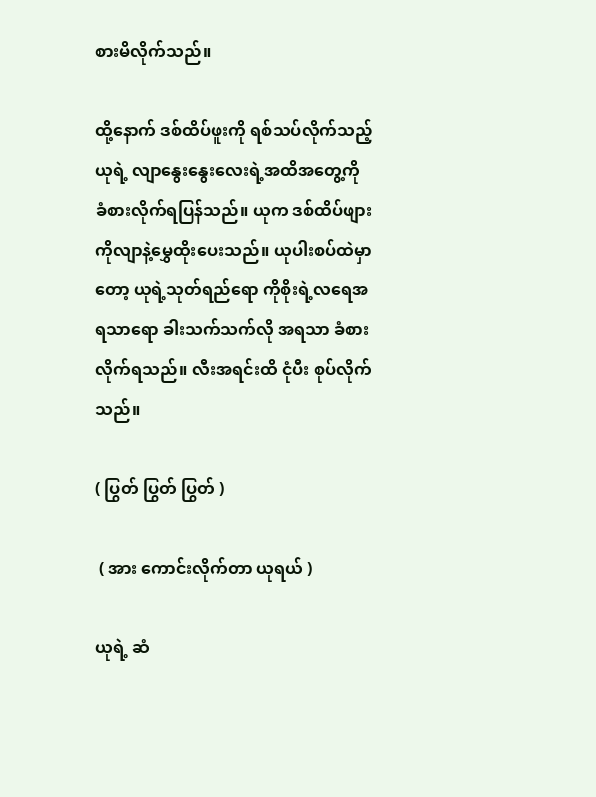စားမိလိုက်သည်။

ထို့နောက် ဒစ်ထိပ်ဖူးကို ရစ်သပ်လိုက်သည့် ယုရဲ့ လျာနွေးနွေးလေးရဲ့အထိအတွေ့ကို ခံစားလိုက်ရပြန်သည်။ ယုက ဒစ်ထိပ်ဖျားကိုလျာနဲ့မွှေထိုးပေးသည်။ ယုပါးစပ်ထဲမှာတော့ ယုရဲ့သုတ်ရည်ရော ကိုစိုးရဲ့လရေအရသာရော ခါးသက်သက်လို အရသာ ခံစားလိုက်ရသည်။ လီးအရင်းထိ ငုံပီး စုပ်လိုက်သည်။

( ပြွတ် ပြွတ် ပြွတ် )

 ( အား ကောင်းလိုက်တာ ယုရယ် )

ယုရဲ့ ဆံ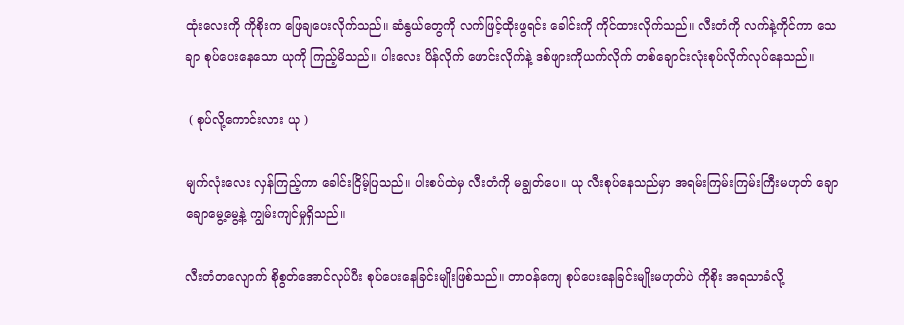ထုံးလေးကို ကိုစိုးက ဖြေချပေးလိုက်သည်။ ဆံနွယ်တွေကို လက်ဖြင့်ထိုးဖွရင်း ခေါင်းကို ကိုင်ထားလိုက်သည်။ လီးတံကို လက်နဲ့ကိုင်ကာ သေချာ စုပ်ပေးနေသော ယုကို ကြည့်မိသည်။ ပါးလေး ပိန်လိုက် ဖောင်းလိုက်နဲ့ ဒစ်ဖျားကိုယက်လိုက် တစ်ချောင်းလုံးစုပ်လိုက်လုပ်နေသည်။

 ( စုပ်လို့ကောင်းလား ယု )

မျက်လုံးလေး လှန်ကြည့်ကာ ခေါင်းငြိမ့်ပြသည်။ ပါးစပ်ထဲမှ လီးတံကို မချွတ်ပေ။ ယု လီးစုပ်နေသည်မှာ အရမ်းကြမ်းကြမ်းကြီးမဟုတ် ချောချောမွေ့မွေ့နဲ့ ကျွမ်းကျင်မှုရှိသည်။

လီးတံတလျောက် စိုစွတ်အောင်လုပ်ပီး စုပ်ပေးနေခြင်းမျိုးဖြစ်သည်။ တာဝန်ကျေ စုပ်ပေးနေခြင်းမျိုးမဟုတ်ပဲ ကိုစိုး အရသာခံလို့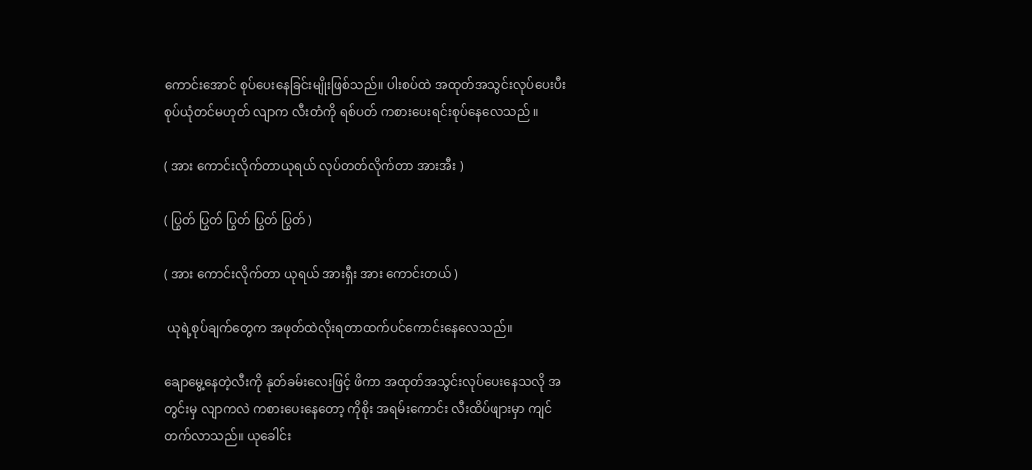ကောင်းအောင် စုပ်ပေးနေခြင်းမျိုးဖြစ်သည်။ ပါးစပ်ထဲ အထုတ်အသွင်းလုပ်ပေးပီးစုပ်ယုံတင်မဟုတ် လျာက လီးတံကို ရစ်ပတ် ကစားပေးရင်းစုပ်နေလေသည် ။

( အား ကောင်းလိုက်တာယုရယ် လုပ်တတ်လိုက်တာ အားအီး )

( ပြွတ် ပြွတ် ပြွတ် ပြွတ် ပြွတ် )

( အား ကောင်းလိုက်တာ ယုရယ် အားရှီး အား ကောင်းတယ် )

 ယုရဲ့စုပ်ချက်တွေက အဖုတ်ထဲလိုးရတာထက်ပင်ကောင်းနေလေသည်။

ချောမွေ့နေတဲ့လီးကို နုတ်ခမ်းလေးဖြင့် ဖိကာ အထုတ်အသွင်းလုပ်ပေးနေသလို အတွင်းမှ လျာကလဲ ကစားပေးနေတော့ ကိုစိုး အရမ်းကောင်း လီးထိပ်ဖျားမှာ ကျင်တက်လာသည်။ ယုခေါင်း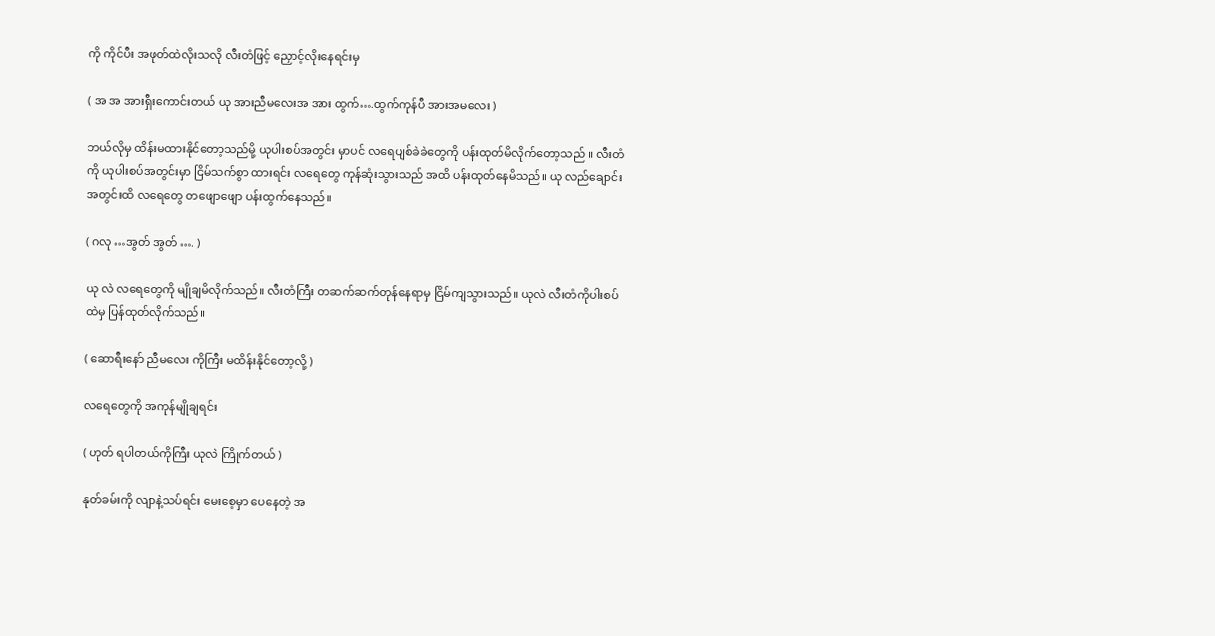ကို ကိုင်ပီး အဖုတ်ထဲလိုးသလို လီးတံဖြင့် ညှောင့်လိုးနေရင်းမှ

( အ အ အားရှီးကောင်းတယ် ယု အားညီမလေးအ အား ထွက်….ထွက်ကုန်ပီ အားအမလေး )

ဘယ်လိုမှ ထိန်းမထားနိုင်တော့သည်မို့ ယုပါးစပ်အတွင်း မှာပင် လရေပျစ်ခဲခဲတွေကို ပန်းထုတ်မိလိုက်တော့သည် ။ လီးတံကို ယုပါးစပ်အတွင်းမှာ ငြိမ်သက်စွာ ထားရင်း လရေတွေ ကုန်ဆုံးသွားသည် အထိ ပန်းထုတ်နေမိသည်။ ယု လည်ချောင်းအတွင်းထိ လရေတွေ တဖျောဖျော ပန်းထွက်နေသည်။

( ဂလု …အွတ် အွတ် …. )

ယု လဲ လရေတွေကို မျိုချမိလိုက်သည်။ လီးတံကြီး တဆက်ဆက်တုန်နေရာမှ ငြိမ်ကျသွားသည်။ ယုလဲ လီးတံကိုပါးစပ်ထဲမှ ပြန်ထုတ်လိုက်သည်။

( ဆောရီးနော် ညီမလေး ကိုကြီး မထိန်းနိုင်တော့လို့ )

လရေတွေကို အကုန်မျိုချရင်း

( ဟုတ် ရပါတယ်ကိုကြီး ယုလဲ ကြိုက်တယ် )

နုတ်ခမ်းကို လျာနဲ့သပ်ရင်း မေးစေ့မှာ ပေနေတဲ့ အ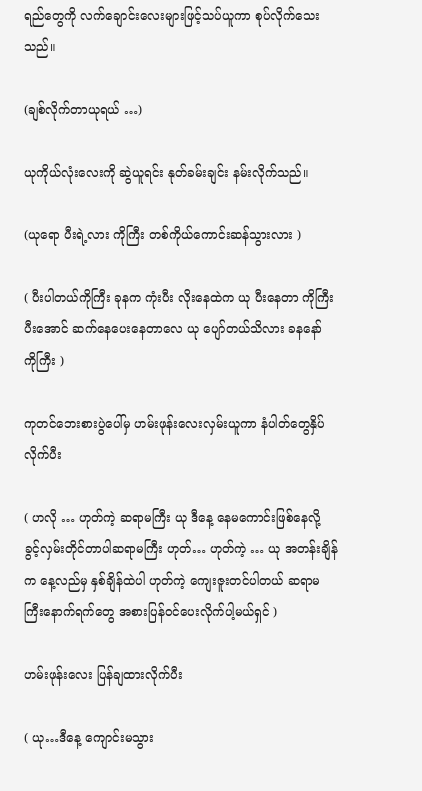ရည်တွေကို လက်ချောင်းလေးများဖြင့်သပ်ယူကာ စုပ်လိုက်သေးသည်။

(ချစ်လိုက်တာယုရယ် …)

ယုကိုယ်လုံးလေးကို ဆွဲယူရင်း နုတ်ခမ်းချင်း နမ်းလိုက်သည်။

(ယုရော ပီးရဲ့လား ကိုကြီး တစ်ကိုယ်ကောင်းဆန်သွားလား )

( ပီးပါတယ်ကိုကြီး ခုနက ကုံးပီး လိုးနေထဲက ယု ပီးနေတာ ကိုကြီးပီးအောင် ဆက်နေပေးနေတာလေ ယု ပျော်တယ်သိလား ခနနော် ကိုကြီး )

ကုတင်ဘေးစားပွဲပေါ်မှ ဟမ်းဖုန်းလေးလှမ်းယူကာ နံပါတ်တွေနှိပ်လိုက်ပီး

( ဟလို … ဟုတ်ကဲ့ ဆရာမကြီး ယု ဒီနေ့ နေမကောင်းဖြစ်နေလို့ ခွင့်လှမ်းတိုင်တာပါဆရာမကြီး ဟုတ်… ဟုတ်ကဲ့ … ယု အတန်းချိန်က နေ့လည်မှ နှစ်ချိန်ထဲပါ ဟုတ်ကဲ့ ကျေးဇူးတင်ပါတယ် ဆရာမကြီးနောက်ရက်တွေ အစားပြန်ဝင်ပေးလိုက်ပါ့မယ်ရှင် )

ဟမ်းဖုန်းလေး ပြန်ချထားလိုက်ပီး

( ယု…ဒီနေ့ ကျောင်းမသွား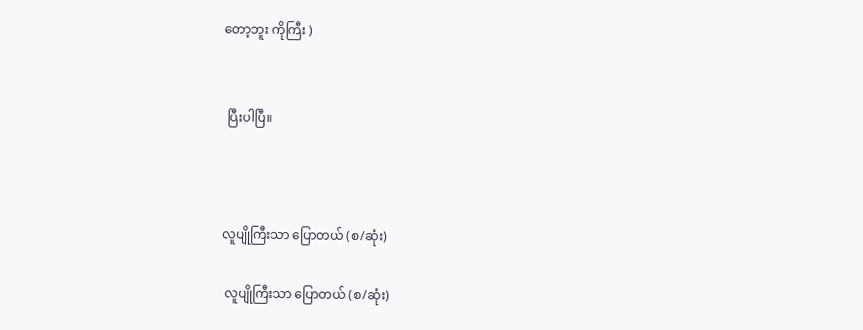တော့ဘူး ကိုကြီး )


 ပြီးပါပြီ။



လူပျိုကြီးသာ ပြောတယ် (စ/ဆုံး)

 လူပျိုကြီးသာ ပြောတယ် (စ/ဆုံး)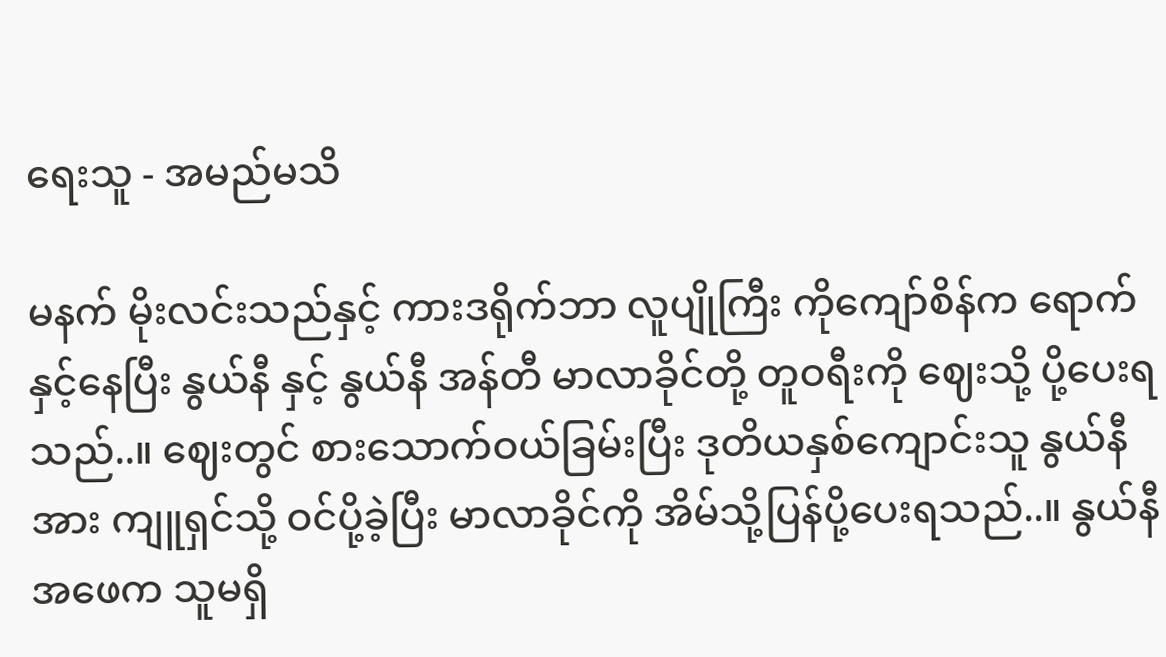ရေးသူ - အမည်မသိ

မနက် မိုးလင်းသည်နှင့် ကားဒရိုက်ဘာ လူပျိုကြီး ကိုကျော်စိန်က ရောက်နှင့်နေပြီး နွယ်နီ နှင့် နွယ်နီ အန်တီ မာလာခိုင်တို့ တူဝရီးကို ဈေးသို့ ပို့ပေးရသည်..။ ဈေးတွင် စားသောက်ဝယ်ခြမ်းပြီး ဒုတိယနှစ်ကျောင်းသူ နွယ်နီအား ကျူရှင်သို့ ဝင်ပို့ခဲ့ပြီး မာလာခိုင်ကို အိမ်သို့ပြန်ပို့ပေးရသည်..။ နွယ်နီအဖေက သူမရှိ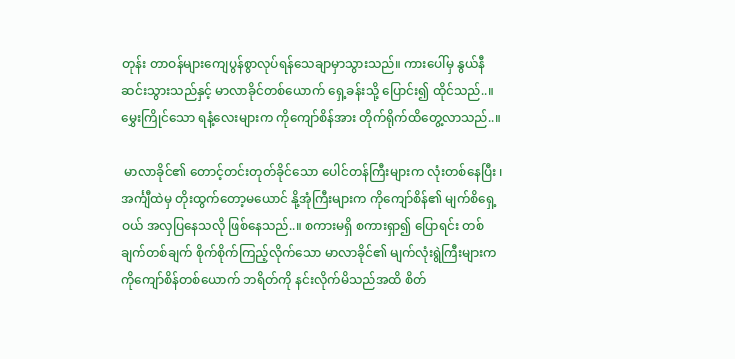တုန်း တာဝန်များကျေပွန်စွာလုပ်ရန်သေချာမှာသွားသည်။ ကားပေါ်မှ နွယ်နီ ဆင်းသွားသည်နှင့် မာလာခိုင်တစ်ယောက် ရှေ့ခန်းသို့ ပြောင်း၍ ထိုင်သည်..။ မွှေးကြိုင်သော ရနံ့လေးများက ကိုကျော်စိန်အား တိုက်ရိုက်ထိတွေ့လာသည်..။

 မာလာခိုင်၏ တောင့်တင်းတုတ်ခိုင်သော ပေါင်တန်ကြီးများက လုံးတစ်နေပြီး ၊ အင်္ကျီထဲမှ တိုးထွက်တော့မယောင် နို့အုံကြီးများက ကိုကျော်စိန်၏ မျက်စိရှေ့ဝယ် အလှပြနေသလို ဖြစ်နေသည်..။ စကားမရှိ စကားရှာ၍ ပြောရင်း တစ်ချက်တစ်ချက် စိုက်စိုက်ကြည့်လိုက်သော မာလာခိုင်၏ မျက်လုံးရွဲကြီးများက ကိုကျော်စိန်တစ်ယောက် ဘရိတ်ကို နင်းလိုက်မိသည်အထိ စိတ်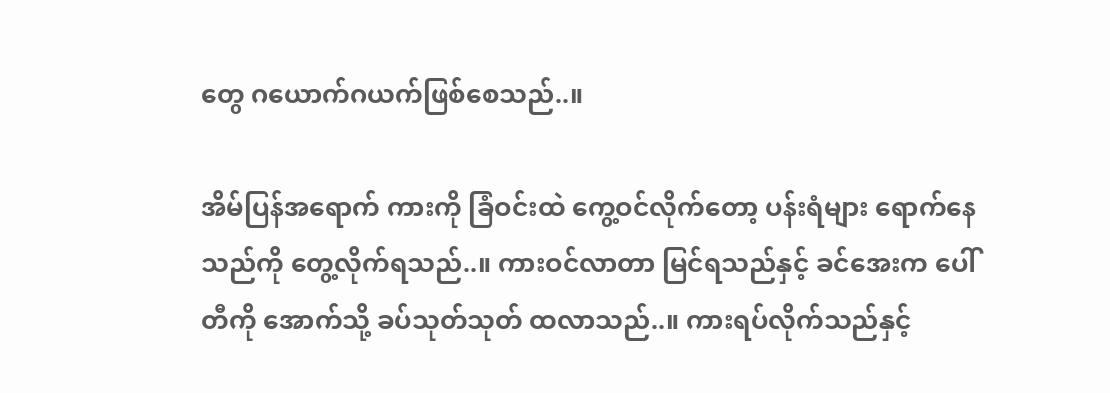တွေ ဂယောက်ဂယက်ဖြစ်စေသည်..။

အိမ်ပြန်အရောက် ကားကို ခြံဝင်းထဲ ကွေ့ဝင်လိုက်တော့ ပန်းရံများ ရောက်နေသည်ကို တွေ့လိုက်ရသည်..။ ကားဝင်လာတာ မြင်ရသည်နှင့် ခင်အေးက ပေါ်တီကို အောက်သို့ ခပ်သုတ်သုတ် ထလာသည်..။ ကားရပ်လိုက်သည်နှင့်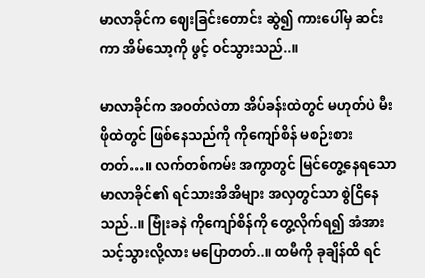မာလာခိုင်က ဈေးခြင်းတောင်း ဆွဲ၍ ကားပေါ်မှ ဆင်းကာ အိမ်သော့ကို ဖွင့် ဝင်သွားသည်..။

မာလာခိုင်က အဝတ်လဲတာ အိပ်ခန်းထဲတွင် မဟုတ်ပဲ မီးဖိုထဲတွင် ဖြစ်နေသည်ကို ကိုကျော်စိန် မစဉ်းစားတတ်…။ လက်တစ်ကမ်း အကွာတွင် မြင်တွေ့နေရသော မာလာခိုင်၏ ရင်သားအိအိများ အလှတွင်သာ စွဲငြိနေသည်..။ ဗြုံးခနဲ ကိုကျော်စိန်ကို တွေ့လိုက်ရ၍ အံအားသင့်သွားလို့လား မပြောတတ်..။ ထမီကို ခုချိန်ထိ ရင်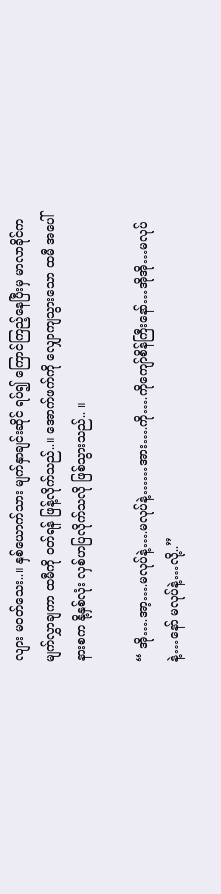လျား မဝတ်သေး..။ နှစ်ယောက်သား မျက်နှာချင်းဆိုင် ရပ်၍ ကြောင်ကြည့်နေပြီးမှ မာလာခိုင်က မျက်လွှာချကာ ထမီကို ဝတ်ရန် ဖြန့်လိုက်သည်..။ အောက်ဖက်ကို လျှောကျသွားသော ထမီ အပေါ်နားစက နို့နှစ်လုံး လှစ်ဟပြလိုက်သလို ဖြစ်သွားသည်.. ။

“ အို….အာ့….မလုပ်နဲ့….မလုပ်နဲ့……အား….ကို….ကိုကျော်စိန်ကြီးနော်…အိုအို…မလုပ်နဲ့…နော် မလုပ်နဲ့…လို့..”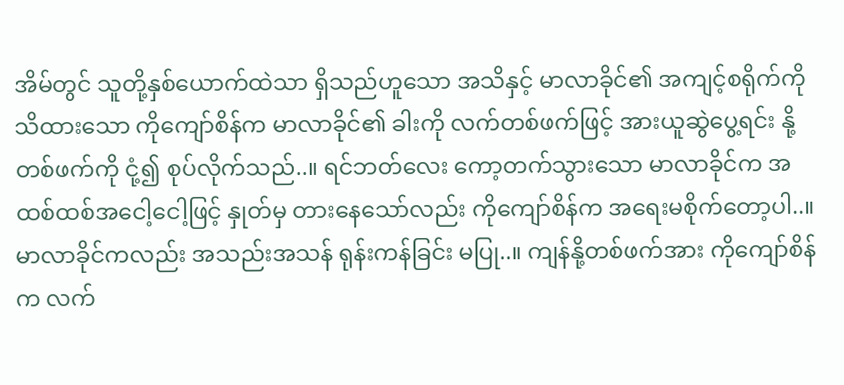အိမ်တွင် သူတို့နှစ်ယောက်ထဲသာ ရှိသည်ဟူသော အသိနှင့် မာလာခိုင်၏ အကျင့်စရိုက်ကို သိထားသော ကိုကျော်စိန်က မာလာခိုင်၏ ခါးကို လက်တစ်ဖက်ဖြင့် အားယူဆွဲပွေ့ရင်း နို့တစ်ဖက်ကို ငုံ့၍ စုပ်လိုက်သည်..။ ရင်ဘတ်လေး ကော့တက်သွားသော မာလာခိုင်က အထစ်ထစ်အငေါ့ငေါ့ဖြင့် နှုတ်မှ တားနေသော်လည်း ကိုကျော်စိန်က အရေးမစိုက်တော့ပါ..။ မာလာခိုင်ကလည်း အသည်းအသန် ရုန်းကန်ခြင်း မပြု..။ ကျန်နို့တစ်ဖက်အား ကိုကျော်စိန်က လက်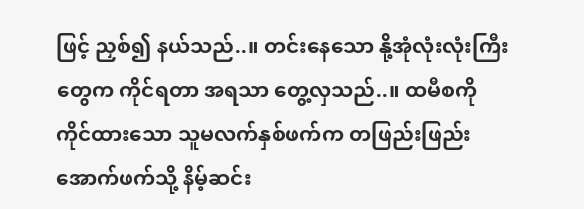ဖြင့် ညှစ်၍ နယ်သည်..။ တင်းနေသော နို့အုံလုံးလုံးကြီးတွေက ကိုင်ရတာ အရသာ တွေ့လှသည်..။ ထမီစကို ကိုင်ထားသော သူမလက်နှစ်ဖက်က တဖြည်းဖြည်း အောက်ဖက်သို့ နိမ့်ဆင်း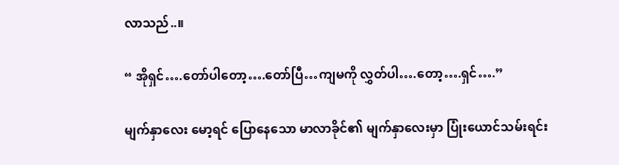လာသည်..။

“ အိုရှင်….တော်ပါတော့….တော်ပြီ…ကျမကို လွှတ်ပါ….တော့….ရှင်….”

မျက်နှာလေး မော့ရင် ပြောနေသော မာလာခိုင်၏ မျက်နှာလေးမှာ ပြုံးယောင်သမ်းရင်း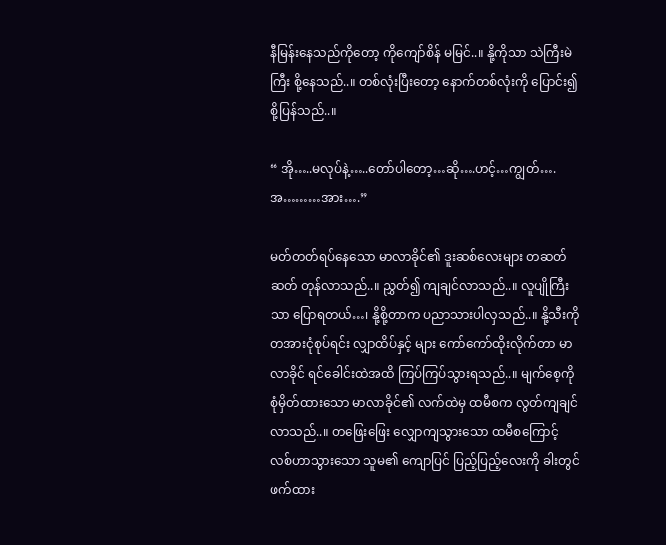နီမြန်းနေသည်ကိုတော့ ကိုကျော်စိန် မမြင်..။ နို့ကိုသာ သဲကြီးမဲကြီး စို့နေသည်..။ တစ်လုံးပြီးတော့ နောက်တစ်လုံးကို ပြောင်း၍ စို့ပြန်သည်..။

“ အို…..မလုပ်နဲ့…..တော်ပါတော့…ဆို….ဟင့်…ကျွတ်….အ………အား….”

မတ်တတ်ရပ်နေသော မာလာခိုင်၏ ဒူးဆစ်လေးများ တဆတ်ဆတ် တုန်လာသည်..။ ညွှတ်၍ ကျချင်လာသည်..။ လူပျိုကြီးသာ ပြောရတယ်…၊ နို့စို့တာက ပညာသားပါလှသည်..။ နို့သီးကို တအားငုံစုပ်ရင်း လျှာထိပ်နှင့် များ ကော်ကော်ထိုးလိုက်တာ မာလာခိုင် ရင်ခေါင်းထဲအထိ ကြပ်ကြပ်သွားရသည်..။ မျက်စေ့ကို စုံမှိတ်ထားသော မာလာခိုင်၏ လက်ထဲမှ ထမီစက လွတ်ကျချင်လာသည်..။ တဖြေးဖြေး လျှောကျသွားသော ထမီစကြောင့် လစ်ဟာသွားသော သူမ၏ ကျောပြင် ပြည့်ပြည့်လေးကို ခါးတွင် ဖက်ထား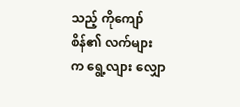သည့် ကိုကျော်စိန်၏ လက်များက ရွေ့လျား လျှော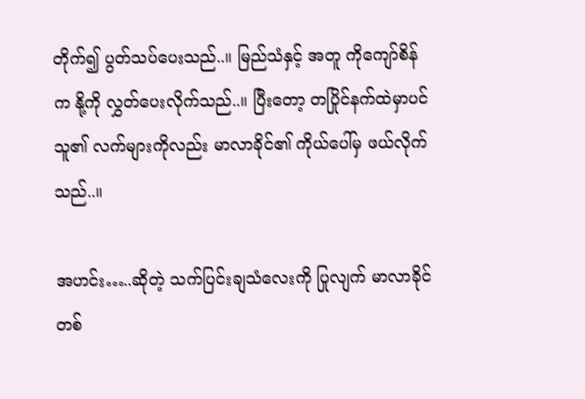တိုက်၍ ပွတ်သပ်ပေးသည်..။ မြည်သံနှင့် အတူ ကိုကျော်စိန်က နို့ကို လွှတ်ပေးလိုက်သည်..။ ပြီးတော့ တပြိုင်နက်ထဲမှာပင် သူ၏ လက်များကိုလည်း မာလာခိုင်၏ ကိုယ်ပေါ်မှ ဖယ်လိုက်သည်..။

အဟင်း…..ဆိုတဲ့ သက်ပြင်းချသံလေးကို ပြုလျက် မာလာခိုင်တစ်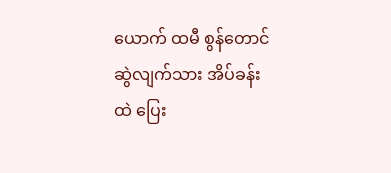ယောက် ထမီ စွန်တောင်ဆွဲလျက်သား အိပ်ခန်းထဲ ပြေး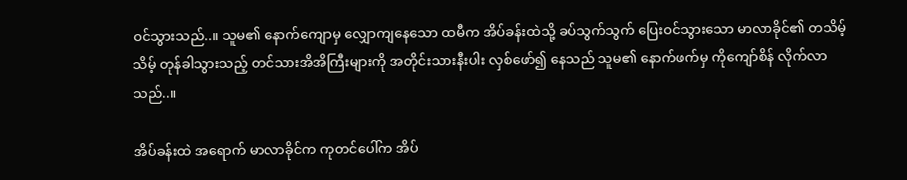ဝင်သွားသည်..။ သူမ၏ နောက်ကျောမှ လျှောကျနေသော ထမီက အိပ်ခန်းထဲသို့ ခပ်သွက်သွက် ပြေးဝင်သွားသော မာလာခိုင်၏ တသိမ့်သိမ့် တုန်ခါသွားသည့် တင်သားအိအိကြီးများကို အတိုင်းသားနီးပါး လှစ်ဖော်၍ နေသည် သူမ၏ နောက်ဖက်မှ ကိုကျော်စိန် လိုက်လာသည်..။

အိပ်ခန်းထဲ အရောက် မာလာခိုင်က ကုတင်ပေါ်က အိပ်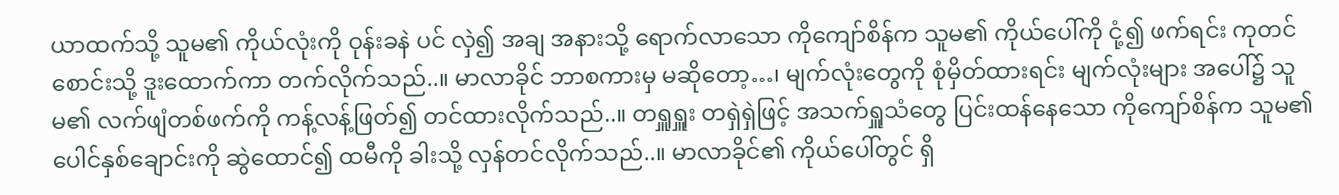ယာထက်သို့ သူမ၏ ကိုယ်လုံးကို ဝုန်းခနဲ ပင် လှဲ၍ အချ အနားသို့ ရောက်လာသော ကိုကျော်စိန်က သူမ၏ ကိုယ်ပေါ်ကို ငုံ့၍ ဖက်ရင်း ကုတင်စောင်းသို့ ဒူးထောက်ကာ တက်လိုက်သည်..။ မာလာခိုင် ဘာစကားမှ မဆိုတော့…၊ မျက်လုံးတွေကို စုံမှိတ်ထားရင်း မျက်လုံးများ အပေါ်၌ သူမ၏ လက်ဖျံတစ်ဖက်ကို ကန့်လန့်ဖြတ်၍ တင်ထားလိုက်သည်..။ တရှူရှူး တရှဲရှဲဖြင့် အသက်ရှူသံတွေ ပြင်းထန်နေသော ကိုကျော်စိန်က သူမ၏ ပေါင်နှစ်ချောင်းကို ဆွဲထောင်၍ ထမီကို ခါးသို့ လှန်တင်လိုက်သည်..။ မာလာခိုင်၏ ကိုယ်ပေါ်တွင် ရှိ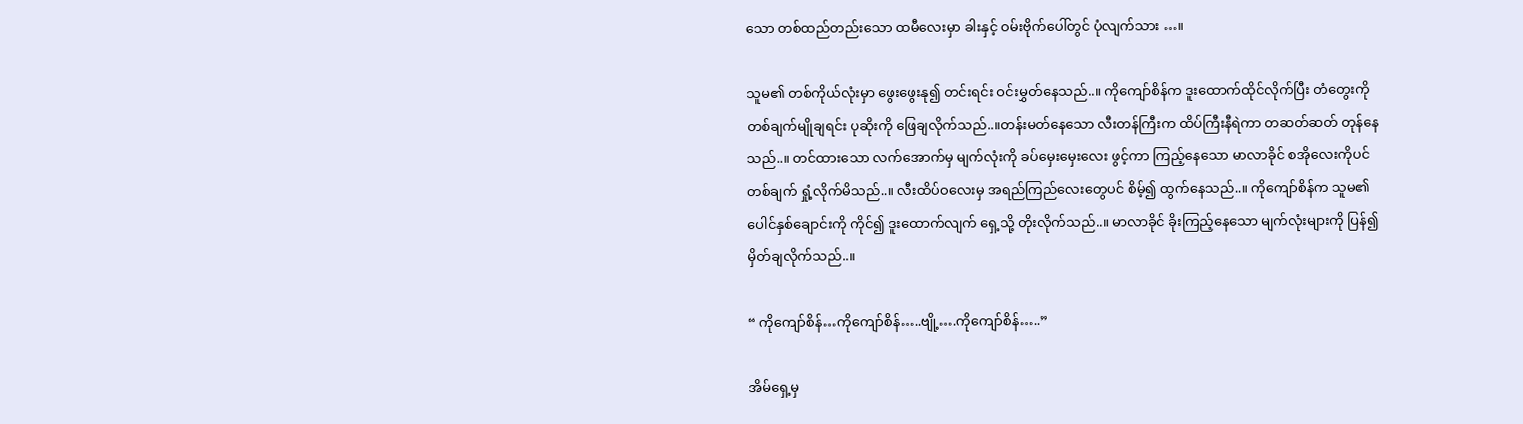သော တစ်ထည်တည်းသော ထမီလေးမှာ ခါးနှင့် ဝမ်းဗိုက်ပေါ်တွင် ပုံလျက်သား …။

သူမ၏ တစ်ကိုယ်လုံးမှာ ဖွေးဖွေးနု၍ တင်းရင်း ဝင်းမွှတ်နေသည်..။ ကိုကျော်စိန်က ဒူးထောက်ထိုင်လိုက်ပြီး တံတွေးကို တစ်ချက်မျိုချရင်း ပုဆိုးကို ဖြေချလိုက်သည်..။တန်းမတ်နေသော လီးတန်ကြီးက ထိပ်ကြီးနီရဲကာ တဆတ်ဆတ် တုန်နေသည်..။ တင်ထားသော လက်အောက်မှ မျက်လုံးကို ခပ်မှေးမှေးလေး ဖွင့်ကာ ကြည့်နေသော မာလာခိုင် စအိုလေးကိုပင် တစ်ချက် ရှုံ့လိုက်မိသည်..။ လီးထိပ်ဝလေးမှ အရည်ကြည်လေးတွေပင် စိမ့်၍ ထွက်နေသည်..။ ကိုကျော်စိန်က သူမ၏ပေါင်နှစ်ချောင်းကို ကိုင်၍ ဒူးထောက်လျက် ရှေ့သို့ တိုးလိုက်သည်..။ မာလာခိုင် ခိုးကြည့်နေသော မျက်လုံးများကို ပြန်၍ မှိတ်ချလိုက်သည်..။

“ ကိုကျော်စိန်…ကိုကျော်စိန်…..ဗျို့….ကိုကျော်စိန်…..”

အိမ်ရှေ့မှ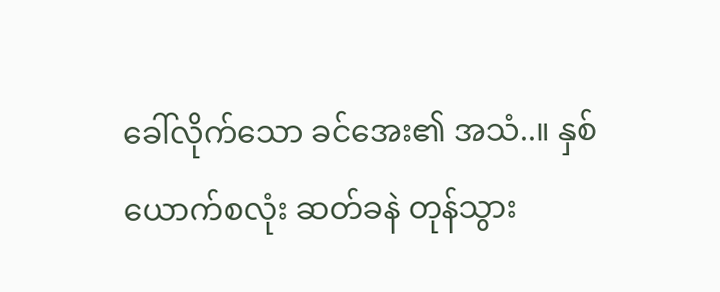ခေါ်လိုက်သော ခင်အေး၏ အသံ..။ နှစ်ယောက်စလုံး ဆတ်ခနဲ တုန်သွား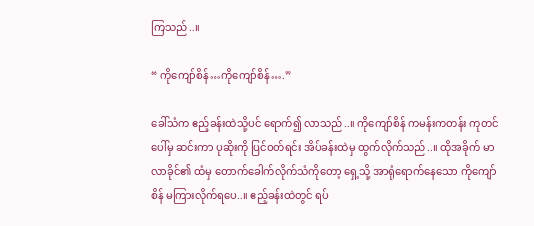ကြသည်..။

“ ကိုကျော်စိန်…ကိုကျော်စိန်….”

ခေါ်သံက ဧည့်ခန်းထဲသို့ပင် ရောက်၍ လာသည်..။ ကိုကျော်စိန် ကမန်းကတန်း ကုတင်ပေါ်မှ ဆင်းကာ ပုဆိုးကို ပြင်ဝတ်ရင်း အိပ်ခန်းထဲမှ ထွက်လိုက်သည်..။ ထိုအခိုက် မာလာခိုင်၏ ထံမှ တောက်ခေါက်လိုက်သံကိုတော့ ရှေ့သို့ အာရုံရောက်နေသော ကိုကျော်စိန် မကြားလိုက်ရပေ..။ ဧည့်ခန်းထဲတွင် ရပ်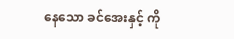နေသော ခင်အေးနှင့် ကို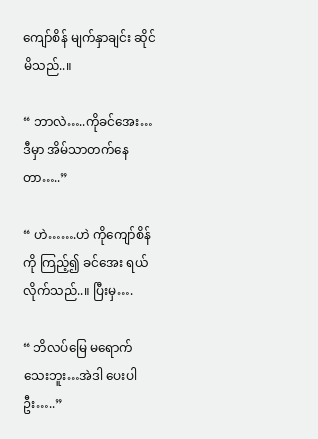ကျော်စိန် မျက်နှာချင်း ဆိုင်မိသည်..။

“ ဘာလဲ…..ကိုခင်အေး…ဒီမှာ အိမ်သာတက်နေတာ…..”

“ ဟဲ…….ဟဲ ကိုကျော်စိန်ကို ကြည့်၍ ခင်အေး ရယ်လိုက်သည်..။ ပြီးမှ….

“ ဘိလပ်မြေ မရောက်သေးဘူး…အဲဒါ ပေးပါဦး…..”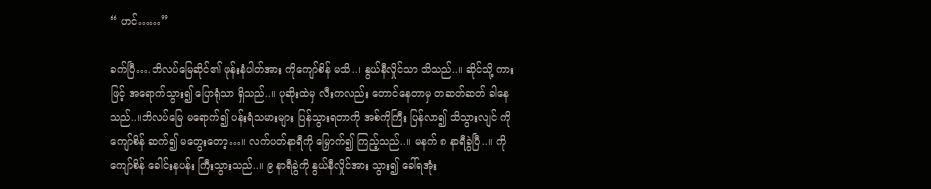“ ဟင်……”

ခက်ပြီ….ဘိလပ်မြေဆိုင်၏ ဖုန်းနံပါတ်အား ကိုကျော်စိန် မသိ..၊ နွယ်နီလှိုင်သာ သိသည်..။ ဆိုင်သို့ ကားဖြင့် အရောက်သွား၍ ပြောရုံသာ ရှိသည်..။ ပုဆိုးထဲမှ လီးကလည်း တောင်နေတာမှ တဆတ်ဆတ် ခါနေသည်..။ဘိလပ်မြေ မရောက်၍ ပန်းရံသမားများ ပြန်သွားရတာကို အစ်ကိုကြီး ပြန်လာ၍ သိသွားလျင် ကိုကျော်စိန် ဆက်၍ မတွေးတော့…။ လက်ပတ်နာရီကို မြှောက်၍ ကြည့်သည်..။ မနက် ၈ နာရီခွဲပြီ..။ ကိုကျော်စိန် ခေါင်းနပန်း ကြီးသွားသည်..။ ၉ နာရီခွဲကို နွယ်နီလှိုင်အား သွား၍ ခေါ်ရအုံး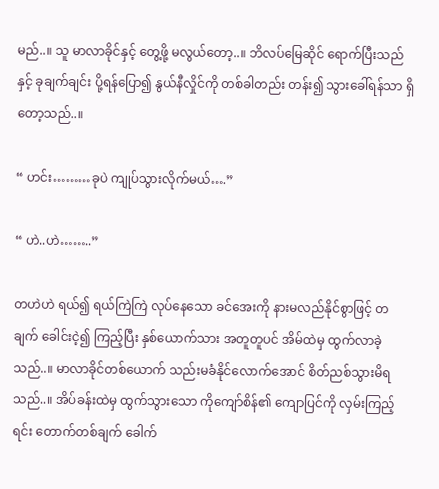မည်..။ သူ မာလာခိုင်နှင့် တွေ့ဖို့ မလွယ်တော့..။ ဘိလပ်မြေဆိုင် ရောက်ပြီးသည်နှင့် ခုချက်ချင်း ပို့ရန်ပြော၍ နွယ်နီလှိုင်ကို တစ်ခါတည်း တန်း၍ သွားခေါ်ရန်သာ ရှိတော့သည်..။

“ ဟင်း………ခုပဲ ကျုပ်သွားလိုက်မယ်….”

“ ဟဲ..ဟဲ……..”

တဟဲဟဲ ရယ်၍ ရယ်ကြဲကြဲ လုပ်နေသော ခင်အေးကို နားမလည်နိုင်စွာဖြင့် တချက် ခေါင်းငဲ့၍ ကြည့်ပြီး နှစ်ယောက်သား အတူတူပင် အိမ်ထဲမှ ထွက်လာခဲ့သည်..။ မာလာခိုင်တစ်ယောက် သည်းမခံနိုင်လောက်အောင် စိတ်ညစ်သွားမိရသည်..။ အိပ်ခန်းထဲမှ ထွက်သွားသော ကိုကျော်စိန်၏ ကျောပြင်ကို လှမ်းကြည့်ရင်း တောက်တစ်ချက် ခေါက်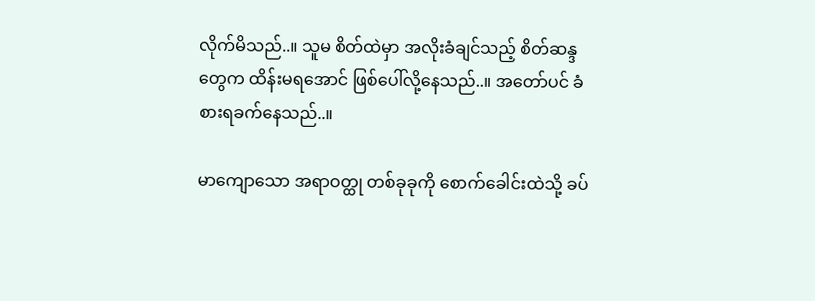လိုက်မိသည်..။ သူမ စိတ်ထဲမှာ အလိုးခံချင်သည့် စိတ်ဆန္ဒတွေက ထိန်းမရအောင် ဖြစ်ပေါ်လို့နေသည်..။ အတော်ပင် ခံစားရခက်နေသည်..။

မာကျောသော အရာဝတ္ထု တစ်ခုခုကို စောက်ခေါင်းထဲသို့ ခပ်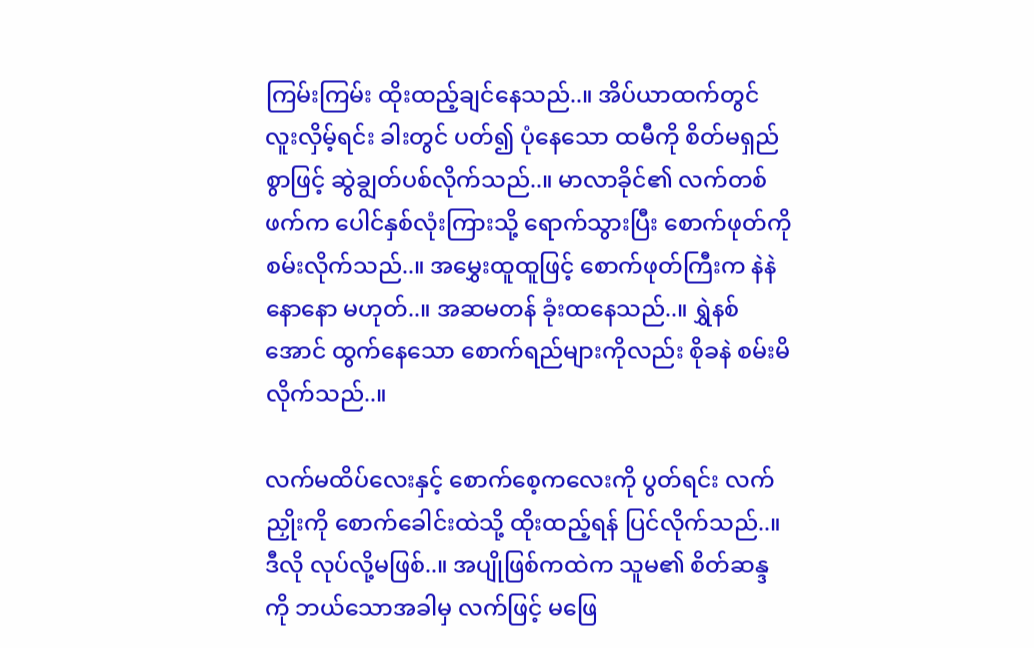ကြမ်းကြမ်း ထိုးထည့်ချင်နေသည်..။ အိပ်ယာထက်တွင် လူးလှိမ့်ရင်း ခါးတွင် ပတ်၍ ပုံနေသော ထမီကို စိတ်မရှည်စွာဖြင့် ဆွဲချွတ်ပစ်လိုက်သည်..။ မာလာခိုင်၏ လက်တစ်ဖက်က ပေါင်နှစ်လုံးကြားသို့ ရောက်သွားပြီး စောက်ဖုတ်ကို စမ်းလိုက်သည်..။ အမွှေးထူထူဖြင့် စောက်ဖုတ်ကြီးက နဲနဲနောနော မဟုတ်..။ အဆမတန် ခုံးထနေသည်..။ ရွှဲနစ်အောင် ထွက်နေသော စောက်ရည်များကိုလည်း စိုခနဲ စမ်းမိလိုက်သည်..။

လက်မထိပ်လေးနှင့် စောက်စေ့ကလေးကို ပွတ်ရင်း လက်ညှိုးကို စောက်ခေါင်းထဲသို့ ထိုးထည့်ရန် ပြင်လိုက်သည်..။ ဒီလို လုပ်လို့မဖြစ်..။ အပျိုဖြစ်ကထဲက သူမ၏ စိတ်ဆန္ဒကို ဘယ်သောအခါမှ လက်ဖြင့် မဖြေ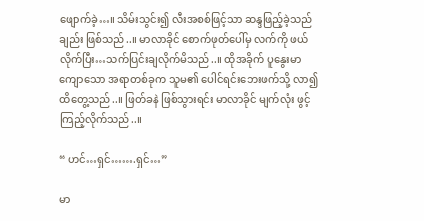ဖျောက်ခဲ့…။ သိမ်းသွင်း၍ လီးအစစ်ဖြင့်သာ ဆန္ဒဖြည့်ခဲ့သည်ချည်း ဖြစ်သည်..။ မာလာခိုင် စောက်ဖုတ်ပေါ်မှ လက်ကို ဖယ်လိုက်ပြီး…သက်ပြင်းချလိုက်မိသည်..။ ထိုအခိုက် ပူနွေးမာကျောသော အရာတစ်ခုက သူမ၏ ပေါင်ရင်းဘေးဖက်သို့ လာ၍ ထိတွေ့သည်..။ ဖြတ်ခနဲ ဖြစ်သွားရင်း မာလာခိုင် မျက်လုံး ဖွင့်ကြည့်လိုက်သည်..။

“ ဟင်…ရှင်…….ရှင်…”

မာ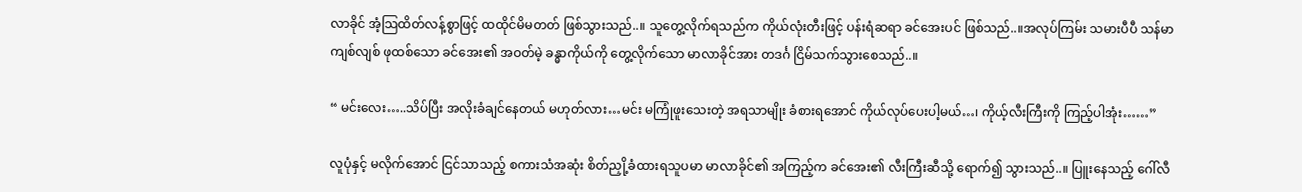လာခိုင် အံ့သြထိတ်လန့်စွာဖြင့် ထထိုင်မိမတတ် ဖြစ်သွားသည်..။ သူတွေ့လိုက်ရသည်က ကိုယ်လုံးတီးဖြင့် ပန်းရံဆရာ ခင်အေးပင် ဖြစ်သည်..။အလုပ်ကြမ်း သမားပီပီ သန်မာကျစ်လျစ် ဖုထစ်သော ခင်အေး၏ အဝတ်မဲ့ ခန္ဓာကိုယ်ကို တွေ့လိုက်သော မာလာခိုင်အား တဒင်္ဂ ငြိမ်သက်သွားစေသည်..။

“ မင်းလေး…..သိပ်ပြီး အလိုးခံချင်နေတယ် မဟုတ်လား…မင်း မကြုံဖူးသေးတဲ့ အရသာမျိုး ခံစားရအောင် ကိုယ်လုပ်ပေးပါ့မယ်…၊ ကိုယ့်လီးကြီးကို ကြည့်ပါအုံး……”

လူပုံနှင့် မလိုက်အောင် ငြင်သာသည့် စကားသံအဆုံး စိတ်ညှို့ခံထားရသူပမာ မာလာခိုင်၏ အကြည့်က ခင်အေး၏ လီးကြီးဆီသို့ ရောက်၍ သွားသည်..။ ပြူးနေသည့် ဂေါ်လီ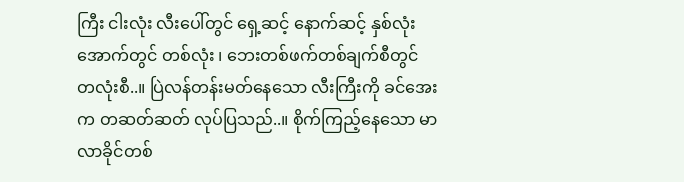ကြီး ငါးလုံး လီးပေါ်တွင် ရှေ့ဆင့် နောက်ဆင့် နှစ်လုံး အောက်တွင် တစ်လုံး ၊ ဘေးတစ်ဖက်တစ်ချက်စီတွင် တလုံးစီ..။ ပြဲလန်တန်းမတ်နေသော လီးကြီးကို ခင်အေးက တဆတ်ဆတ် လုပ်ပြသည်..။ စိုက်ကြည့်နေသော မာလာခိုင်တစ်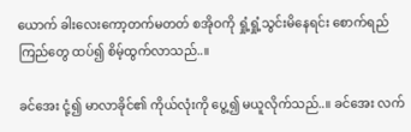ယောက် ခါးလေးကော့တက်မတတ် စအိုဝကို ရှုံ့ရှုံ့သွင်းမိနေရင်း စောက်ရည်ကြည်တွေ ထပ်၍ စိမ့်ထွက်လာသည်..။

ခင်အေး ငုံ့၍ မာလာခိုင်၏ ကိုယ်လုံးကို ပွေ့၍ မယူလိုက်သည်..။ ခင်အေး လက်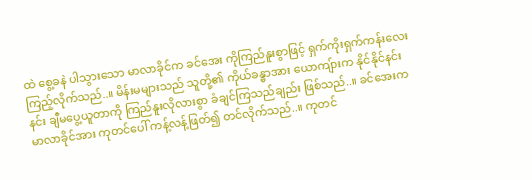ထဲ စွေ့ခနဲ ပါသွားသော မာလာခိုင်က ခင်အေး ကိုကြည်နူးစွာဖြင့် ရှက်ကိုးရှက်ကန်းလေး ကြည့်လိုက်သည်..။ မိန်းမများသည် သူတို့၏ ကိုယ်ခန္ဓာအား ယောကျ်ားက နိုင်နိုင်နင်းနင်း ချီမပွေ့ယူတာကို ကြည်နူးလိုလားစွာ ခံချင်ကြသည်ချည်း ဖြစ်သည်..။ ခင်အေးက မာလာခိုင်အား ကုတင်ပေါ် ကန့်လန့်ဖြတ်၍ တင်လိုက်သည်..။ ကုတင်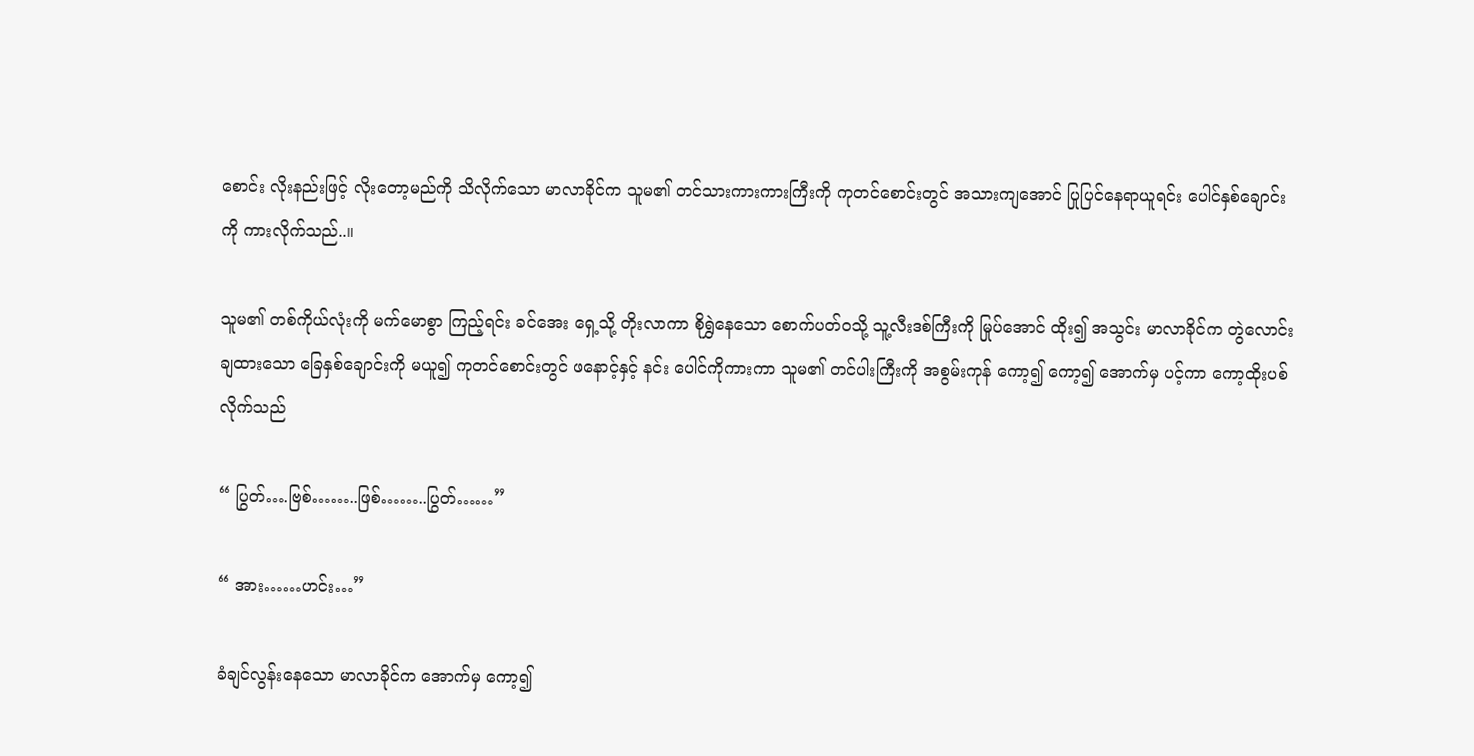စောင်း လိုးနည်းဖြင့် လိုးတော့မည်ကို သိလိုက်သော မာလာခိုင်က သူမ၏ တင်သားကားကားကြီးကို ကုတင်စောင်းတွင် အသားကျအောင် ပြုပြင်နေရာယူရင်း ပေါင်နှစ်ချောင်း ကို ကားလိုက်သည်..။

သူမ၏ တစ်ကိုယ်လုံးကို မက်မောစွာ ကြည့်ရင်း ခင်အေး ရှေ့သို့ တိုးလာကာ စိုရွှဲနေသော စောက်ပတ်ဝသို့ သူ့လီးဒစ်ကြီးကို မြုပ်အောင် ထိုး၍ အသွင်း မာလာခိုင်က တွဲလောင်းချထားသော ခြေနှစ်ချောင်းကို မယူ၍ ကုတင်စောင်းတွင် ဖနောင့်နှင့် နင်း ပေါင်ကိုကားကာ သူမ၏ တင်ပါးကြီးကို အစွမ်းကုန် ကော့၍ ကော့၍ အောက်မှ ပင့်ကာ ကော့ထိုးပစ်လိုက်သည်

“ ပြွတ်….ဗြစ်……..ဖြစ်……..ပြွတ်……”

“ အား……ဟင်း…”

ခံချင်လွန်းနေသော မာလာခိုင်က အောက်မှ ကော့၍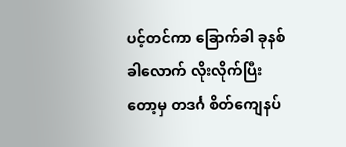ပင့်တင်ကာ ခြောက်ခါ ခုနစ်ခါလောက် လိုးလိုက်ပြီးတော့မှ တဒင်္ဂ စိတ်ကျေနပ်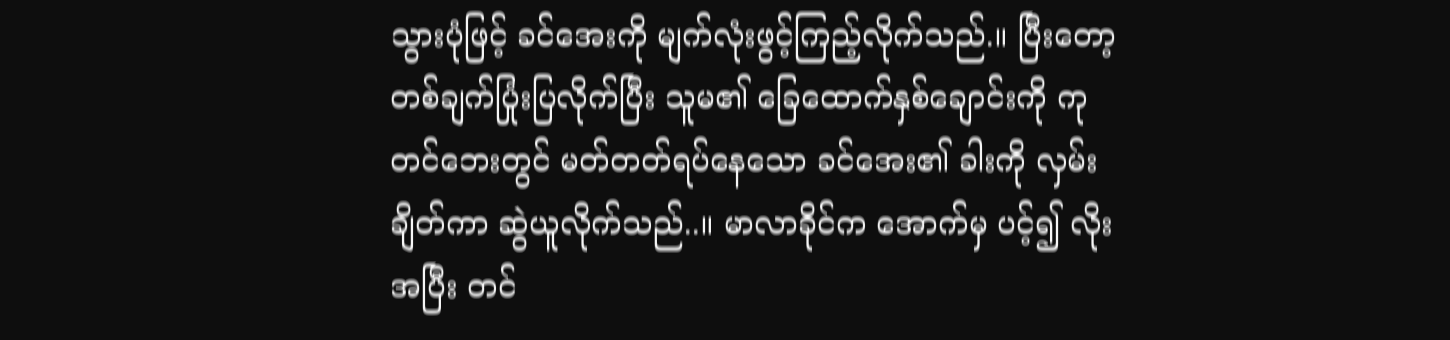သွားပုံဖြင့် ခင်အေးကို မျက်လုံးဖွင့်ကြည့်လိုက်သည်.။ ပြီးတော့ တစ်ချက်ပြုံးပြလိုက်ပြီး သူမ၏ ခြေထောက်နှစ်ချောင်းကို ကုတင်ဘေးတွင် မတ်တတ်ရပ်နေသော ခင်အေး၏ ခါးကို လှမ်းချိတ်ကာ ဆွဲယူလိုက်သည်..။ မာလာခိုင်က အောက်မှ ပင့်၍ လိုးအပြီး တင်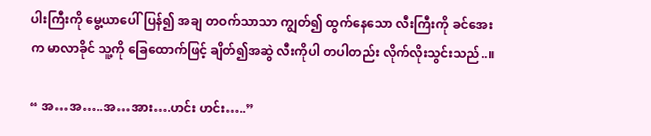ပါးကြီးကို မွေ့ယာပေါ်ပြန်၍ အချ တဝက်သာသာ ကျွတ်၍ ထွက်နေသော လီးကြီးကို ခင်အေးက မာလာခိုင် သူ့ကို ခြေထောက်ဖြင့် ချိတ်၍အဆွဲ လီးကိုပါ တပါတည်း လိုက်လိုးသွင်းသည်..။

“ အ…အ…..အ…အား….ဟင်း ဟင်း…..”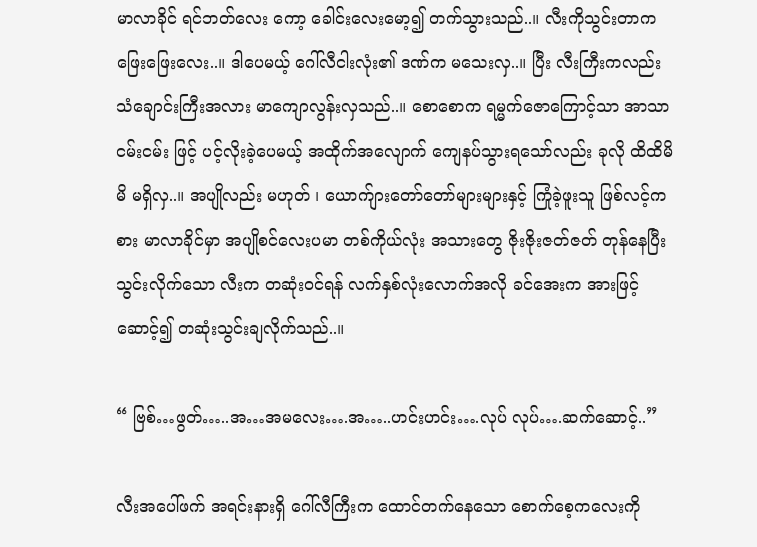မာလာခိုင် ရင်ဘတ်လေး ကော့ ခေါင်းလေးမော့၍ တက်သွားသည်..။ လီးကိုသွင်းတာက ဖြေးဖြေးလေး..။ ဒါပေမယ့် ဂေါ်လီငါးလုံး၏ ဒဏ်က မသေးလှ..။ ပြီး လီးကြီးကလည်း သံချောင်းကြီးအလား မာကျောလွန်းလှသည်..။ စောစောက ရမ္မက်ဇောကြောင့်သာ အာသာငမ်းငမ်း ဖြင့် ပင့်လိုးခဲ့ပေမယ့် အထိုက်အလျောက် ကျေနပ်သွားရသော်လည်း ခုလို ထိထိမိမိ မရှိလှ..။ အပျိုလည်း မဟုတ် ၊ ယောက်ျားတော်တော်များများနှင့် ကြုံခဲ့ဖူးသူ ဖြစ်လင့်ကစား မာလာခိုင်မှာ အပျိုစင်လေးပမာ တစ်ကိုယ်လုံး အသားတွေ ဇိုးဇိုးဇတ်ဇတ် တုန်နေပြီး သွင်းလိုက်သော လီးက တဆုံးဝင်ရန် လက်နှစ်လုံးလောက်အလို ခင်အေးက အားဖြင့် ဆောင့်၍ တဆုံးသွင်းချလိုက်သည်..။

“ ဗြစ်…ဖွတ်…..အ…အမလေး….အ…..ဟင်းဟင်း….လုပ် လုပ်….ဆက်ဆောင့်..”

လီးအပေါ်ဖက် အရင်းနားရှိ ဂေါ်လီကြီးက ထောင်တက်နေသော စောက်စေ့ကလေးကို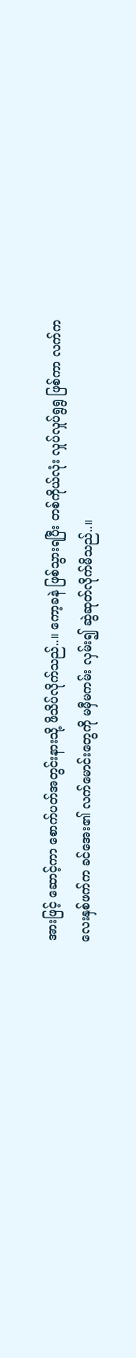အားဖြင့် ဆောင့်ကာ စောက်ပတ်အတွင်းနားသို့ ဖိသိပ်လိုက်သည်..။ ကော့ခနဲ ဖြစ်သွားရပြီး တစ်ကိုယ်လုံး လှုပ်လှုပ်ရွရွ ဖြစ်ကာ လက်ကလေးနှစ်ဖက်က ခင်အေး၏ လက်မောင်းတွေကို မမှီမကမ်း လှမ်း၍ ဆွဲဆုတ်လိုက်မိသည်..။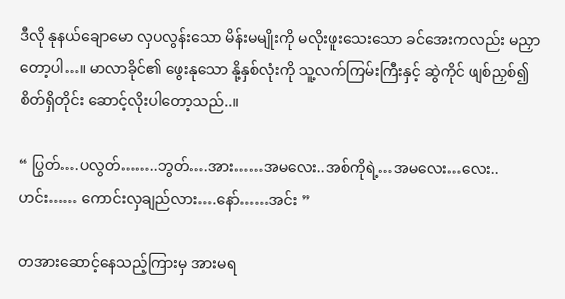ဒီလို နုနယ်ချောမော လှပလွန်းသော မိန်းမမျိုးကို မလိုးဖူးသေးသော ခင်အေးကလည်း မညှာတော့ပါ…။ မာလာခိုင်၏ ဖွေးနုသော နို့နှစ်လုံးကို သူ့လက်ကြမ်းကြီးနှင့် ဆွဲကိုင် ဖျစ်ညှစ်၍ စိတ်ရှိတိုင်း ဆောင့်လိုးပါတော့သည်..။

“ ပြွတ်….ပလွတ်……..ဘွတ်….အား……အမလေး..အစ်ကိုရဲ့…အမလေး…လေး..ဟင်း…… ကောင်းလှချည်လား….နော်……အင်း ”

တအားဆောင့်နေသည့်ကြားမှ အားမရ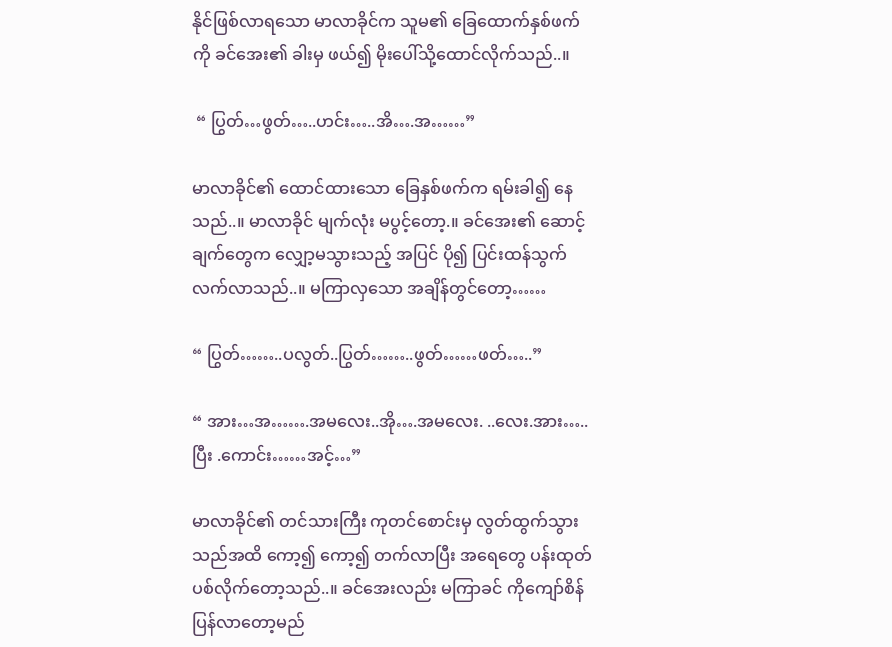နိုင်ဖြစ်လာရသော မာလာခိုင်က သူမ၏ ခြေထောက်နှစ်ဖက်ကို ခင်အေး၏ ခါးမှ ဖယ်၍ မိုးပေါ်သို့ထောင်လိုက်သည်..။

 “ ပြွတ်…ဖွတ်…..ဟင်း…..အိ….အ……”

မာလာခိုင်၏ ထောင်ထားသော ခြေနှစ်ဖက်က ရမ်းခါ၍ နေသည်..။ မာလာခိုင် မျက်လုံး မပွင့်တော့.။ ခင်အေး၏ ဆောင့်ချက်တွေက လျှော့မသွားသည့် အပြင် ပို၍ ပြင်းထန်သွက်လက်လာသည်..။ မကြာလှသော အချိန်တွင်တော့……

“ ပြွတ်……..ပလွတ်..ပြွတ်……..ဖွတ်……ဖတ်…..”

“ အား…အ…….အမလေး..အို….အမလေး. ..လေး.အား…..ပြီး .ကောင်း……အင့်…”

မာလာခိုင်၏ တင်သားကြီး ကုတင်စောင်းမှ လွတ်ထွက်သွားသည်အထိ ကော့၍ ကော့၍ တက်လာပြီး အရေတွေ ပန်းထုတ်ပစ်လိုက်တော့သည်..။ ခင်အေးလည်း မကြာခင် ကိုကျော်စိန် ပြန်လာတော့မည်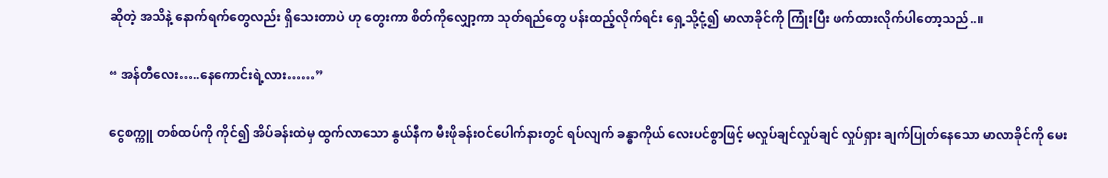ဆိုတဲ့ အသိနဲ့ နောက်ရက်တွေလည်း ရှိသေးတာပဲ ဟု တွေးကာ စိတ်ကိုလျှော့ကာ သုတ်ရည်တွေ ပန်းထည့်လိုက်ရင်း ရှေ့သို့ငုံ့၍ မာလာခိုင်ကို ကြုံးပြီး ဖက်ထားလိုက်ပါတော့သည်..။

“ အန်တီလေး…..နေကောင်းရဲ့လား……”

ငွေစက္ကူ တစ်ထပ်ကို ကိုင်၍ အိပ်ခန်းထဲမှ ထွက်လာသော နွယ်နီက မီးဖိုခန်းဝင်ပေါက်နားတွင် ရပ်လျက် ခန္ဓာကိုယ် လေးပင်စွာဖြင့် မလှုပ်ချင်လှုပ်ချင် လှုပ်ရှား ချက်ပြုတ်နေသော မာလာခိုင်ကို မေး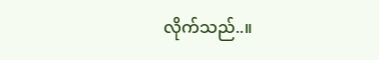လိုက်သည်..။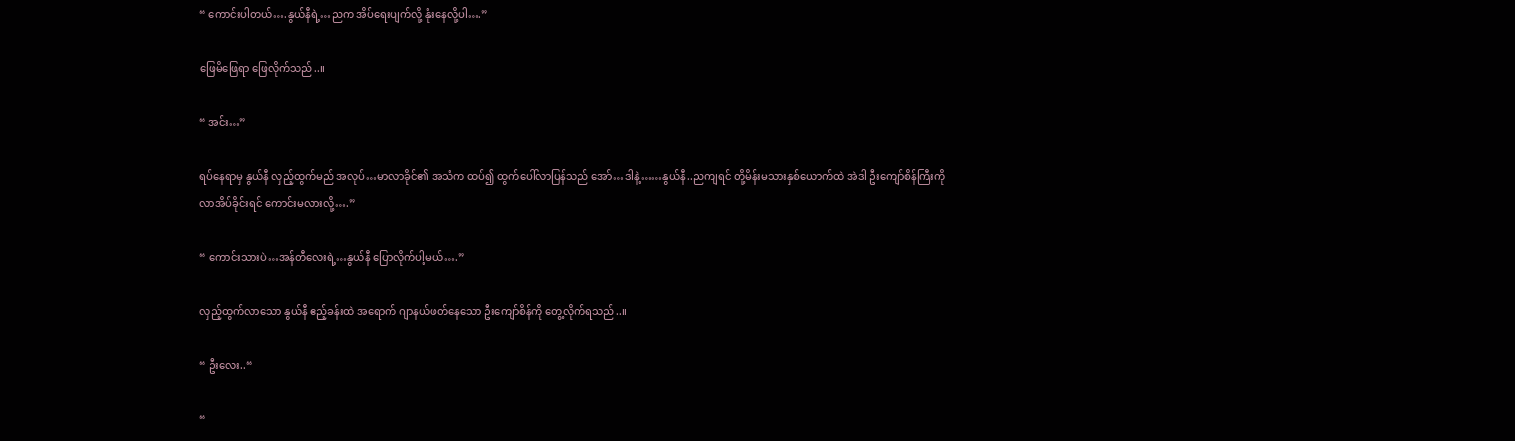“ ကောင်းပါတယ်….နွယ်နီရဲ့…ညက အိပ်ရေးပျက်လို့ နုံးနေလို့ပါ….”

ဖြေမိဖြေရာ ဖြေလိုက်သည်..။

“ အင်း…”

ရပ်နေရာမှ နွယ်နီ လှည့်ထွက်မည် အလုပ်…မာလာခိုင်၏ အသံက ထပ်၍ ထွက်ပေါ်လာပြန်သည် အော်…ဒါနဲ့……နွယ်နီ..ညကျရင် တို့မိန်းမသားနှစ်ယောက်ထဲ အဲဒါ ဦးကျော်စိန်ကြီးကို လာအိပ်ခိုင်းရင် ကောင်းမလားလို့….”

“ ကောင်းသားပဲ…အန်တီလေးရဲ့…နွယ်နီ ပြောလိုက်ပါ့မယ်….”

လှည့်ထွက်လာသော နွယ်နီ ဧည့်ခန်းထဲ အရောက် ဂျာနယ်ဖတ်နေသော ဦးကျော်စိန်ကို တွေ့လိုက်ရသည်..။

“ ဦးလေး..“

“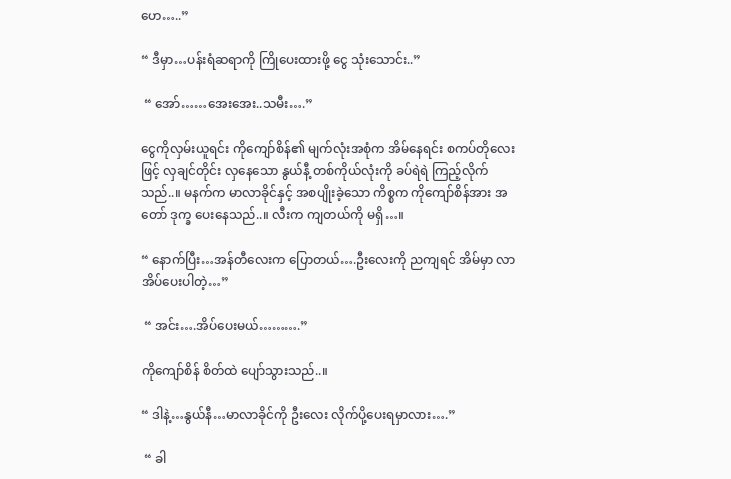ဟေ…..”

“ ဒီမှာ…ပန်းရံဆရာကို ကြိုပေးထားဖို့ ငွေ သုံးသောင်း..”

 “ အော်……အေးအေး..သမီး….”

ငွေကိုလှမ်းယူရင်း ကိုကျော်စိန်၏ မျက်လုံးအစုံက အိမ်နေရင်း စကပ်တိုလေးဖြင့် လှချင်တိုင်း လှနေသော နွယ်နီ့ တစ်ကိုယ်လုံးကို ခပ်ရဲရဲ ကြည့်လိုက်သည်..။ မနက်က မာလာခိုင်နှင့် အစပျိုးခဲ့သော ကိစ္စက ကိုကျော်စိန်အား အတော် ဒုက္ခ ပေးနေသည်..။ လီးက ကျတယ်ကို မရှိ…။

“ နောက်ပြီး…အန်တီလေးက ပြောတယ်….ဦးလေးကို ညကျရင် အိမ်မှာ လာအိပ်ပေးပါတဲ့…”

 “ အင်း….အိပ်ပေးမယ်……….”

ကိုကျော်စိန် စိတ်ထဲ ပျော်သွားသည်..။

“ ဒါနဲ့…နွယ်နီ…မာလာခိုင်ကို ဦးလေး လိုက်ပို့ပေးရမှာလား….”

 “ ခါ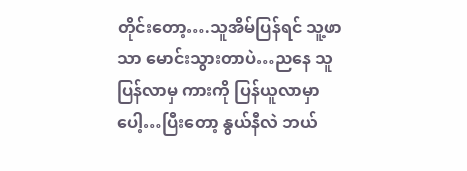တိုင်းတော့….သူအိမ်ပြန်ရင် သူ့ဖာသာ မောင်းသွားတာပဲ…ညနေ သူပြန်လာမှ ကားကို ပြန်ယူလာမှာပေါ့…ပြီးတော့ နွယ်နီလဲ ဘယ်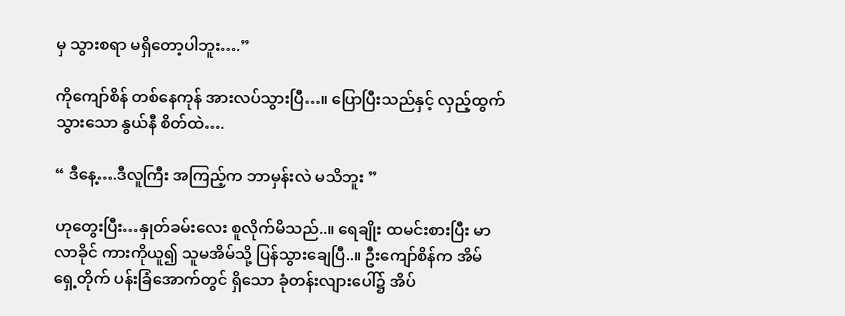မှ သွားစရာ မရှိတော့ပါဘူး….”

ကိုကျော်စိန် တစ်နေကုန် အားလပ်သွားပြီ…။ ပြောပြီးသည်နှင့် လှည့်ထွက်သွားသော နွယ်နီ စိတ်ထဲ….

“ ဒီနေ့….ဒီလူကြီး အကြည့်က ဘာမှန်းလဲ မသိဘူး ”

ဟုတွေးပြီး…နှုတ်ခမ်းလေး စူလိုက်မိသည်..။ ရေချိုး ထမင်းစားပြီး မာလာခိုင် ကားကိုယူ၍ သူမအိမ်သို့ ပြန်သွားချေပြီ..။ ဦးကျော်စိန်က အိမ်ရှေ့တိုက် ပန်းခြံအောက်တွင် ရှိသော ခုံတန်းလျားပေါ်၌ အိပ်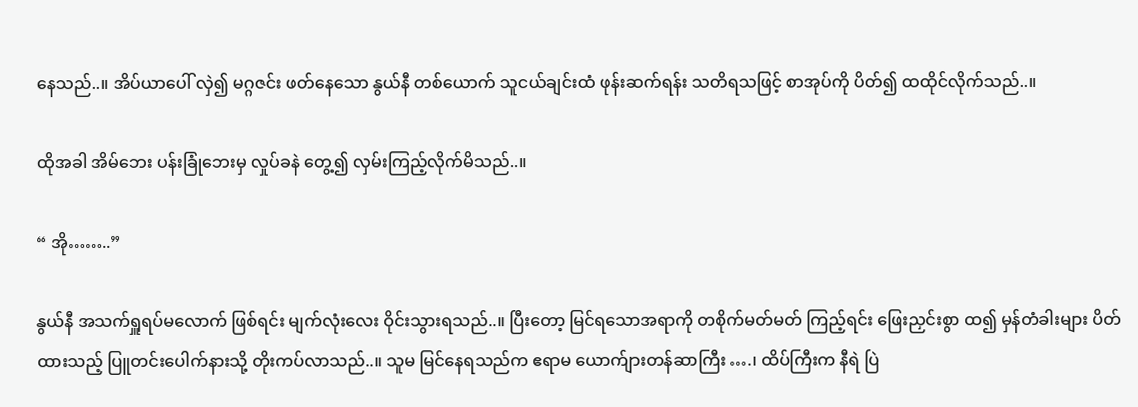နေသည်..။ အိပ်ယာပေါ် လှဲ၍ မဂ္ဂဇင်း ဖတ်နေသော နွယ်နီ တစ်ယောက် သူငယ်ချင်းထံ ဖုန်းဆက်ရန်း သတိရသဖြင့် စာအုပ်ကို ပိတ်၍ ထထိုင်လိုက်သည်..။

ထိုအခါ အိမ်ဘေး ပန်းခြုံဘေးမှ လှုပ်ခနဲ တွေ့၍ လှမ်းကြည့်လိုက်မိသည်..။

“ အို……..”

နွယ်နီ အသက်ရှူရပ်မလောက် ဖြစ်ရင်း မျက်လုံးလေး ဝိုင်းသွားရသည်..။ ပြီးတော့ မြင်ရသောအရာကို တစိုက်မတ်မတ် ကြည့်ရင်း ဖြေးညှင်းစွာ ထ၍ မှန်တံခါးများ ပိတ်ထားသည့် ပြူတင်းပေါက်နားသို့ တိုးကပ်လာသည်..။ သူမ မြင်နေရသည်က ဧရာမ ယောက်ျားတန်ဆာကြီး ….၊ ထိပ်ကြီးက နီရဲ ပြဲ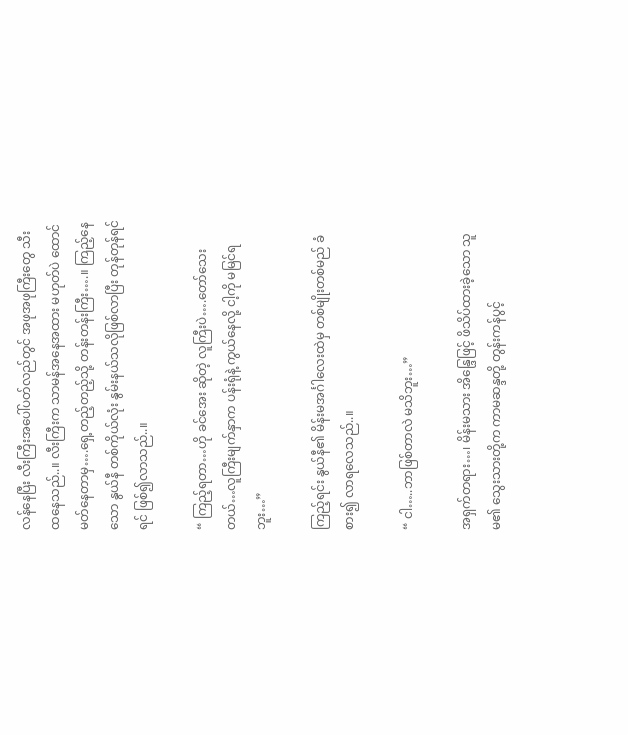လန်နေပြီး လီးကြီးအပေါ်ပတ်လည်တွင် အဖုအဖုကြီးတွေ သီးထနေသည်..။ လီးကြီးက သာမန်အနေအထား မဟုတ်ပဲ ထောင်မတ်နေတာမှ….ရှေ့တည့်တည့်သို့ တန်းတန်းကြီး….။ ကြည့်နေသော နွယ်နီ တစ်ကိုယ်လုံး နွမ်းနယ်သလိုဖြစ်လာပြီး တုန်တုန်ရင်ရင် ဖြစ်၍လာသည်..။

“ ကြည့်ရတာ…ဟို ခင်အေး ဆိုတဲ့ လူကြီးပဲ….တော်သေးတယ်…လူကြီးမျက်နှာက ပန်းရုံနဲ့ ကွယ်နေလို့ ငါ့ကို မမြင်ရဘူး…”

ကြည့်ရင်း နွယ်နီ၏ မိန်းမအင်္ဂါလေးထဲမှ တစ်မျိုးတစ်မည် ခံစား၍ လာရလေသည်..။

“ ငါ…..ဘာဖြစ်တာလဲ မသိဘူး…”

အရှက်တရား…၊ မိန်းမသား အိန္ဒြေဖြင့် ဖိသိပ်ထားခဲ့သော သူမ၏ သွေးသားတို့က ကာမဆန္ဒတို့ တွန်းကန်ပွင့်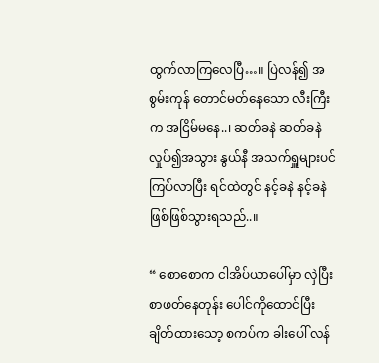ထွက်လာကြလေပြီ…။ ပြဲလန်၍ အစွမ်းကုန် တောင်မတ်နေသော လီးကြီးက အငြိမ်မနေ..၊ ဆတ်ခနဲ ဆတ်ခနဲ လှုပ်၍အသွား နွယ်နီ အသက်ရှူများပင် ကြပ်လာပြီး ရင်ထဲတွင် နင့်ခနဲ နင့်ခနဲ ဖြစ်ဖြစ်သွားရသည်..။

“ စောစောက ငါအိပ်ယာပေါ်မှာ လှဲပြီး စာဖတ်နေတုန်း ပေါင်ကိုထောင်ပြီး ချိတ်ထားသော့ စကပ်က ခါးပေါ် လန်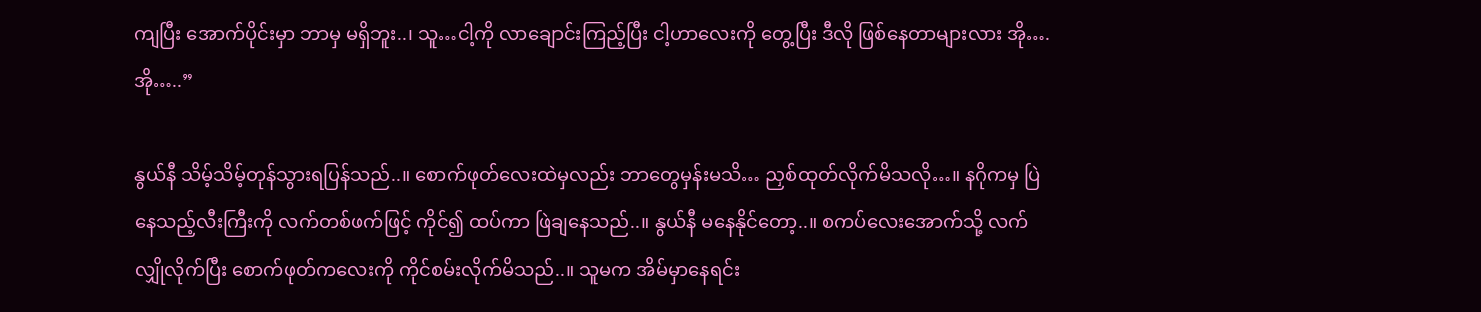ကျပြီး အောက်ပိုင်းမှာ ဘာမှ မရှိဘူး..၊ သူ…ငါ့ကို လာချောင်းကြည့်ပြီး ငါ့ဟာလေးကို တွေ့ပြီး ဒီလို ဖြစ်နေတာများလား အို….အို…..”

နွယ်နီ သိမ့်သိမ့်တုန်သွားရပြန်သည်..။ စောက်ဖုတ်လေးထဲမှလည်း ဘာတွေမှန်းမသိ… ညှစ်ထုတ်လိုက်မိသလို…။ နဂိုကမှ ပြဲနေသည့်လီးကြီးကို လက်တစ်ဖက်ဖြင့် ကိုင်၍ ထပ်ကာ ဖြဲချနေသည်..။ နွယ်နီ မနေနိုင်တော့..။ စကပ်လေးအောက်သို့ လက်လျှိုလိုက်ပြီး စောက်ဖုတ်ကလေးကို ကိုင်စမ်းလိုက်မိသည်..။ သူမက အိမ်မှာနေရင်း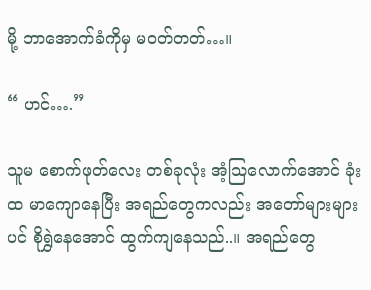မို့ ဘာအောက်ခံကိုမှ မဝတ်တတ်…။

“ ဟင်….”

သူမ စောက်ဖုတ်လေး တစ်ခုလုံး အံ့သြလောက်အောင် ခုံးထ မာကျောနေပြီး အရည်တွေကလည်း အတော်များများပင် စိုရွှဲနေအောင် ထွက်ကျနေသည်..။ အရည်တွေ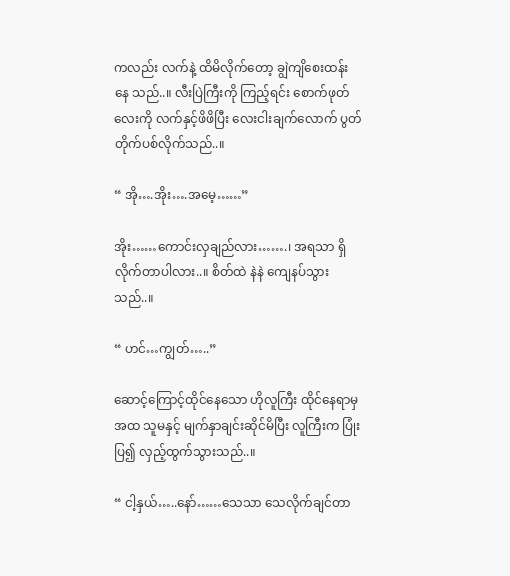ကလည်း လက်နဲ့ ထိမိလိုက်တော့ ချွဲကျိစေးထန်း နေ သည်..။ လီးပြဲကြီးကို ကြည့်ရင်း စောက်ဖုတ်လေးကို လက်နှင့်ဖိဖိပြီး လေးငါးချက်လောက် ပွတ်တိုက်ပစ်လိုက်သည်..။

“ အို….အိုး….အမေ့……”

အိုး……ကောင်းလှချည်လား…….၊ အရသာ ရှိလိုက်တာပါလား..။ စိတ်ထဲ နဲနဲ ကျေနပ်သွားသည်..။

“ ဟင်…ကျွတ်…..”

ဆောင့်ကြောင့်ထိုင်နေသော ဟိုလူကြီး ထိုင်နေရာမှ အထ သူမနှင့် မျက်နှာချင်းဆိုင်မိပြီး လူကြီးက ပြုံးပြ၍ လှည့်ထွက်သွားသည်..။

“ ငါ့နှယ်…..နော်……သေသာ သေလိုက်ချင်တာ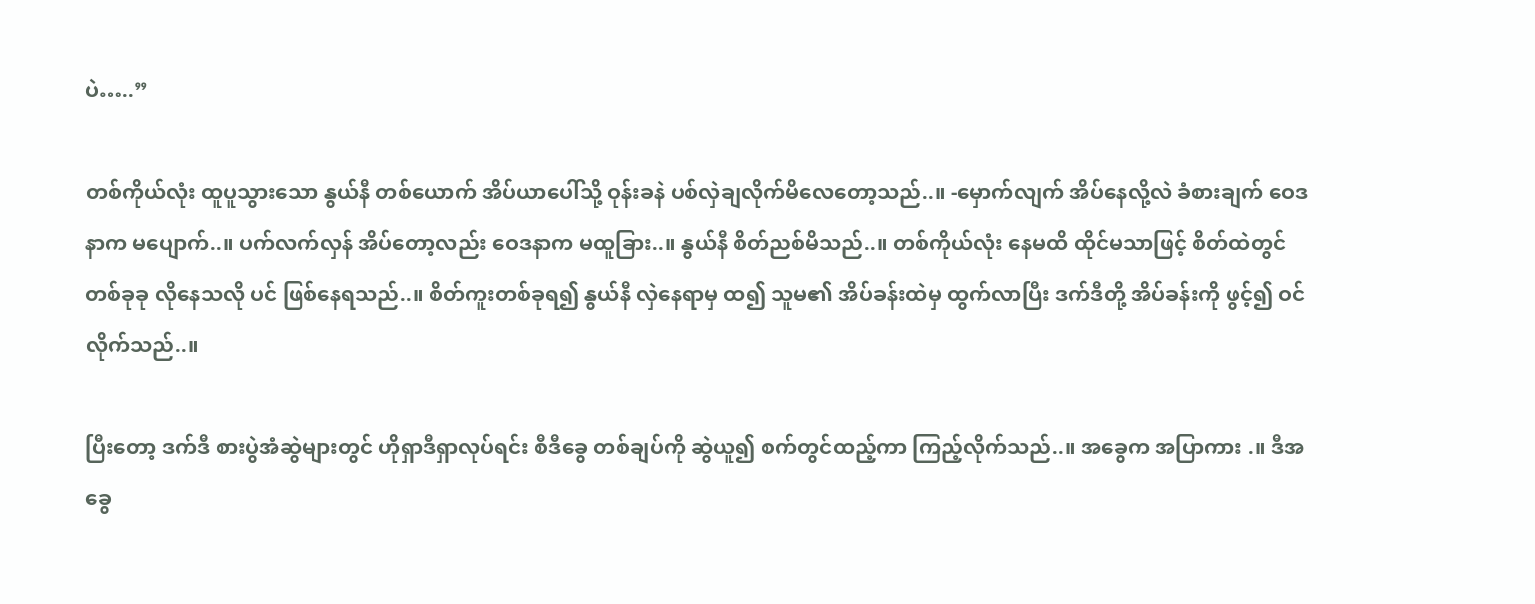ပဲ…..”

တစ်ကိုယ်လုံး ထူပူသွားသော နွယ်နီ တစ်ယောက် အိပ်ယာပေါ်သို့ ဝုန်းခနဲ ပစ်လှဲချလိုက်မိလေတော့သည်..။ -မှောက်လျက် အိပ်နေလို့လဲ ခံစားချက် ဝေဒနာက မပျောက်..။ ပက်လက်လှန် အိပ်တော့လည်း ဝေဒနာက မထူခြား..။ နွယ်နီ စိတ်ညစ်မိသည်..။ တစ်ကိုယ်လုံး နေမထိ ထိုင်မသာဖြင့် စိတ်ထဲတွင် တစ်ခုခု လိုနေသလို ပင် ဖြစ်နေရသည်..။ စိတ်ကူးတစ်ခုရ၍ နွယ်နီ လှဲနေရာမှ ထ၍ သူမ၏ အိပ်ခန်းထဲမှ ထွက်လာပြီး ဒက်ဒီတို့ အိပ်ခန်းကို ဖွင့်၍ ဝင်လိုက်သည်..။

ပြီးတော့ ဒက်ဒီ စားပွဲအံဆွဲများတွင် ဟိုရှာဒီရှာလုပ်ရင်း စီဒီခွေ တစ်ချပ်ကို ဆွဲယူ၍ စက်တွင်ထည့်ကာ ကြည့်လိုက်သည်..။ အခွေက အပြာကား .။ ဒီအခွေ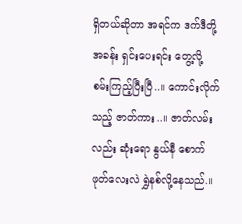ရှိတယ်ဆိုတာ အရင်က ဒက်ဒီတို့အခန်း ရှင်းပေးရင်း တွေ့လို့ စမ်းကြည့်ပြီးပြီ..။ ကောင်းလိုက်သည့် ဇာတ်ကား..။ ဇာတ်လမ်းလည်း ဆုံးရော နွယ်နီ စောက်ဖုတ်လေးလဲ ရွှဲနစ်လို့နေသည်.။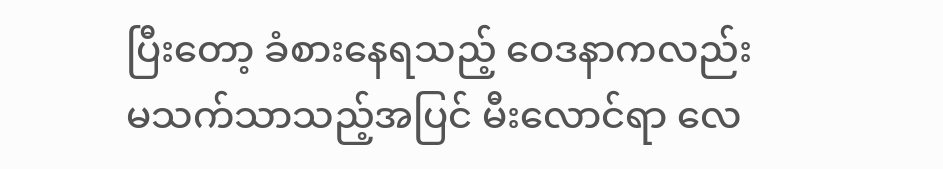ပြီးတော့ ခံစားနေရသည့် ဝေဒနာကလည်း မသက်သာသည့်အပြင် မီးလောင်ရာ လေ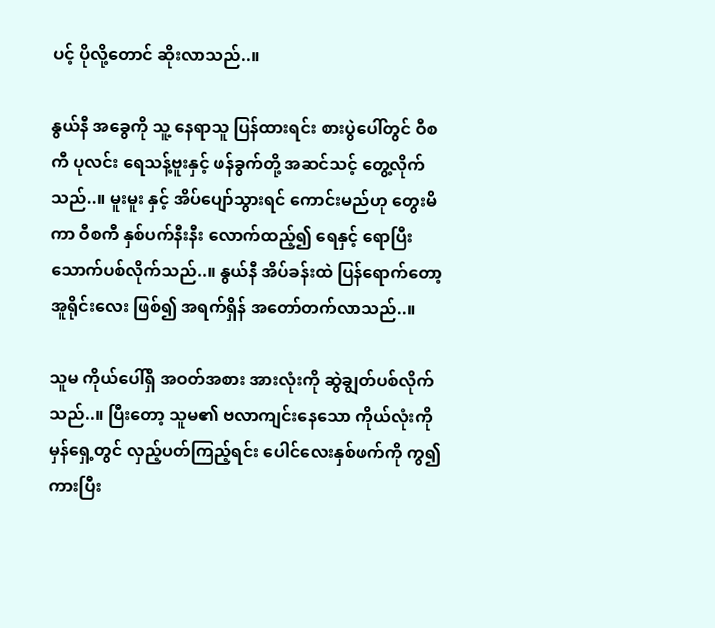ပင့် ပိုလို့တောင် ဆိုးလာသည်..။

နွယ်နီ အခွေကို သူ့ နေရာသူ ပြန်ထားရင်း စားပွဲပေါ်တွင် ဝီစကီ ပုလင်း ရေသန့်ဗူးနှင့် ဖန်ခွက်တို့ အဆင်သင့် တွေ့လိုက်သည်..။ မူးမူး နှင့် အိပ်ပျော်သွားရင် ကောင်းမည်ဟု တွေးမိကာ ဝီစကီ နှစ်ပက်နီးနီး လောက်ထည့်၍ ရေနှင့် ရောပြီး သောက်ပစ်လိုက်သည်..။ နွယ်နီ အိပ်ခန်းထဲ ပြန်ရောက်တော့ အူရိုင်းလေး ဖြစ်၍ အရက်ရှိန် အတော်တက်လာသည်..။

သူမ ကိုယ်ပေါ်ရှိ အဝတ်အစား အားလုံးကို ဆွဲချွတ်ပစ်လိုက်သည်..။ ပြီးတော့ သူမ၏ ဗလာကျင်းနေသော ကိုယ်လုံးကို မှန်ရှေ့တွင် လှည့်ပတ်ကြည့်ရင်း ပေါင်လေးနှစ်ဖက်ကို ကွ၍ ကားပြီး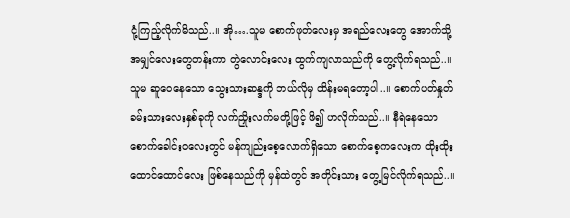ငုံ့ကြည့်လိုက်မိသည်..။ အို….သူမ စောက်ဖုတ်လေးမှ အရည်လေးတွေ အောက်သို့ အမျှင်လေးတွေတန်းကာ တွဲလောင်းလေး ထွက်ကျလာသည်ကို တွေ့လိုက်ရသည်..။ သူမ ဆူဝေနေသော သွေးသားဆန္ဒကို ဘယ်လိုမှ ထိန်းမရတော့ပါ..။ စောက်ပတ်နှုတ်ခမ်းသားလေးနှစ်ခုကို လက်ညှိုးလက်မတို့ဖြင့် ဖိ၍ ဟလိုက်သည်..။ နီရဲနေသော စောက်ခေါင်းဝလေးတွင် မန်ကျည်းစေ့လောက်ရှိသော စောက်စေ့ကလေးက ထိုးထိုးထောင်ထောင်လေး ဖြစ်နေသည်ကို မှန်ထဲတွင် အတိုင်းသား တွေ့မြင်လိုက်ရသည်..။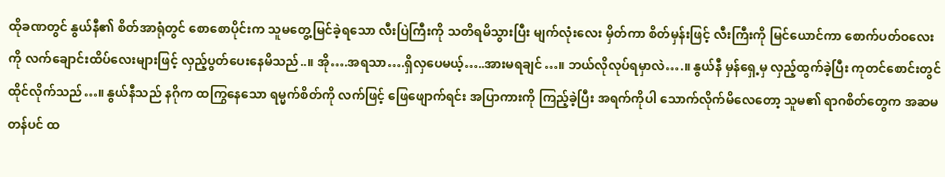ထိုခဏတွင် နွယ်နီ၏ စိတ်အာရုံတွင် စောစောပိုင်းက သူမတွေ့မြင်ခဲ့ရသော လီးပြဲကြီးကို သတိရမိသွားပြီး မျက်လုံးလေး မှိတ်ကာ စိတ်မှန်းဖြင့် လီးကြီးကို မြင်ယောင်ကာ စောက်ပတ်ဝလေးကို လက်ချောင်းထိပ်လေးများဖြင့် လှည့်ပွတ်ပေးနေမိသည်..။ အို….အရသာ….ရှိလှပေမယ့်…..အားမရချင်…။ ဘယ်လိုလုပ်ရမှာလဲ….။ နွယ်နီ မှန်ရှေ့မှ လှည့်ထွက်ခဲ့ပြီး ကုတင်စောင်းတွင် ထိုင်လိုက်သည်…။ နွယ်နီသည် နဂိုက ထကြွနေသော ရမ္မက်စိတ်ကို လက်ဖြင့် ဖြေဖျောက်ရင်း အပြာကားကို ကြည့်ခဲ့ပြီး အရက်ကိုပါ သောက်လိုက်မိလေတော့ သူမ၏ ရာဂစိတ်တွေက အဆမတန်ပင် ထ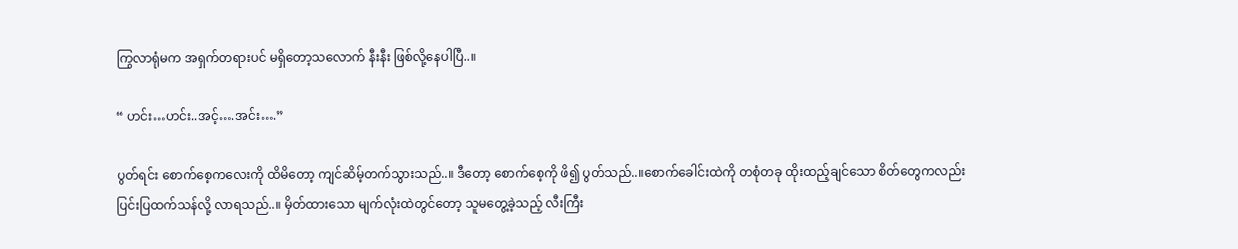ကြွလာရုံမက အရှက်တရားပင် မရှိတော့သလောက် နီးနီး ဖြစ်လို့နေပါပြီ..။

“ ဟင်း…ဟင်း..အင့်….အင်း….”

ပွတ်ရင်း စောက်စေ့ကလေးကို ထိမိတော့ ကျင်ဆိမ့်တက်သွားသည်..။ ဒီတော့ စောက်စေ့ကို ဖိ၍ ပွတ်သည်..။စောက်ခေါင်းထဲကို တစုံတခု ထိုးထည့်ချင်သော စိတ်တွေကလည်း ပြင်းပြထက်သန်လို့ လာရသည်..။ မှိတ်ထားသော မျက်လုံးထဲတွင်တော့ သူမတွေ့ခဲ့သည့် လီးကြီး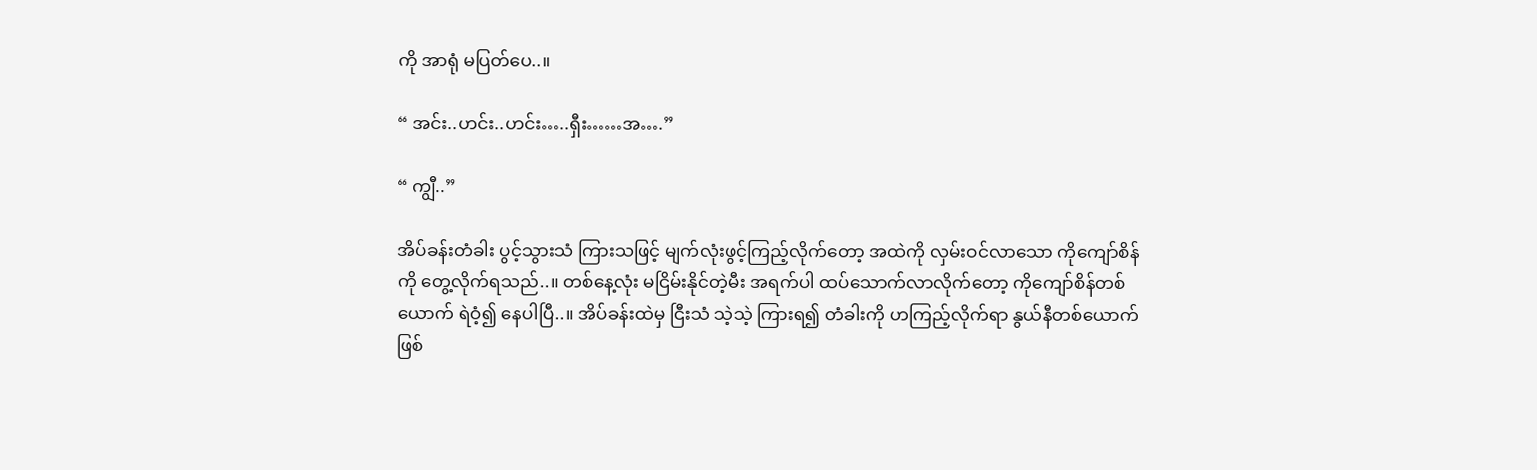ကို အာရုံ မပြတ်ပေ..။

“ အင်း..ဟင်း..ဟင်း…..ရှီး……အ….”

“ ကျွီ..”

အိပ်ခန်းတံခါး ပွင့်သွားသံ ကြားသဖြင့် မျက်လုံးဖွင့်ကြည့်လိုက်တော့ အထဲကို လှမ်းဝင်လာသော ကိုကျော်စိန်ကို တွေ့လိုက်ရသည်..။ တစ်နေ့လုံး မငြိမ်းနိုင်တဲ့မီး အရက်ပါ ထပ်သောက်လာလိုက်တော့ ကိုကျော်စိန်တစ်ယောက် ရဲဝံ့၍ နေပါပြီ..။ အိပ်ခန်းထဲမှ ငြီးသံ သဲ့သဲ့ ကြားရ၍ တံခါးကို ဟကြည့်လိုက်ရာ နွယ်နီတစ်ယောက် ဖြစ်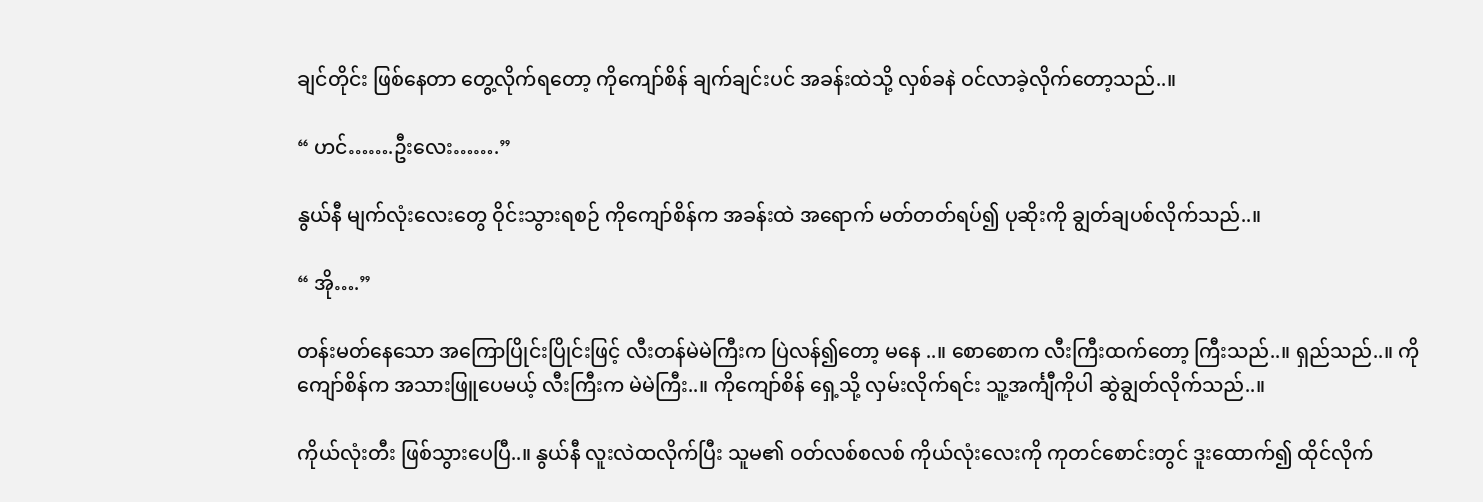ချင်တိုင်း ဖြစ်နေတာ တွေ့လိုက်ရတော့ ကိုကျော်စိန် ချက်ချင်းပင် အခန်းထဲသို့ လှစ်ခနဲ ဝင်လာခဲ့လိုက်တော့သည်..။

“ ဟင်…….ဦးလေး…….”

နွယ်နီ မျက်လုံးလေးတွေ ဝိုင်းသွားရစဉ် ကိုကျော်စိန်က အခန်းထဲ အရောက် မတ်တတ်ရပ်၍ ပုဆိုးကို ချွတ်ချပစ်လိုက်သည်..။

“ အို….”

တန်းမတ်နေသော အကြောပြိုင်းပြိုင်းဖြင့် လီးတန်မဲမဲကြီးက ပြဲလန်၍တော့ မနေ ..။ စောစောက လီးကြီးထက်တော့ ကြီးသည်..။ ရှည်သည်..။ ကိုကျော်စိန်က အသားဖြူပေမယ့် လီးကြီးက မဲမဲကြီး..။ ကိုကျော်စိန် ရှေ့သို့ လှမ်းလိုက်ရင်း သူ့အင်္ကျီကိုပါ ဆွဲချွတ်လိုက်သည်..။

ကိုယ်လုံးတီး ဖြစ်သွားပေပြီ..။ နွယ်နီ လူးလဲထလိုက်ပြီး သူမ၏ ဝတ်လစ်စလစ် ကိုယ်လုံးလေးကို ကုတင်စောင်းတွင် ဒူးထောက်၍ ထိုင်လိုက်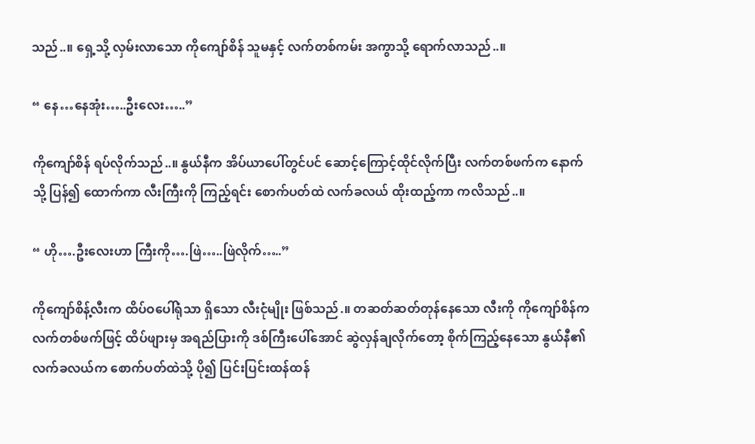သည်..။ ရှေ့သို့ လှမ်းလာသော ကိုကျော်စိန် သူမနှင့် လက်တစ်ကမ်း အကွာသို့ ရောက်လာသည်..။

“ နေ…နေအုံး…..ဦးလေး…..”

ကိုကျော်စိန် ရပ်လိုက်သည်..။ နွယ်နီက အိပ်ယာပေါ်တွင်ပင် ဆောင့်ကြောင့်ထိုင်လိုက်ပြီး လက်တစ်ဖက်က နောက်သို့ ပြန်၍ ထောက်ကာ လီးကြီးကို ကြည့်ရင်း စောက်ပတ်ထဲ လက်ခလယ် ထိုးထည့်ကာ ကလိသည်..။

“ ဟို….ဦးလေးဟာ ကြီးကို….ဖြဲ…..ဖြဲလိုက်…..”

ကိုကျော်စိန့်လီးက ထိပ်ဝပေါ်ရုံသာ ရှိသော လီးငုံမျိုး ဖြစ်သည်.။ တဆတ်ဆတ်တုန်နေသော လီးကို ကိုကျော်စိန်က လက်တစ်ဖက်ဖြင့် ထိပ်ဖျားမှ အရည်ပြားကို ဒစ်ကြီးပေါ်အောင် ဆွဲလှန်ချလိုက်တော့ စိုက်ကြည့်နေသော နွယ်နီ၏ လက်ခလယ်က စောက်ပတ်ထဲသို့ ပို၍ ပြင်းပြင်းထန်ထန်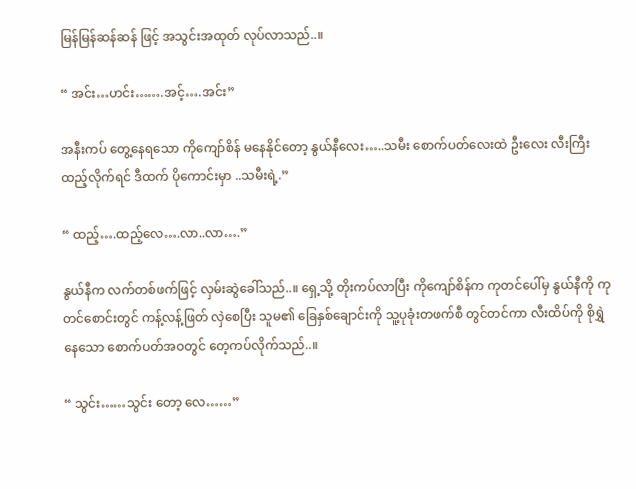မြန်မြန်ဆန်ဆန် ဖြင့် အသွင်းအထုတ် လုပ်လာသည်..။

“ အင်း…ဟင်း…….အင့်….အင်း”

အနီးကပ် တွေ့နေရသော ကိုကျော်စိန် မနေနိုင်တော့ နွယ်နီလေး…..သမီး စောက်ပတ်လေးထဲ ဦးလေး လီးကြီး ထည့်လိုက်ရင် ဒီထက် ပိုကောင်းမှာ ..သမီးရဲ့.”

“ ထည့်….ထည့်လေ….လာ..လာ….”

နွယ်နီက လက်တစ်ဖက်ဖြင့် လှမ်းဆွဲခေါ်သည်..။ ရှေ့သို့ တိုးကပ်လာပြီး ကိုကျော်စိန်က ကုတင်ပေါ်မှ နွယ်နီကို ကုတင်စောင်းတွင် ကန့်လန့်ဖြတ် လှဲစေပြီး သူမ၏ ခြေနှစ်ချောင်းကို သူ့ပုခုံးတဖက်စီ တွင်တင်ကာ လီးထိပ်ကို စိုရွှဲနေသော စောက်ပတ်အဝတွင် တေ့ကပ်လိုက်သည်..။

“ သွင်း……သွင်း တော့ လေ……”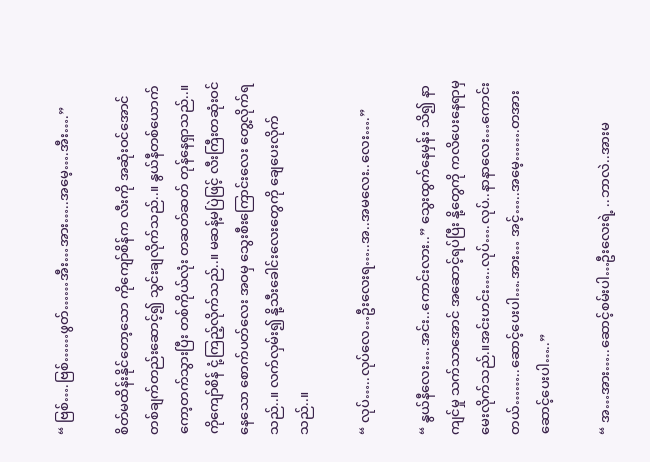“ ဗြစ်….ဗြစ်……ဖွတ်……အီး…အား…..အမေ့….အီး….”

စိတ်မထိန်းနိုင်တော့သော ကိုကျော်စိန်က လီးကို အဆုံးဝင်အောင် တစ်ချက်တည်းဆောင့်၍ သွင်းချလိုက်သည်..။ နွယ်နီတစ်ယောက် ကော့တက်သွားပြီး တစ်ကိုယ်လုံး တဆတ်ဆတ် တုန်နေရှာသည်..။ ကိုကျော်စိန် ငုံ့ကြည့်လိုက်သည်..။ မဆန့်မပြဲဖြင့် လီးကြီးတဆုံးဝင်နေသော စောက်ပတ်လေး အဝမှ သွေးစီးကြောင်းလေး တွေ့လိုက်ရသည်..။ လက်လှမ်း၍ နို့သီးခေါင်းလေးတွေကို ချေပေးလိုက်သည်..။

“ လုပ်…..လုပ်လေ…ဦးလေးရ…..အ..အမလေး..လေး….”

“ နွယ်နီလေး….အင်း..ကောင်းလား..” သွေးထွက်နေမှန်း သိ၍ နာကျင်မှု သက်သာအောင် အဆောင့်ရပ်ပြီး နို့တွေကို ကလိပေးနေရာမှ မေးလိုက်သည်.။အင်းဟင်း…..လုပ်….လုပ်..နာနာလေး…ကောင်းတယ်……..ဆောင့်ပေးပါ….အား… အင့်…..အမေ့…….တအားဆောင့်ပေးပါ…..”

“ အ…အား…..ဆောင့်စမ်းပါ…ဦးလေးရဲ့ ..ဘာလဲ..အားမ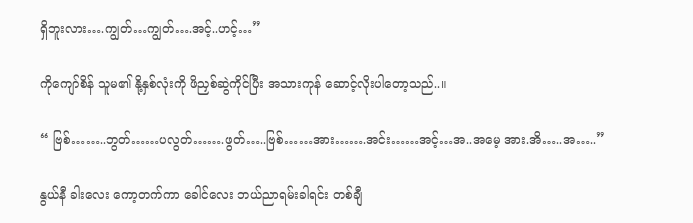ရှိဘူးလား….ကျွတ်…ကျွတ်….အင့်..ဟင့်…”

ကိုကျော်စိန် သူမ၏ နို့နှစ်လုံးကို ဖိညှစ်ဆွဲကိုင်ပြီး အသားကုန် ဆောင့်လိုးပါတော့သည်..။

“ ဗြစ်……..ဘွတ်……ပလွတ်…….ဖွတ်…..ဗြစ်……အား…….အင်း……အင့်…အ..အမေ့ အား.အိ…..အ…..”

နွယ်နီ ခါးလေး ကော့တက်ကာ ခေါင်လေး ဘယ်ညာရမ်းခါရင်း တစ်ချီ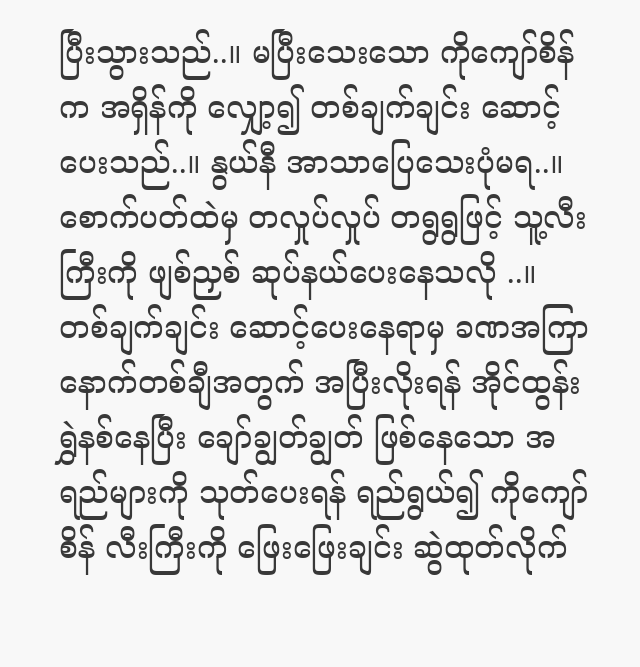ပြီးသွားသည်..။ မပြီးသေးသော ကိုကျော်စိန်က အရှိန်ကို လျှော့၍ တစ်ချက်ချင်း ဆောင့်ပေးသည်..။ နွယ်နီ အာသာပြေသေးပုံမရ..။ စောက်ပတ်ထဲမှ တလှုပ်လှုပ် တရွရွဖြင့် သူ့လီးကြီးကို ဖျစ်ညှစ် ဆုပ်နယ်ပေးနေသလို ..။ တစ်ချက်ချင်း ဆောင့်ပေးနေရာမှ ခဏအကြာ နောက်တစ်ချီအတွက် အပြီးလိုးရန် အိုင်ထွန်းရွှဲနစ်နေပြီး ချော်ချွတ်ချွတ် ဖြစ်နေသော အရည်များကို သုတ်ပေးရန် ရည်ရွယ်၍ ကိုကျော်စိန် လီးကြီးကို ဖြေးဖြေးချင်း ဆွဲထုတ်လိုက်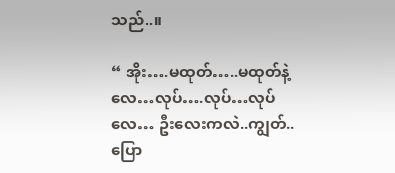သည်..။

“ အိုး….မထုတ်…..မထုတ်နဲ့လေ…လုပ်….လုပ်…လုပ်လေ… ဦးလေးကလဲ..ကျွတ်..ပြော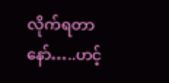လိုက်ရတာနော်…..ဟင့်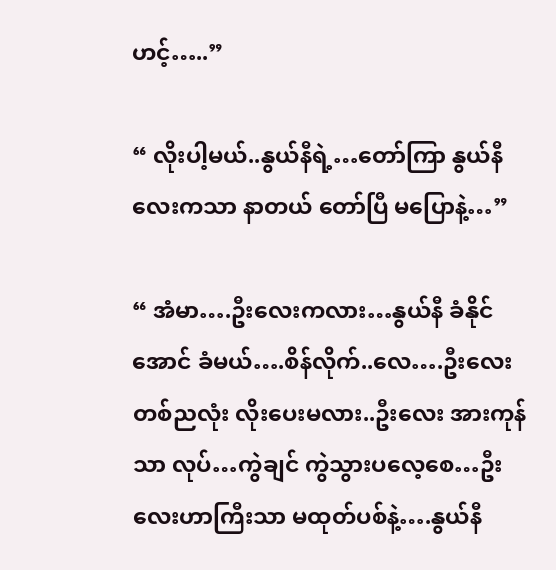ဟင့်…..”

“ လိုးပါ့မယ်..နွယ်နီရဲ့…တော်ကြာ နွယ်နီလေးကသာ နာတယ် တော်ပြီ မပြောနဲ့…”

“ အံမာ….ဦးလေးကလား…နွယ်နီ ခံနိုင်အောင် ခံမယ်….စိန်လိုက်..လေ….ဦးလေး တစ်ညလုံး လိုးပေးမလား..ဦးလေး အားကုန်သာ လုပ်…ကွဲချင် ကွဲသွားပလေ့စေ…ဦးလေးဟာကြီးသာ မထုတ်ပစ်နဲ့….နွယ်နီ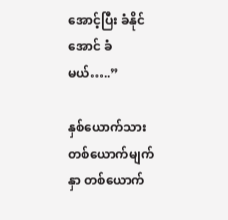အောင့်ပြီး ခံနိုင်အောင် ခံမယ်…..”

နှစ်ယောက်သား တစ်ယောက်မျက်နှာ တစ်ယောက်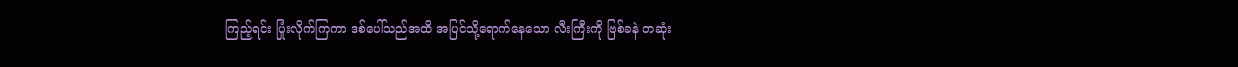ကြည့်ရင်း ပြုံးလိုက်ကြကာ ဒစ်ပေါ်သည်အထိ အပြင်သို့ရောက်နေသော လီးကြီးကို ဗြစ်ခနဲ တဆုံး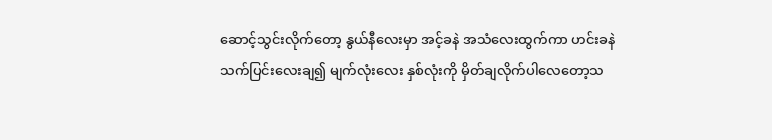ဆောင့်သွင်းလိုက်တော့ နွယ်နီလေးမှာ အင့်ခနဲ အသံလေးထွက်ကာ ဟင်းခနဲ သက်ပြင်းလေးချ၍ မျက်လုံးလေး နှစ်လုံးကို မှိတ်ချလိုက်ပါလေတော့သ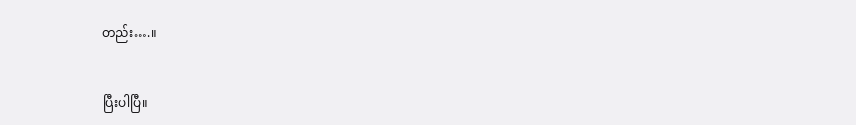တည်း….။


ပြီးပါပြီ။